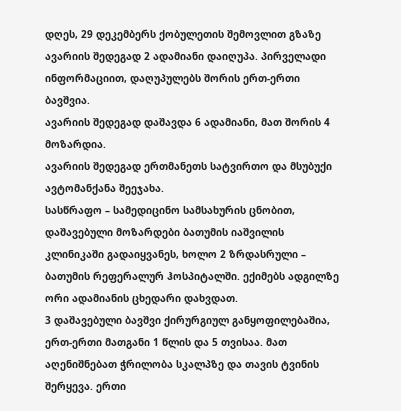დღეს, 29 დეკემბერს ქობულეთის შემოვლით გზაზე ავარიის შედეგად 2 ადამიანი დაიღუპა. პირველადი ინფორმაციით, დაღუპულებს შორის ერთ-ერთი ბავშვია.
ავარიის შედეგად დაშავდა 6 ადამიანი, მათ შორის 4 მოზარდია.
ავარიის შედეგად ერთმანეთს სატვირთო და მსუბუქი ავტომანქანა შეეჯახა.
სასწრაფო – სამედიცინო სამსახურის ცნობით, დაშავებული მოზარდები ბათუმის იაშვილის კლინიკაში გადაიყვანეს, ხოლო 2 ზრდასრული – ბათუმის რეფერალურ ჰოსპიტალში. ექიმებს ადგილზე ორი ადამიანის ცხედარი დახვდათ.
3 დაშავებული ბავშვი ქირურგიულ განყოფილებაშია, ერთ-ერთი მათგანი 1 წლის და 5 თვისაა. მათ აღენიშნებათ ჭრილობა სკალპზე და თავის ტვინის შერყევა. ერთი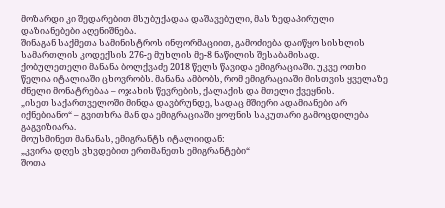მოზარდი კი შედარებით მსუბუქადაა დაშავებული, მას ზედაპირული დაზიანებები აღენიშნება.
შინაგან საქმეთა სამინისტროს ინფორმაციით, გამოძიება დაიწყო სისხლის სამართლის კოდექსის 276-ე მუხლის მე-8 ნაწილის შესაბამისად.
ქობულეთელი მანანა ბოლქვაძე 2018 წელს წავიდა ემიგრაციაში. უკვე ოთხი წელია იტალიაში ცხოვრობს. მანანა ამბობს, რომ ემიგრაციაში მისთვის ყველაზე ძნელი მონატრებაა – ოჯახის წევრების, ქალაქის და მთელი ქვეყნის.
„ისეთ საქართველოში მინდა დავბრუნდე, სადაც მშიერი ადამიანები არ იქნებიანო“ – გვითხრა მან და ემიგრაციაში ყოფნის საკუთარი გამოცდილება გაგვიზიარა.
მოუსმინეთ მანანას, ემიგრანტს იტალიიდან:
„კვირა დღეს ვხვდებით ერთმანეთს ემიგრანტები“
შოთა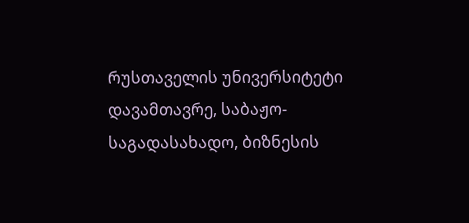რუსთაველის უნივერსიტეტი დავამთავრე, საბაჟო-საგადასახადო, ბიზნესის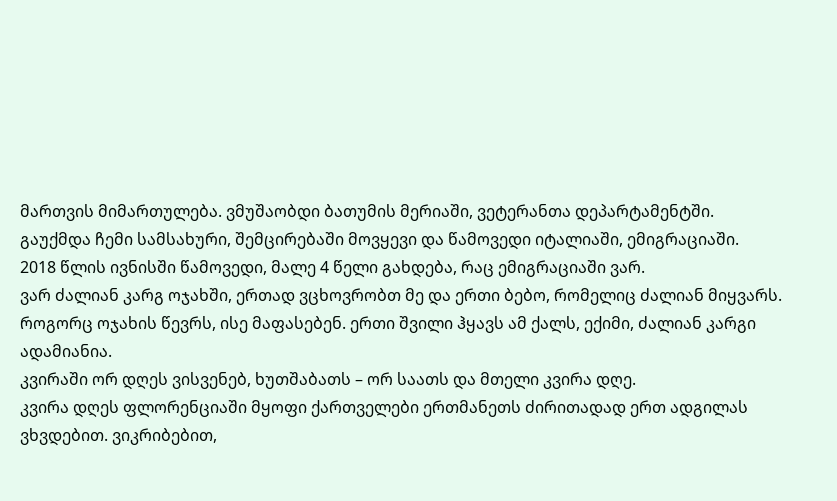მართვის მიმართულება. ვმუშაობდი ბათუმის მერიაში, ვეტერანთა დეპარტამენტში.
გაუქმდა ჩემი სამსახური, შემცირებაში მოვყევი და წამოვედი იტალიაში, ემიგრაციაში.
2018 წლის ივნისში წამოვედი, მალე 4 წელი გახდება, რაც ემიგრაციაში ვარ.
ვარ ძალიან კარგ ოჯახში, ერთად ვცხოვრობთ მე და ერთი ბებო, რომელიც ძალიან მიყვარს. როგორც ოჯახის წევრს, ისე მაფასებენ. ერთი შვილი ჰყავს ამ ქალს, ექიმი, ძალიან კარგი ადამიანია.
კვირაში ორ დღეს ვისვენებ, ხუთშაბათს – ორ საათს და მთელი კვირა დღე.
კვირა დღეს ფლორენციაში მყოფი ქართველები ერთმანეთს ძირითადად ერთ ადგილას ვხვდებით. ვიკრიბებით,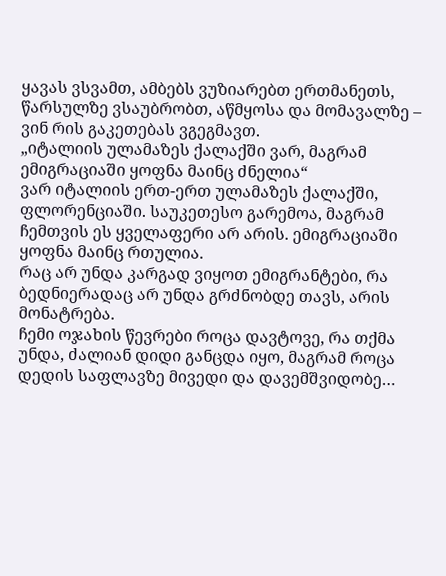ყავას ვსვამთ, ამბებს ვუზიარებთ ერთმანეთს, წარსულზე ვსაუბრობთ, აწმყოსა და მომავალზე – ვინ რის გაკეთებას ვგეგმავთ.
„იტალიის ულამაზეს ქალაქში ვარ, მაგრამ ემიგრაციაში ყოფნა მაინც ძნელია“
ვარ იტალიის ერთ-ერთ ულამაზეს ქალაქში, ფლორენციაში. საუკეთესო გარემოა, მაგრამ ჩემთვის ეს ყველაფერი არ არის. ემიგრაციაში ყოფნა მაინც რთულია.
რაც არ უნდა კარგად ვიყოთ ემიგრანტები, რა ბედნიერადაც არ უნდა გრძნობდე თავს, არის მონატრება.
ჩემი ოჯახის წევრები როცა დავტოვე, რა თქმა უნდა, ძალიან დიდი განცდა იყო, მაგრამ როცა დედის საფლავზე მივედი და დავემშვიდობე…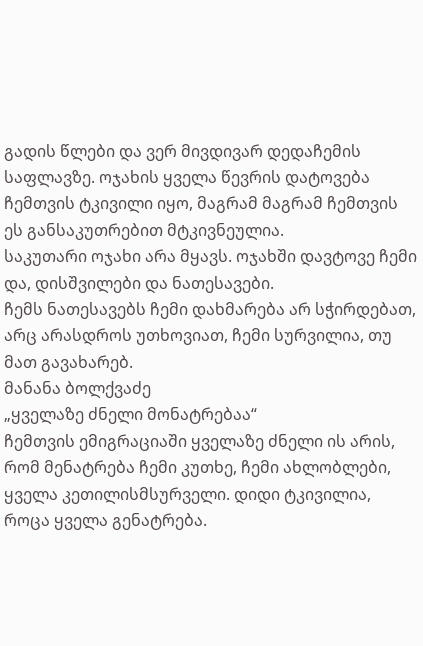გადის წლები და ვერ მივდივარ დედაჩემის საფლავზე. ოჯახის ყველა წევრის დატოვება ჩემთვის ტკივილი იყო, მაგრამ მაგრამ ჩემთვის ეს განსაკუთრებით მტკივნეულია.
საკუთარი ოჯახი არა მყავს. ოჯახში დავტოვე ჩემი და, დისშვილები და ნათესავები.
ჩემს ნათესავებს ჩემი დახმარება არ სჭირდებათ, არც არასდროს უთხოვიათ, ჩემი სურვილია, თუ მათ გავახარებ.
მანანა ბოლქვაძე
„ყველაზე ძნელი მონატრებაა“
ჩემთვის ემიგრაციაში ყველაზე ძნელი ის არის, რომ მენატრება ჩემი კუთხე, ჩემი ახლობლები, ყველა კეთილისმსურველი. დიდი ტკივილია, როცა ყველა გენატრება.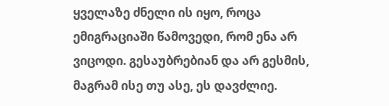ყველაზე ძნელი ის იყო, როცა ემიგრაციაში წამოვედი, რომ ენა არ ვიცოდი. გესაუბრებიან და არ გესმის, მაგრამ ისე თუ ასე, ეს დავძლიე.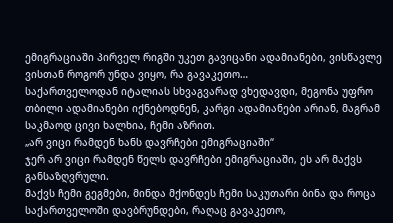ემიგრაციაში პირველ რიგში უკეთ გავიცანი ადამიანები, ვისწავლე ვისთან როგორ უნდა ვიყო, რა გავაკეთო…
საქართველოდან იტალიას სხვაგვარად ვხედავდი, მეგონა უფრო თბილი ადამიანები იქნებოდნენ, კარგი ადამიანები არიან, მაგრამ საკმაოდ ცივი ხალხია, ჩემი აზრით.
„არ ვიცი რამდენ ხანს დავრჩები ემიგრაციაში“
ჯერ არ ვიცი რამდენ წელს დავრჩები ემიგრაციაში, ეს არ მაქვს განსაზღვრული.
მაქვს ჩემი გეგმები, მინდა მქონდეს ჩემი საკუთარი ბინა და როცა საქართველოში დავბრუნდები, რაღაც გავაკეთო,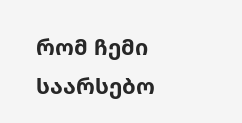რომ ჩემი საარსებო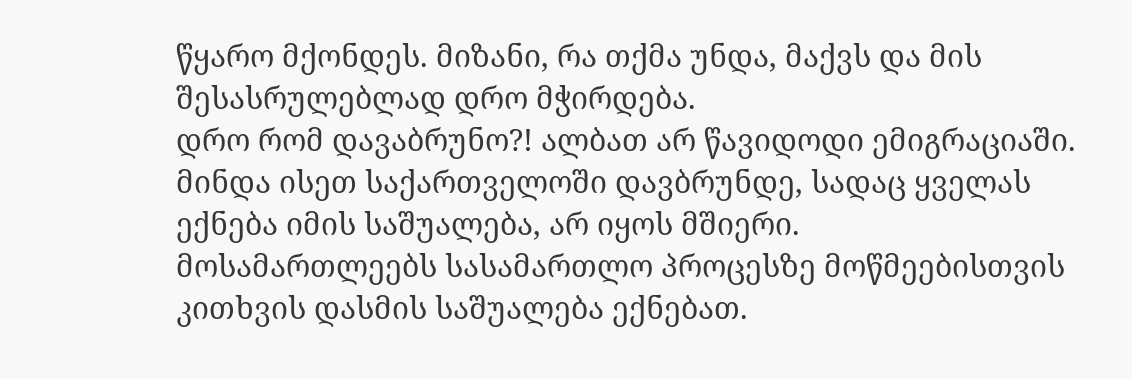წყარო მქონდეს. მიზანი, რა თქმა უნდა, მაქვს და მის შესასრულებლად დრო მჭირდება.
დრო რომ დავაბრუნო?! ალბათ არ წავიდოდი ემიგრაციაში.
მინდა ისეთ საქართველოში დავბრუნდე, სადაც ყველას ექნება იმის საშუალება, არ იყოს მშიერი.
მოსამართლეებს სასამართლო პროცესზე მოწმეებისთვის კითხვის დასმის საშუალება ექნებათ.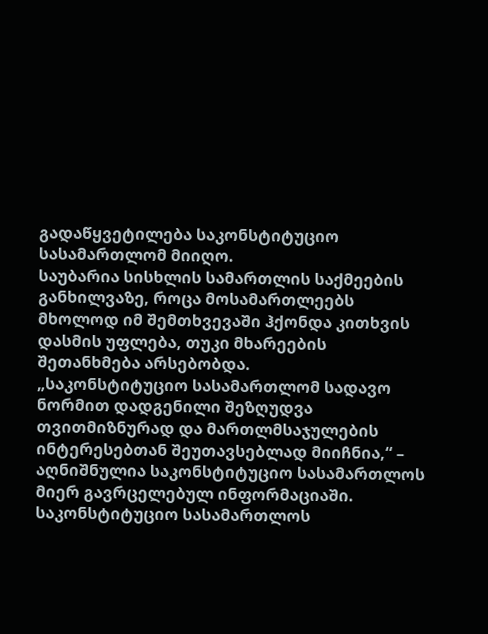გადაწყვეტილება საკონსტიტუციო სასამართლომ მიიღო.
საუბარია სისხლის სამართლის საქმეების განხილვაზე, როცა მოსამართლეებს მხოლოდ იმ შემთხვევაში ჰქონდა კითხვის დასმის უფლება, თუკი მხარეების შეთანხმება არსებობდა.
„საკონსტიტუციო სასამართლომ სადავო ნორმით დადგენილი შეზღუდვა თვითმიზნურად და მართლმსაჯულების ინტერესებთან შეუთავსებლად მიიჩნია,“ – აღნიშნულია საკონსტიტუციო სასამართლოს მიერ გავრცელებულ ინფორმაციაში.
საკონსტიტუციო სასამართლოს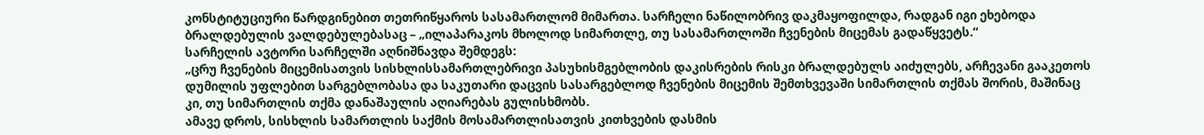კონსტიტუციური წარდგინებით თეთრიწყაროს სასამართლომ მიმართა. სარჩელი ნაწილობრივ დაკმაყოფილდა, რადგან იგი ეხებოდა ბრალდებულის ვალდებულებასაც – „ილაპარაკოს მხოლოდ სიმართლე, თუ სასამართლოში ჩვენების მიცემას გადაწყვეტს.“
სარჩელის ავტორი სარჩელში აღნიშნავდა შემდეგს:
„ცრუ ჩვენების მიცემისათვის სისხლისსამართლებრივი პასუხისმგებლობის დაკისრების რისკი ბრალდებულს აიძულებს, არჩევანი გააკეთოს დუმილის უფლებით სარგებლობასა და საკუთარი დაცვის სასარგებლოდ ჩვენების მიცემის შემთხვევაში სიმართლის თქმას შორის, მაშინაც კი, თუ სიმართლის თქმა დანაშაულის აღიარებას გულისხმობს.
ამავე დროს, სისხლის სამართლის საქმის მოსამართლისათვის კითხვების დასმის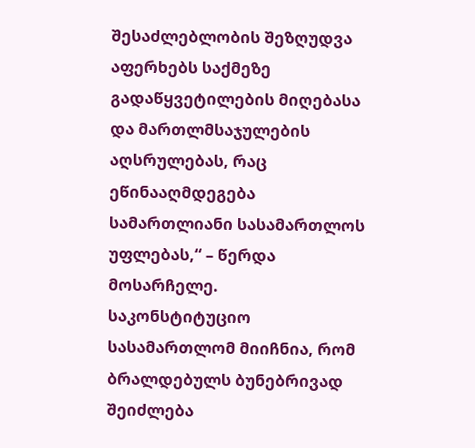შესაძლებლობის შეზღუდვა აფერხებს საქმეზე გადაწყვეტილების მიღებასა და მართლმსაჯულების აღსრულებას, რაც ეწინააღმდეგება სამართლიანი სასამართლოს უფლებას,“ – წერდა მოსარჩელე.
საკონსტიტუციო სასამართლომ მიიჩნია, რომ ბრალდებულს ბუნებრივად შეიძლება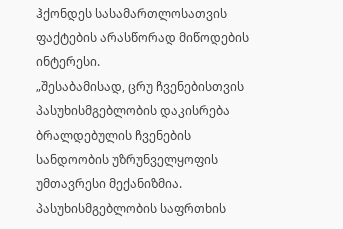ჰქონდეს სასამართლოსათვის ფაქტების არასწორად მიწოდების ინტერესი.
„შესაბამისად, ცრუ ჩვენებისთვის პასუხისმგებლობის დაკისრება ბრალდებულის ჩვენების სანდოობის უზრუნველყოფის უმთავრესი მექანიზმია. პასუხისმგებლობის საფრთხის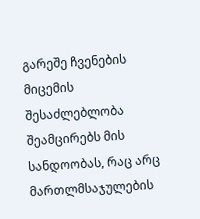გარეშე ჩვენების მიცემის შესაძლებლობა შეამცირებს მის სანდოობას, რაც არც მართლმსაჯულების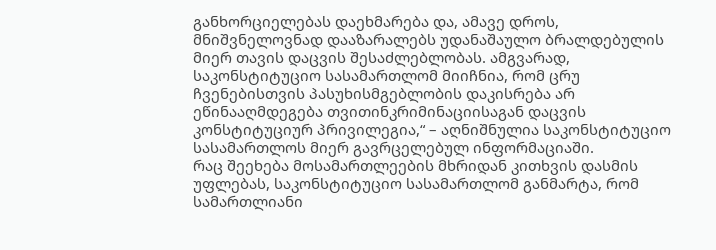განხორციელებას დაეხმარება და, ამავე დროს, მნიშვნელოვნად დააზარალებს უდანაშაულო ბრალდებულის მიერ თავის დაცვის შესაძლებლობას. ამგვარად, საკონსტიტუციო სასამართლომ მიიჩნია, რომ ცრუ ჩვენებისთვის პასუხისმგებლობის დაკისრება არ ეწინააღმდეგება თვითინკრიმინაციისაგან დაცვის კონსტიტუციურ პრივილეგია,“ – აღნიშნულია საკონსტიტუციო სასამართლოს მიერ გავრცელებულ ინფორმაციაში.
რაც შეეხება მოსამართლეების მხრიდან კითხვის დასმის უფლებას, საკონსტიტუციო სასამართლომ განმარტა, რომ სამართლიანი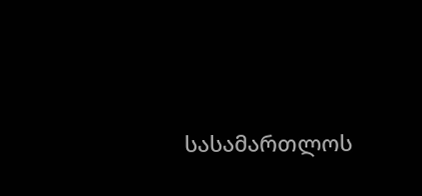სასამართლოს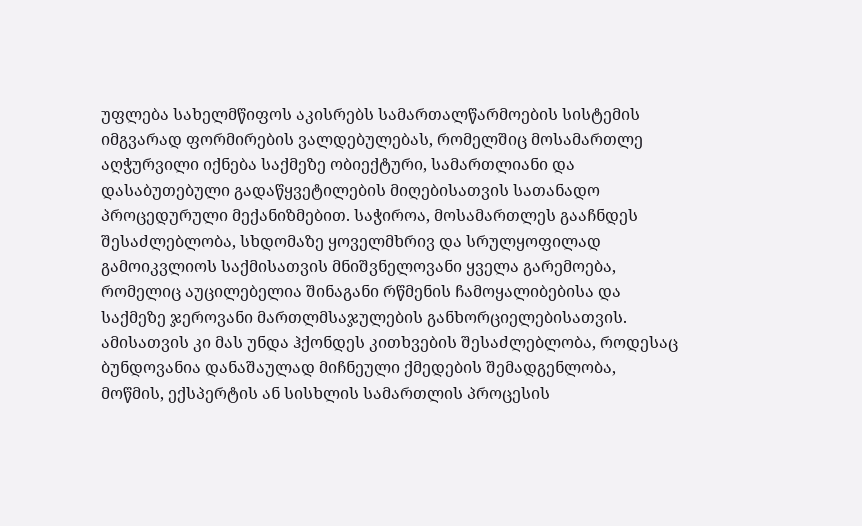უფლება სახელმწიფოს აკისრებს სამართალწარმოების სისტემის იმგვარად ფორმირების ვალდებულებას, რომელშიც მოსამართლე აღჭურვილი იქნება საქმეზე ობიექტური, სამართლიანი და დასაბუთებული გადაწყვეტილების მიღებისათვის სათანადო პროცედურული მექანიზმებით. საჭიროა, მოსამართლეს გააჩნდეს შესაძლებლობა, სხდომაზე ყოველმხრივ და სრულყოფილად გამოიკვლიოს საქმისათვის მნიშვნელოვანი ყველა გარემოება, რომელიც აუცილებელია შინაგანი რწმენის ჩამოყალიბებისა და საქმეზე ჯეროვანი მართლმსაჯულების განხორციელებისათვის. ამისათვის კი მას უნდა ჰქონდეს კითხვების შესაძლებლობა, როდესაც ბუნდოვანია დანაშაულად მიჩნეული ქმედების შემადგენლობა, მოწმის, ექსპერტის ან სისხლის სამართლის პროცესის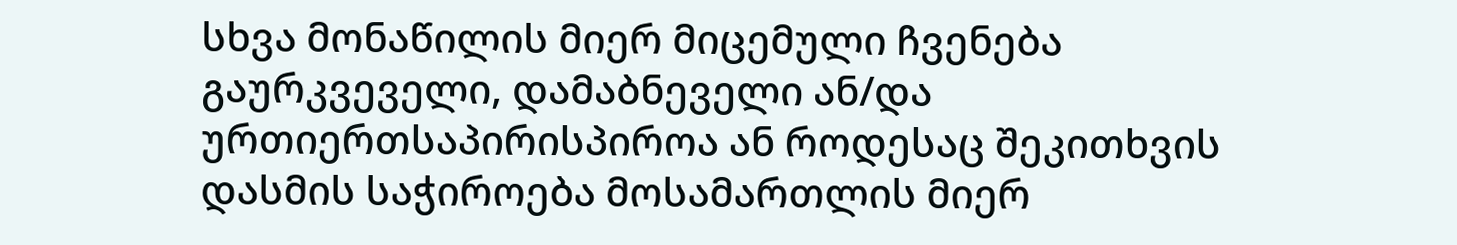სხვა მონაწილის მიერ მიცემული ჩვენება გაურკვეველი, დამაბნეველი ან/და ურთიერთსაპირისპიროა ან როდესაც შეკითხვის დასმის საჭიროება მოსამართლის მიერ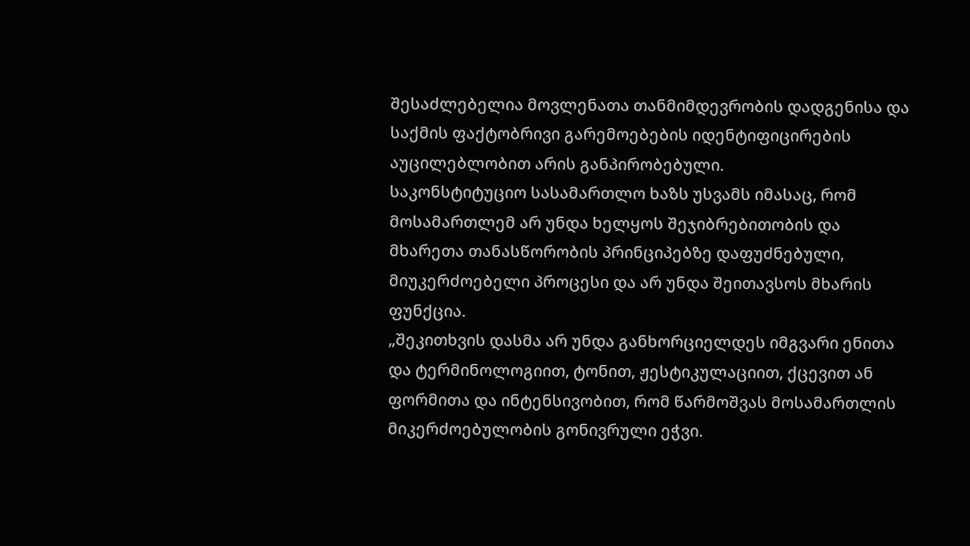შესაძლებელია მოვლენათა თანმიმდევრობის დადგენისა და საქმის ფაქტობრივი გარემოებების იდენტიფიცირების აუცილებლობით არის განპირობებული.
საკონსტიტუციო სასამართლო ხაზს უსვამს იმასაც, რომ მოსამართლემ არ უნდა ხელყოს შეჯიბრებითობის და მხარეთა თანასწორობის პრინციპებზე დაფუძნებული, მიუკერძოებელი პროცესი და არ უნდა შეითავსოს მხარის ფუნქცია.
„შეკითხვის დასმა არ უნდა განხორციელდეს იმგვარი ენითა და ტერმინოლოგიით, ტონით, ჟესტიკულაციით, ქცევით ან ფორმითა და ინტენსივობით, რომ წარმოშვას მოსამართლის მიკერძოებულობის გონივრული ეჭვი.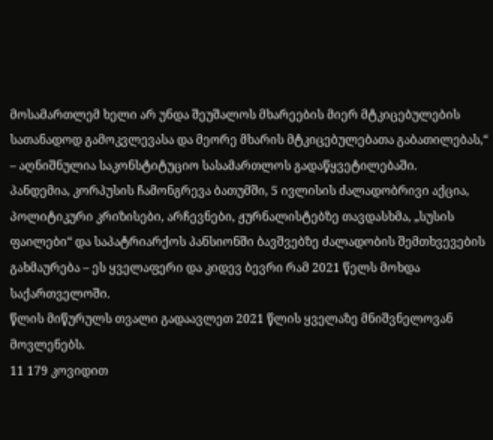მოსამართლემ ხელი არ უნდა შეუშალოს მხარეების მიერ მტკიცებულების სათანადოდ გამოკვლევასა და მეორე მხარის მტკიცებულებათა გაბათილებას,“ – აღნიშნულია საკონსტიტუციო სასამართლოს გადაწყვეტილებაში.
პანდემია, კორპუსის ჩამონგრევა ბათუმში, 5 ივლისის ძალადობრივი აქცია, პოლიტიკური კრიზისები, არჩევნები, ჟურნალისტებზე თავდასხმა, „სუსის ფაილები“ და საპატრიარქოს პანსიონში ბავშვებზე ძალადობის შემთხვევების გახმაურება – ეს ყველაფერი და კიდევ ბევრი რამ 2021 წელს მოხდა საქართველოში.
წლის მიწურულს თვალი გადაავლეთ 2021 წლის ყველაზე მნიშვნელოვან მოვლენებს.
11 179 კოვიდით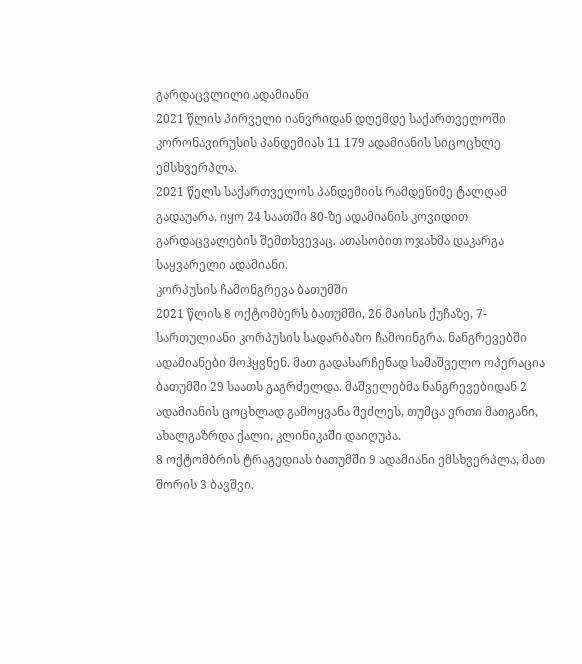გარდაცვლილი ადამიანი
2021 წლის პირველი იანვრიდან დღემდე საქართველოში კორონავირუსის პანდემიას 11 179 ადამიანის სიცოცხლე ემსხვერპლა.
2021 წელს საქართველოს პანდემიის რამდენიმე ტალღამ გადაუარა, იყო 24 საათში 80-ზე ადამიანის კოვიდით გარდაცვალების შემთხვევაც. ათასობით ოჯახმა დაკარგა საყვარელი ადამიანი.
კორპუსის ჩამონგრევა ბათუმში
2021 წლის 8 ოქტომბერს ბათუმში, 26 მაისის ქუჩაზე, 7-სართულიანი კორპუსის სადარბაზო ჩამოინგრა. ნანგრევებში ადამიანები მოჰყვნენ. მათ გადასარჩენად სამაშველო ოპერაცია ბათუმში 29 საათს გაგრძელდა. მაშველებმა ნანგრევებიდან 2 ადამიანის ცოცხლად გამოყვანა შეძლეს, თუმცა ერთი მათგანი, ახალგაზრდა ქალი, კლინიკაში დაიღუპა.
8 ოქტომბრის ტრაგედიას ბათუმში 9 ადამიანი ემსხვერპლა, მათ შორის 3 ბავშვი.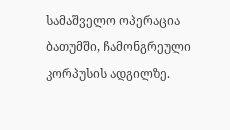სამაშველო ოპერაცია ბათუმში, ჩამონგრეული კორპუსის ადგილზე.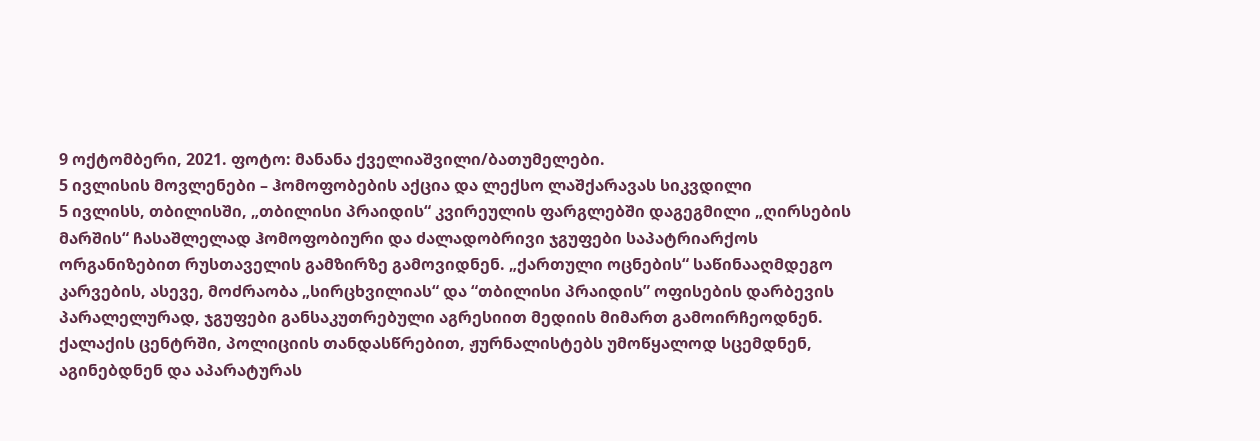9 ოქტომბერი, 2021. ფოტო: მანანა ქველიაშვილი/ბათუმელები.
5 ივლისის მოვლენები – ჰომოფობების აქცია და ლექსო ლაშქარავას სიკვდილი
5 ივლისს, თბილისში, „თბილისი პრაიდის“ კვირეულის ფარგლებში დაგეგმილი „ღირსების მარშის“ ჩასაშლელად ჰომოფობიური და ძალადობრივი ჯგუფები საპატრიარქოს ორგანიზებით რუსთაველის გამზირზე გამოვიდნენ. „ქართული ოცნების“ საწინააღმდეგო კარვების, ასევე, მოძრაობა „სირცხვილიას“ და “თბილისი პრაიდის” ოფისების დარბევის პარალელურად, ჯგუფები განსაკუთრებული აგრესიით მედიის მიმართ გამოირჩეოდნენ.
ქალაქის ცენტრში, პოლიციის თანდასწრებით, ჟურნალისტებს უმოწყალოდ სცემდნენ, აგინებდნენ და აპარატურას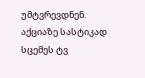უმტვრევდნენ.
აქციაზე სასტიკად სცემეს ტვ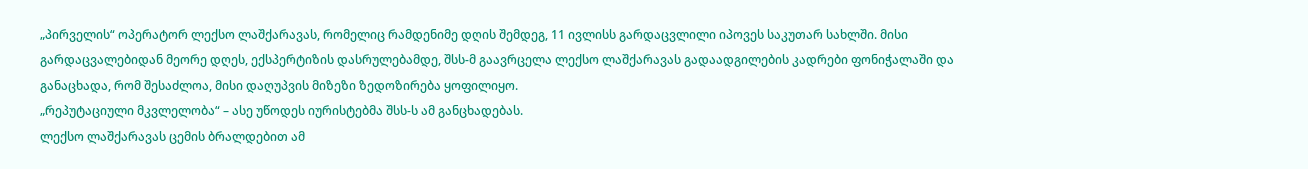„პირველის“ ოპერატორ ლექსო ლაშქარავას, რომელიც რამდენიმე დღის შემდეგ, 11 ივლისს გარდაცვლილი იპოვეს საკუთარ სახლში. მისი გარდაცვალებიდან მეორე დღეს, ექსპერტიზის დასრულებამდე, შსს-მ გაავრცელა ლექსო ლაშქარავას გადაადგილების კადრები ფონიჭალაში და განაცხადა, რომ შესაძლოა, მისი დაღუპვის მიზეზი ზედოზირება ყოფილიყო.
„რეპუტაციული მკვლელობა“ – ასე უწოდეს იურისტებმა შსს-ს ამ განცხადებას.
ლექსო ლაშქარავას ცემის ბრალდებით ამ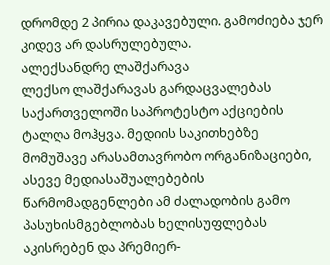დრომდე 2 პირია დაკავებული. გამოძიება ჯერ კიდევ არ დასრულებულა.
ალექსანდრე ლაშქარავა
ლექსო ლაშქარავას გარდაცვალებას საქართველოში საპროტესტო აქციების ტალღა მოჰყვა. მედიის საკითხებზე მომუშავე არასამთავრობო ორგანიზაციები, ასევე მედიასაშუალებების წარმომადგენლები ამ ძალადობის გამო პასუხისმგებლობას ხელისუფლებას აკისრებენ და პრემიერ-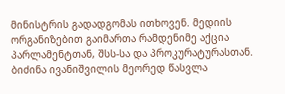მინისტრის გადადგომას ითხოვენ. მედიის ორგანიზებით გაიმართა რამდენიმე აქცია პარლამენტთან, შსს-სა და პროკურატურასთან.
ბიძინა ივანიშვილის მეორედ წასვლა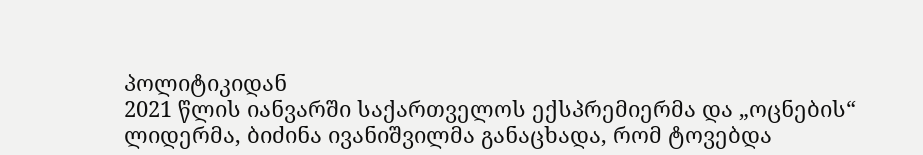პოლიტიკიდან
2021 წლის იანვარში საქართველოს ექსპრემიერმა და „ოცნების“ ლიდერმა, ბიძინა ივანიშვილმა განაცხადა, რომ ტოვებდა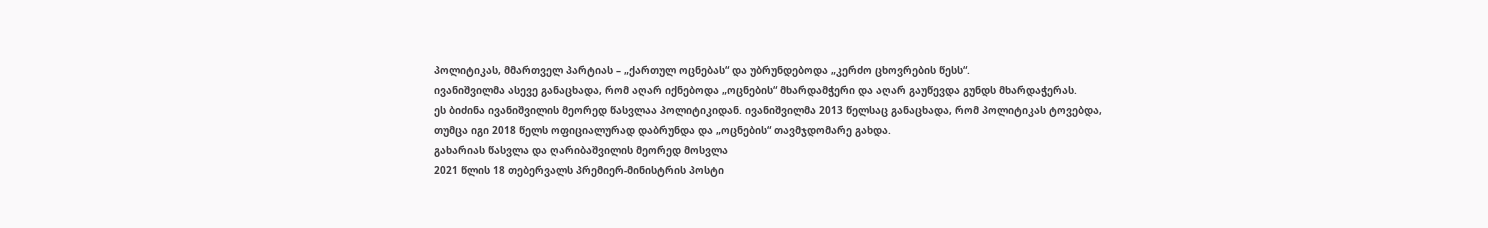პოლიტიკას, მმართველ პარტიას – „ქართულ ოცნებას“ და უბრუნდებოდა „კერძო ცხოვრების წესს“.
ივანიშვილმა ასევე განაცხადა, რომ აღარ იქნებოდა „ოცნების“ მხარდამჭერი და აღარ გაუწევდა გუნდს მხარდაჭერას.
ეს ბიძინა ივანიშვილის მეორედ წასვლაა პოლიტიკიდან. ივანიშვილმა 2013 წელსაც განაცხადა, რომ პოლიტიკას ტოვებდა, თუმცა იგი 2018 წელს ოფიციალურად დაბრუნდა და „ოცნების“ თავმჯდომარე გახდა.
გახარიას წასვლა და ღარიბაშვილის მეორედ მოსვლა
2021 წლის 18 თებერვალს პრემიერ-მინისტრის პოსტი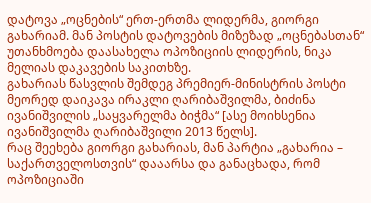დატოვა „ოცნების“ ერთ-ერთმა ლიდერმა, გიორგი გახარიამ. მან პოსტის დატოვების მიზეზად „ოცნებასთან“ უთანხმოება დაასახელა ოპოზიციის ლიდერის, ნიკა მელიას დაკავების საკითხზე.
გახარიას წასვლის შემდეგ პრემიერ-მინისტრის პოსტი მეორედ დაიკავა ირაკლი ღარიბაშვილმა, ბიძინა ივანიშვილის „საყვარელმა ბიჭმა“ [ასე მოიხსენია ივანიშვილმა ღარიბაშვილი 2013 წელს].
რაც შეეხება გიორგი გახარიას, მან პარტია „გახარია – საქართველოსთვის“ დააარსა და განაცხადა, რომ ოპოზიციაში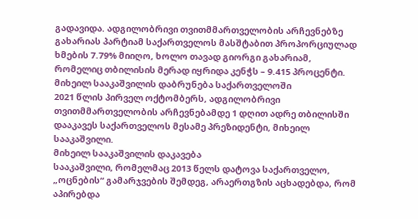გადავიდა. ადგილობრივი თვითმმართველობის არჩევნებზე გახარიას პარტიამ საქართველოს მასშტაბით პროპორციულად ხმების 7.79% მიიღო, ხოლო თავად გიორგი გახარიამ, რომელიც თბილისის მერად იყრიდა კენჭს – 9.415 პროცენტი.
მიხეილ სააკაშვილის დაბრუნება საქართველოში
2021 წლის პირველ ოქტომბერს, ადგილობრივი თვითმმართველობის არჩევნებამდე 1 დღით ადრე თბილისში დააკავეს საქართველოს მესამე პრეზიდენტი, მიხეილ სააკაშვილი.
მიხეილ სააკაშვილის დაკავება
სააკაშვილი, რომელმაც 2013 წელს დატოვა საქართველო, „ოცნების“ გამარჯვების შემდეგ, არაერთგზის აცხადებდა, რომ აპირებდა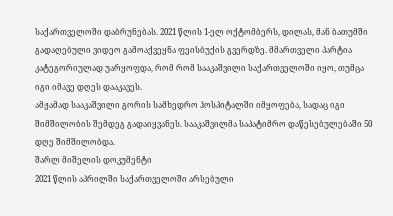საქართველოში დაბრუნებას. 2021 წლის 1-ელ ოქტომბერს, დილას, მან ბათუმში გადაღებული ვიდეო გამოაქვეყნა ფეისბუქის გვერდზე. მმართველი პარტია კატეგორიულად უარყოფდა, რომ რომ სააკაშვილი საქართველოში იყო, თუმცა იგი იმავე დღეს დააკავეს.
ამჟამად სააკაშვილი გორის სამხედრო ჰოსპიტალში იმყოფება, სადაც იგი შიმშილობის შემდეგ გადაიყვანეს. სააკაშვილმა საპატიმრო დაწესებულებაში 50 დღე შიმშილობდა.
შარლ მიშელის დოკუმენტი
2021 წლის აპრილში საქართველოში არსებული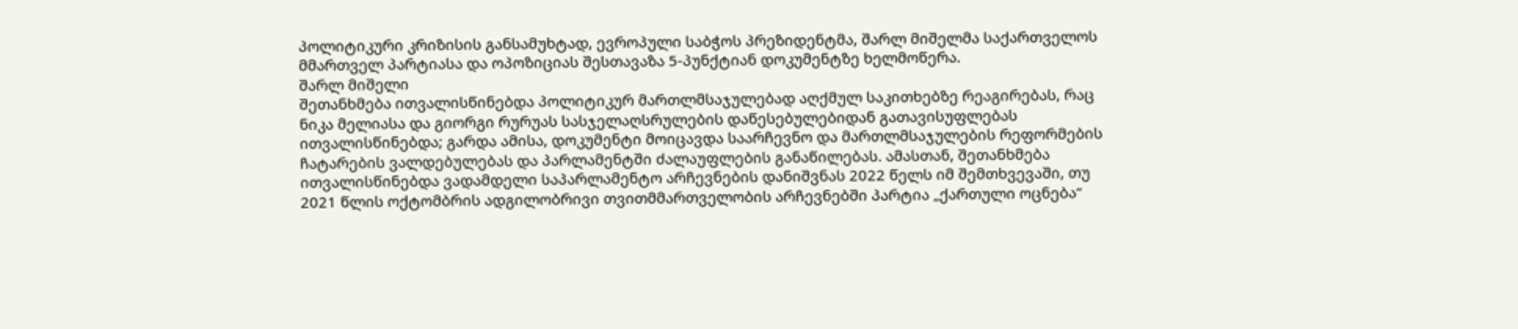პოლიტიკური კრიზისის განსამუხტად, ევროპული საბჭოს პრეზიდენტმა, შარლ მიშელმა საქართველოს მმართველ პარტიასა და ოპოზიციას შესთავაზა 5-პუნქტიან დოკუმენტზე ხელმოწერა.
შარლ მიშელი
შეთანხმება ითვალისწინებდა პოლიტიკურ მართლმსაჯულებად აღქმულ საკითხებზე რეაგირებას, რაც ნიკა მელიასა და გიორგი რურუას სასჯელაღსრულების დაწესებულებიდან გათავისუფლებას ითვალისწინებდა; გარდა ამისა, დოკუმენტი მოიცავდა საარჩევნო და მართლმსაჯულების რეფორმების ჩატარების ვალდებულებას და პარლამენტში ძალაუფლების განაწილებას. ამასთან, შეთანხმება ითვალისწინებდა ვადამდელი საპარლამენტო არჩევნების დანიშვნას 2022 წელს იმ შემთხვევაში, თუ 2021 წლის ოქტომბრის ადგილობრივი თვითმმართველობის არჩევნებში პარტია „ქართული ოცნება“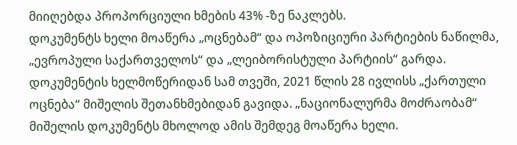მიიღებდა პროპორციული ხმების 43% -ზე ნაკლებს.
დოკუმენტს ხელი მოაწერა „ოცნებამ“ და ოპოზიციური პარტიების ნაწილმა, „ევროპული საქართველოს“ და „ლეიბორისტული პარტიის“ გარდა.
დოკუმენტის ხელმოწერიდან სამ თვეში, 2021 წლის 28 ივლისს „ქართული ოცნება“ მიშელის შეთანხმებიდან გავიდა. „ნაციონალურმა მოძრაობამ“ მიშელის დოკუმენტს მხოლოდ ამის შემდეგ მოაწერა ხელი.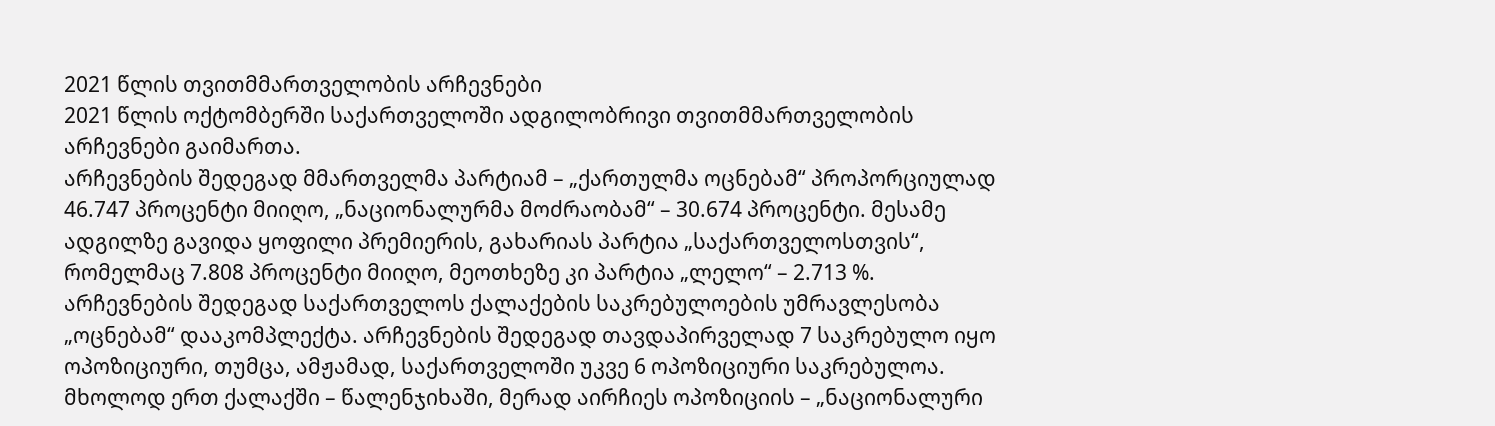2021 წლის თვითმმართველობის არჩევნები
2021 წლის ოქტომბერში საქართველოში ადგილობრივი თვითმმართველობის არჩევნები გაიმართა.
არჩევნების შედეგად მმართველმა პარტიამ – „ქართულმა ოცნებამ“ პროპორციულად 46.747 პროცენტი მიიღო, „ნაციონალურმა მოძრაობამ“ – 30.674 პროცენტი. მესამე ადგილზე გავიდა ყოფილი პრემიერის, გახარიას პარტია „საქართველოსთვის“, რომელმაც 7.808 პროცენტი მიიღო, მეოთხეზე კი პარტია „ლელო“ – 2.713 %.
არჩევნების შედეგად საქართველოს ქალაქების საკრებულოების უმრავლესობა „ოცნებამ“ დააკომპლექტა. არჩევნების შედეგად თავდაპირველად 7 საკრებულო იყო ოპოზიციური, თუმცა, ამჟამად, საქართველოში უკვე 6 ოპოზიციური საკრებულოა.
მხოლოდ ერთ ქალაქში – წალენჯიხაში, მერად აირჩიეს ოპოზიციის – „ნაციონალური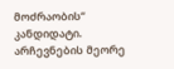მოძრაობის“ კანდიდატი.
არჩევნების მეორე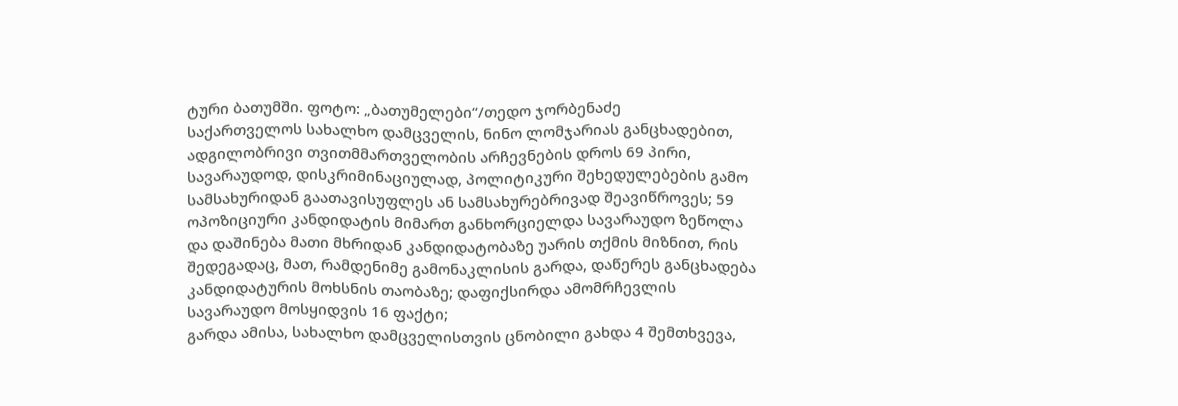ტური ბათუმში. ფოტო: „ბათუმელები“/თედო ჯორბენაძე
საქართველოს სახალხო დამცველის, ნინო ლომჯარიას განცხადებით, ადგილობრივი თვითმმართველობის არჩევნების დროს 69 პირი, სავარაუდოდ, დისკრიმინაციულად, პოლიტიკური შეხედულებების გამო სამსახურიდან გაათავისუფლეს ან სამსახურებრივად შეავიწროვეს; 59 ოპოზიციური კანდიდატის მიმართ განხორციელდა სავარაუდო ზეწოლა და დაშინება მათი მხრიდან კანდიდატობაზე უარის თქმის მიზნით, რის შედეგადაც, მათ, რამდენიმე გამონაკლისის გარდა, დაწერეს განცხადება კანდიდატურის მოხსნის თაობაზე; დაფიქსირდა ამომრჩევლის სავარაუდო მოსყიდვის 16 ფაქტი;
გარდა ამისა, სახალხო დამცველისთვის ცნობილი გახდა 4 შემთხვევა,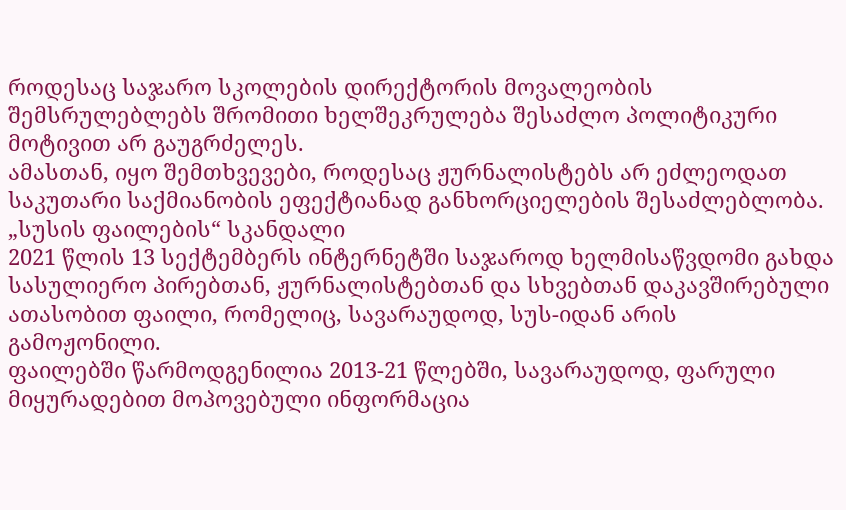როდესაც საჯარო სკოლების დირექტორის მოვალეობის შემსრულებლებს შრომითი ხელშეკრულება შესაძლო პოლიტიკური მოტივით არ გაუგრძელეს.
ამასთან, იყო შემთხვევები, როდესაც ჟურნალისტებს არ ეძლეოდათ საკუთარი საქმიანობის ეფექტიანად განხორციელების შესაძლებლობა.
„სუსის ფაილების“ სკანდალი
2021 წლის 13 სექტემბერს ინტერნეტში საჯაროდ ხელმისაწვდომი გახდა სასულიერო პირებთან, ჟურნალისტებთან და სხვებთან დაკავშირებული ათასობით ფაილი, რომელიც, სავარაუდოდ, სუს-იდან არის გამოჟონილი.
ფაილებში წარმოდგენილია 2013-21 წლებში, სავარაუდოდ, ფარული მიყურადებით მოპოვებული ინფორმაცია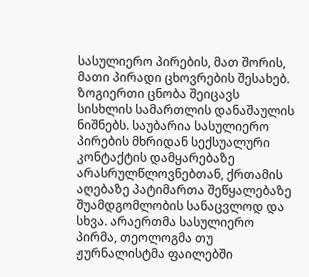სასულიერო პირების, მათ შორის, მათი პირადი ცხოვრების შესახებ.
ზოგიერთი ცნობა შეიცავს სისხლის სამართლის დანაშაულის ნიშნებს. საუბარია სასულიერო პირების მხრიდან სექსუალური კონტაქტის დამყარებაზე არასრულწლოვნებთან, ქრთამის აღებაზე პატიმართა შეწყალებაზე შუამდგომლობის სანაცვლოდ და სხვა. არაერთმა სასულიერო პირმა, თეოლოგმა თუ ჟურნალისტმა ფაილებში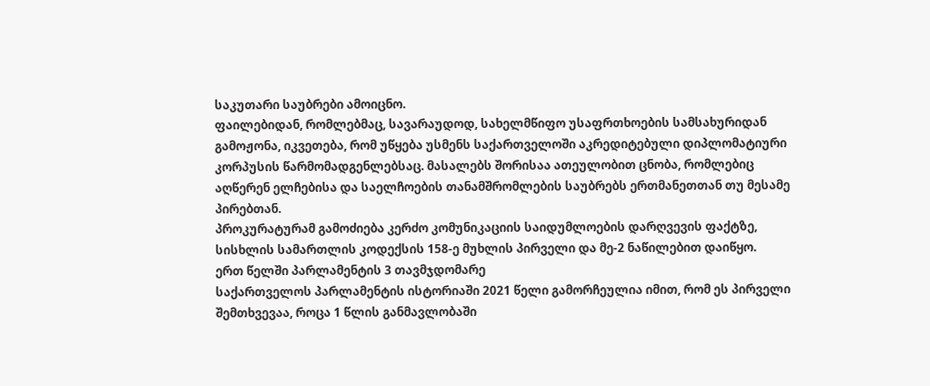საკუთარი საუბრები ამოიცნო.
ფაილებიდან, რომლებმაც, სავარაუდოდ, სახელმწიფო უსაფრთხოების სამსახურიდან გამოჟონა, იკვეთება, რომ უწყება უსმენს საქართველოში აკრედიტებული დიპლომატიური კორპუსის წარმომადგენლებსაც. მასალებს შორისაა ათეულობით ცნობა, რომლებიც აღწერენ ელჩებისა და საელჩოების თანამშრომლების საუბრებს ერთმანეთთან თუ მესამე პირებთან.
პროკურატურამ გამოძიება კერძო კომუნიკაციის საიდუმლოების დარღვევის ფაქტზე, სისხლის სამართლის კოდექსის 158-ე მუხლის პირველი და მე-2 ნაწილებით დაიწყო.
ერთ წელში პარლამენტის 3 თავმჯდომარე
საქართველოს პარლამენტის ისტორიაში 2021 წელი გამორჩეულია იმით, რომ ეს პირველი შემთხვევაა, როცა 1 წლის განმავლობაში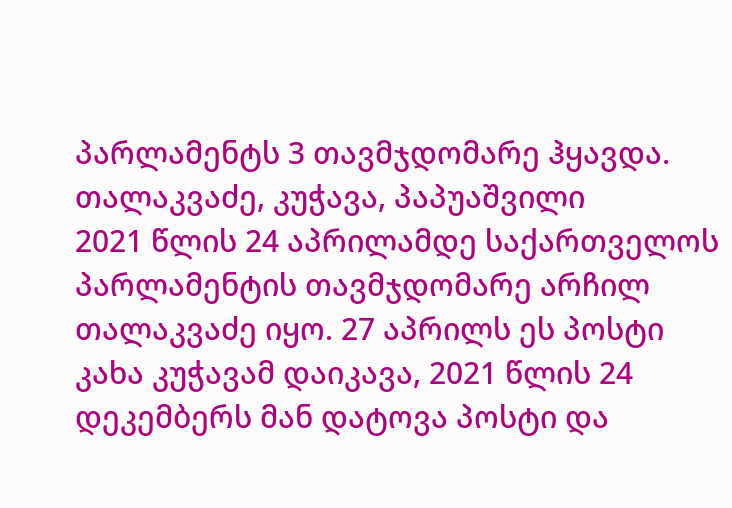პარლამენტს 3 თავმჯდომარე ჰყავდა.
თალაკვაძე, კუჭავა, პაპუაშვილი
2021 წლის 24 აპრილამდე საქართველოს პარლამენტის თავმჯდომარე არჩილ თალაკვაძე იყო. 27 აპრილს ეს პოსტი კახა კუჭავამ დაიკავა, 2021 წლის 24 დეკემბერს მან დატოვა პოსტი და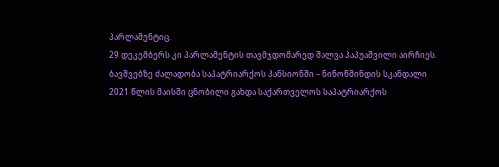პარლამენტიც.
29 დეკემბერს კი პარლამენტის თავმჯდომარედ შალვა პაპუაშვილი აირჩიეს.
ბავშვებზე ძალადობა საპატრიარქოს პანსიონში – ნინოწმინდის სკანდალი
2021 წლის მაისში ცნობილი გახდა საქართველოს საპატრიარქოს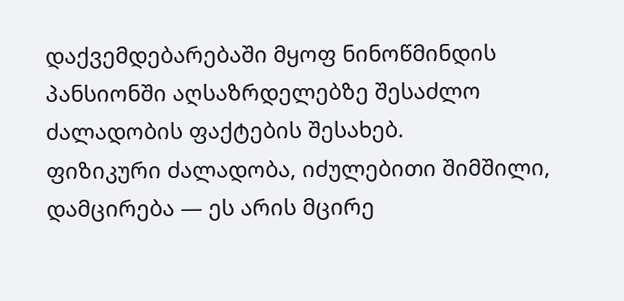დაქვემდებარებაში მყოფ ნინოწმინდის პანსიონში აღსაზრდელებზე შესაძლო ძალადობის ფაქტების შესახებ.
ფიზიკური ძალადობა, იძულებითი შიმშილი, დამცირება — ეს არის მცირე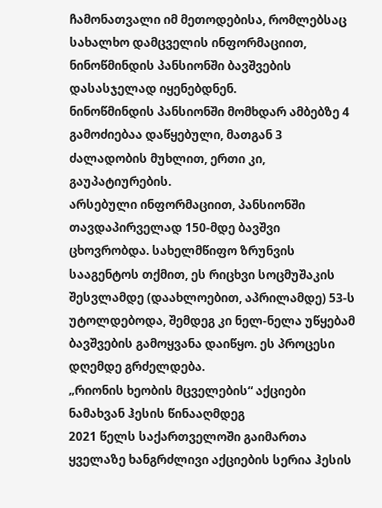ჩამონათვალი იმ მეთოდებისა, რომლებსაც სახალხო დამცველის ინფორმაციით, ნინოწმინდის პანსიონში ბავშვების დასასჯელად იყენებდნენ.
ნინოწმინდის პანსიონში მომხდარ ამბებზე 4 გამოძიებაა დაწყებული, მათგან 3 ძალადობის მუხლით, ერთი კი, გაუპატიურების.
არსებული ინფორმაციით, პანსიონში თავდაპირველად 150-მდე ბავშვი ცხოვრობდა. სახელმწიფო ზრუნვის სააგენტოს თქმით, ეს რიცხვი სოცმუშაკის შესვლამდე (დაახლოებით, აპრილამდე) 53-ს უტოლდებოდა, შემდეგ კი ნელ-ნელა უწყებამ ბავშვების გამოყვანა დაიწყო. ეს პროცესი დღემდე გრძელდება.
„რიონის ხეობის მცველების“ აქციები ნამახვან ჰესის წინააღმდეგ
2021 წელს საქართველოში გაიმართა ყველაზე ხანგრძლივი აქციების სერია ჰესის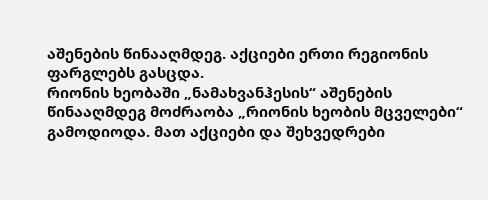აშენების წინააღმდეგ. აქციები ერთი რეგიონის ფარგლებს გასცდა.
რიონის ხეობაში „ნამახვანჰესის“ აშენების წინააღმდეგ მოძრაობა „რიონის ხეობის მცველები“ გამოდიოდა. მათ აქციები და შეხვედრები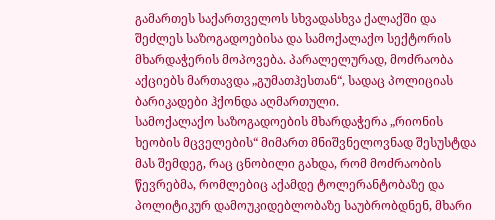გამართეს საქართველოს სხვადასხვა ქალაქში და შეძლეს საზოგადოებისა და სამოქალაქო სექტორის მხარდაჭერის მოპოვება. პარალელურად, მოძრაობა აქციებს მართავდა „გუმათჰესთან“, სადაც პოლიციას ბარიკადები ჰქონდა აღმართული.
სამოქალაქო საზოგადოების მხარდაჭერა „რიონის ხეობის მცველების“ მიმართ მნიშვნელოვნად შესუსტდა მას შემდეგ, რაც ცნობილი გახდა, რომ მოძრაობის წევრებმა, რომლებიც აქამდე ტოლერანტობაზე და პოლიტიკურ დამოუკიდებლობაზე საუბრობდნენ, მხარი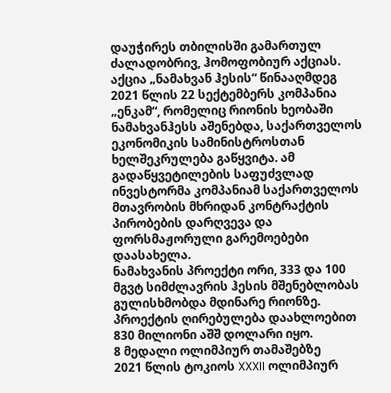დაუჭირეს თბილისში გამართულ ძალადობრივ, ჰომოფობიურ აქციას.
აქცია „ნამახვან ჰესის“ წინააღმდეგ
2021 წლის 22 სექტემბერს კომპანია „ენკამ“, რომელიც რიონის ხეობაში ნამახვანჰესს აშენებდა, საქართველოს ეკონომიკის სამინისტროსთან ხელშეკრულება გაწყვიტა. ამ გადაწყვეტილების საფუძვლად ინვესტორმა კომპანიამ საქართველოს მთავრობის მხრიდან კონტრაქტის პირობების დარღვევა და ფორსმაჟორული გარემოებები დაასახელა.
ნამახვანის პროექტი ორი, 333 და 100 მგვტ სიმძლავრის ჰესის მშენებლობას გულისხმობდა მდინარე რიონზე. პროექტის ღირებულება დაახლოებით 830 მილიონი აშშ დოლარი იყო.
8 მედალი ოლიმპიურ თამაშებზე
2021 წლის ტოკიოს XXXII ოლიმპიურ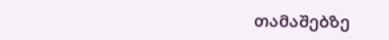თამაშებზე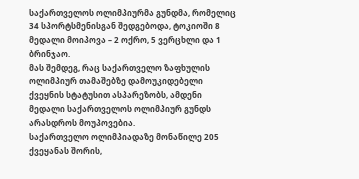საქართველოს ოლიმპიურმა გუნდმა, რომელიც 34 სპორტსმენისგან შედგებოდა, ტოკიოში 8 მედალი მოიპოვა – 2 ოქრო, 5 ვერცხლი და 1 ბრინჯაო.
მას შემდეგ, რაც საქართველო ზაფხულის ოლიმპიურ თამაშებზე დამოუკიდებელი ქვეყნის სტატუსით ასპარეზობს, ამდენი მედალი საქართველოს ოლიმპიურ გუნდს არასდროს მოუპოვებია.
საქართველო ოლიმპიადაზე მონაწილე 205 ქვეყანას შორის,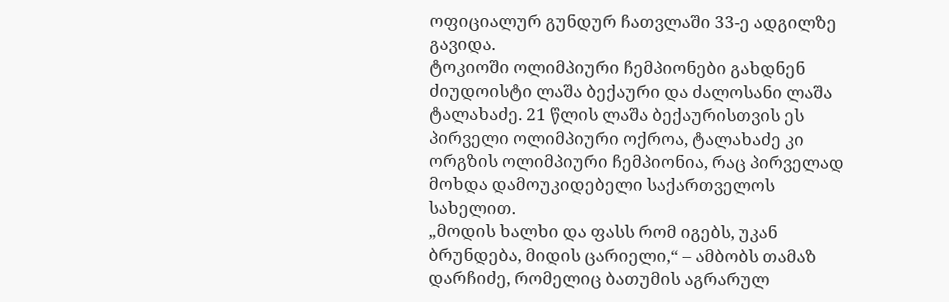ოფიციალურ გუნდურ ჩათვლაში 33-ე ადგილზე გავიდა.
ტოკიოში ოლიმპიური ჩემპიონები გახდნენ ძიუდოისტი ლაშა ბექაური და ძალოსანი ლაშა ტალახაძე. 21 წლის ლაშა ბექაურისთვის ეს პირველი ოლიმპიური ოქროა, ტალახაძე კი ორგზის ოლიმპიური ჩემპიონია, რაც პირველად მოხდა დამოუკიდებელი საქართველოს სახელით.
„მოდის ხალხი და ფასს რომ იგებს, უკან ბრუნდება, მიდის ცარიელი,“ – ამბობს თამაზ დარჩიძე, რომელიც ბათუმის აგრარულ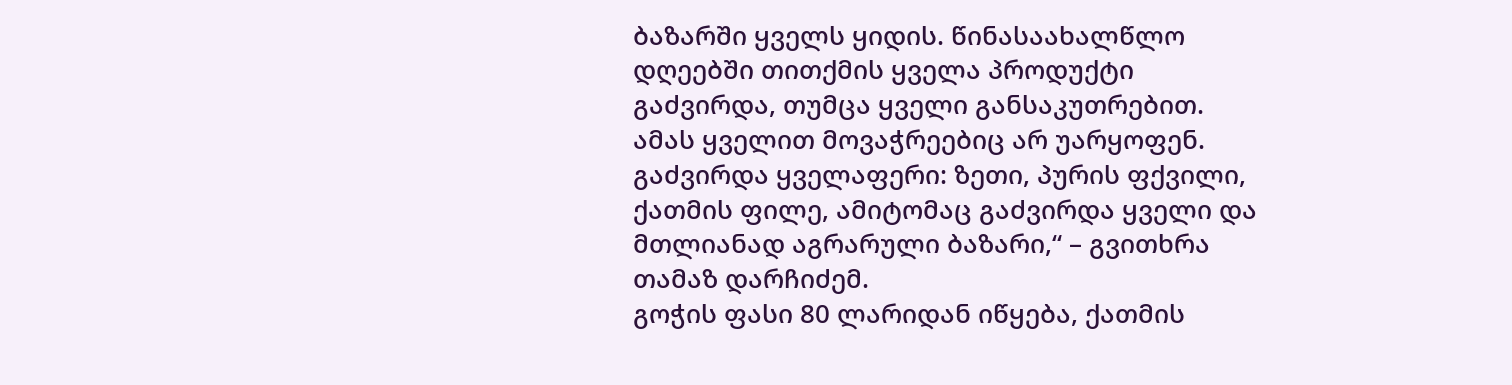ბაზარში ყველს ყიდის. წინასაახალწლო დღეებში თითქმის ყველა პროდუქტი გაძვირდა, თუმცა ყველი განსაკუთრებით. ამას ყველით მოვაჭრეებიც არ უარყოფენ.
გაძვირდა ყველაფერი: ზეთი, პურის ფქვილი, ქათმის ფილე, ამიტომაც გაძვირდა ყველი და მთლიანად აგრარული ბაზარი,“ – გვითხრა თამაზ დარჩიძემ.
გოჭის ფასი 80 ლარიდან იწყება, ქათმის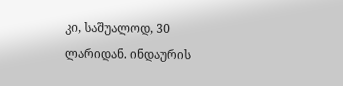კი, საშუალოდ, 30 ლარიდან. ინდაურის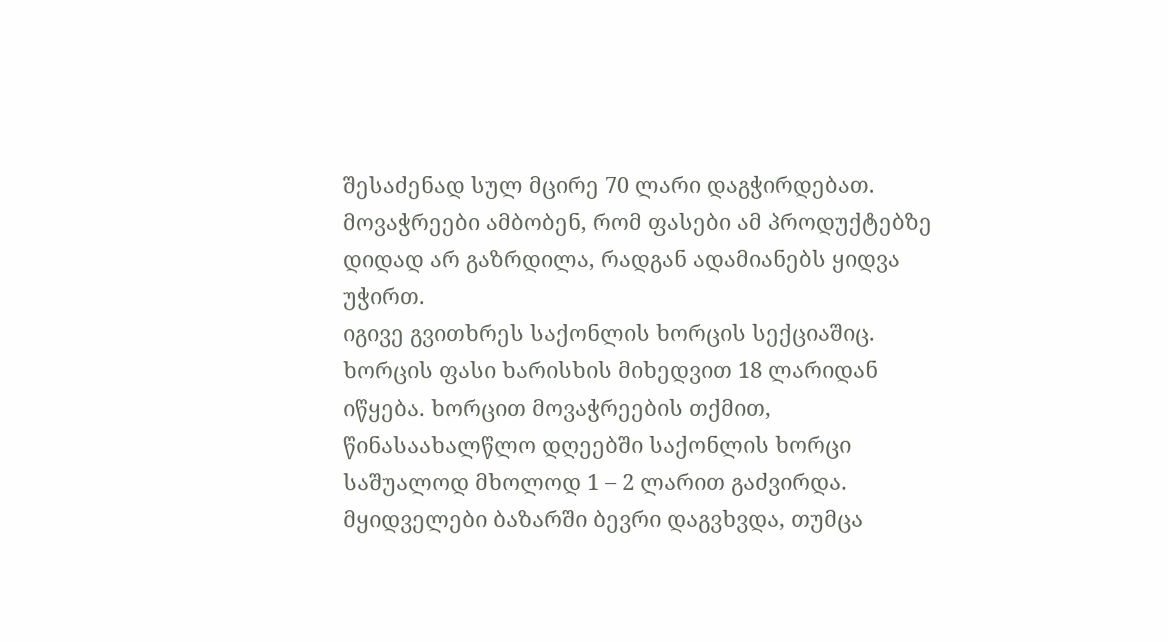შესაძენად სულ მცირე 70 ლარი დაგჭირდებათ. მოვაჭრეები ამბობენ, რომ ფასები ამ პროდუქტებზე დიდად არ გაზრდილა, რადგან ადამიანებს ყიდვა უჭირთ.
იგივე გვითხრეს საქონლის ხორცის სექციაშიც. ხორცის ფასი ხარისხის მიხედვით 18 ლარიდან იწყება. ხორცით მოვაჭრეების თქმით, წინასაახალწლო დღეებში საქონლის ხორცი საშუალოდ მხოლოდ 1 – 2 ლარით გაძვირდა.
მყიდველები ბაზარში ბევრი დაგვხვდა, თუმცა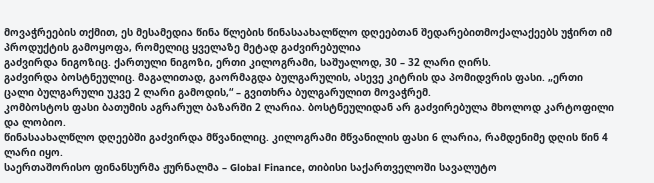მოვაჭრეების თქმით, ეს მესამედია წინა წლების წინასაახალწლო დღეებთან შედარებითმოქალაქეებს უჭირთ იმ პროდუქტის გამოყოფა, რომელიც ყველაზე მეტად გაძვირებულია
გაძვირდა ნიგოზიც. ქართული ნიგოზი, ერთი კილოგრამი, საშუალოდ, 30 – 32 ლარი ღირს.
გაძვირდა ბოსტნეულიც. მაგალითად, გაორმაგდა ბულგარულის, ასევე კიტრის და პომიდვრის ფასი. „ერთი ცალი ბულგარული უკვე 2 ლარი გამოდის,“ – გვითხრა ბულგარულით მოვაჭრემ.
კომბოსტოს ფასი ბათუმის აგრარულ ბაზარში 2 ლარია. ბოსტნეულიდან არ გაძვირებულა მხოლოდ კარტოფილი და ლობიო.
წინასაახალწლო დღეებში გაძვირდა მწვანილიც. კილოგრამი მწვანილის ფასი 6 ლარია, რამდენიმე დღის წინ 4 ლარი იყო.
საერთაშორისო ფინანსურმა ჟურნალმა – Global Finance, თიბისი საქართველოში სავალუტო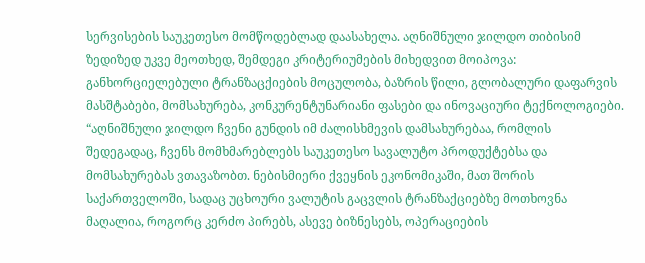სერვისების საუკეთესო მომწოდებლად დაასახელა. აღნიშნული ჯილდო თიბისიმ ზედიზედ უკვე მეოთხედ, შემდეგი კრიტერიუმების მიხედვით მოიპოვა: განხორციელებული ტრანზაცქიების მოცულობა, ბაზრის წილი, გლობალური დაფარვის მასშტაბები, მომსახურება, კონკურენტუნარიანი ფასები და ინოვაციური ტექნოლოგიები.
“აღნიშნული ჯილდო ჩვენი გუნდის იმ ძალისხმევის დამსახურებაა, რომლის შედეგადაც, ჩვენს მომხმარებლებს საუკეთესო სავალუტო პროდუქტებსა და მომსახურებას ვთავაზობთ. ნებისმიერი ქვეყნის ეკონომიკაში, მათ შორის საქართველოში, სადაც უცხოური ვალუტის გაცვლის ტრანზაქციებზე მოთხოვნა მაღალია, როგორც კერძო პირებს, ასევე ბიზნესებს, ოპერაციების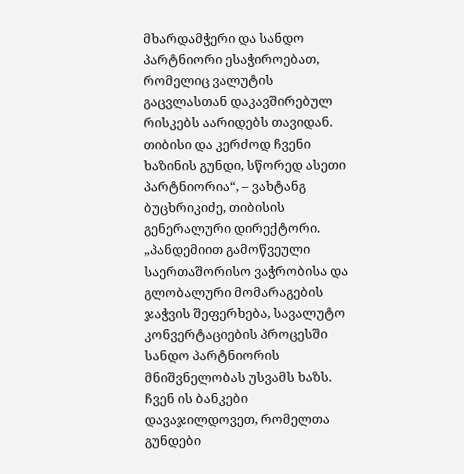მხარდამჭერი და სანდო პარტნიორი ესაჭიროებათ, რომელიც ვალუტის გაცვლასთან დაკავშირებულ რისკებს აარიდებს თავიდან. თიბისი და კერძოდ ჩვენი ხაზინის გუნდი, სწორედ ასეთი პარტნიორია“, – ვახტანგ ბუცხრიკიძე, თიბისის გენერალური დირექტორი.
„პანდემიით გამოწვეული საერთაშორისო ვაჭრობისა და გლობალური მომარაგების ჯაჭვის შეფერხება, სავალუტო კონვერტაციების პროცესში სანდო პარტნიორის მნიშვნელობას უსვამს ხაზს. ჩვენ ის ბანკები დავაჯილდოვეთ, რომელთა გუნდები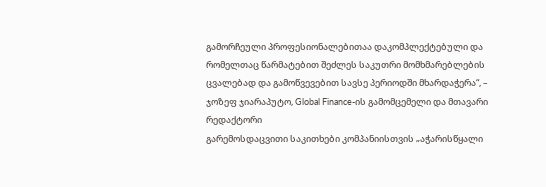გამორჩეული პროფესიონალებითაა დაკომპლექტებული და რომელთაც წარმატებით შეძლეს საკუთრი მომხმარებლების ცვალებად და გამოწვევებით სავსე პერიოდში მხარდაჭერა“, – ჯოზეფ ჯიარაპუტო, Global Finance-ის გამომცემელი და მთავარი რედაქტორი
გარემოსდაცვითი საკითხები კომპანიისთვის „აჭარისწყალი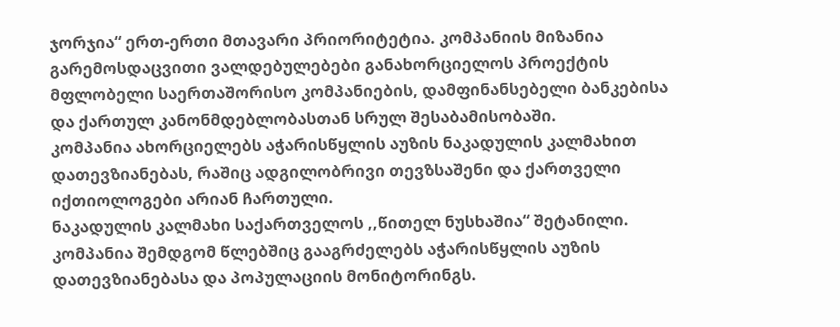ჯორჯია“ ერთ-ერთი მთავარი პრიორიტეტია. კომპანიის მიზანია გარემოსდაცვითი ვალდებულებები განახორციელოს პროექტის მფლობელი საერთაშორისო კომპანიების, დამფინანსებელი ბანკებისა და ქართულ კანონმდებლობასთან სრულ შესაბამისობაში.
კომპანია ახორციელებს აჭარისწყლის აუზის ნაკადულის კალმახით დათევზიანებას, რაშიც ადგილობრივი თევზსაშენი და ქართველი იქთიოლოგები არიან ჩართული.
ნაკადულის კალმახი საქართველოს ,,წითელ ნუსხაშია“ შეტანილი. კომპანია შემდგომ წლებშიც გააგრძელებს აჭარისწყლის აუზის დათევზიანებასა და პოპულაციის მონიტორინგს.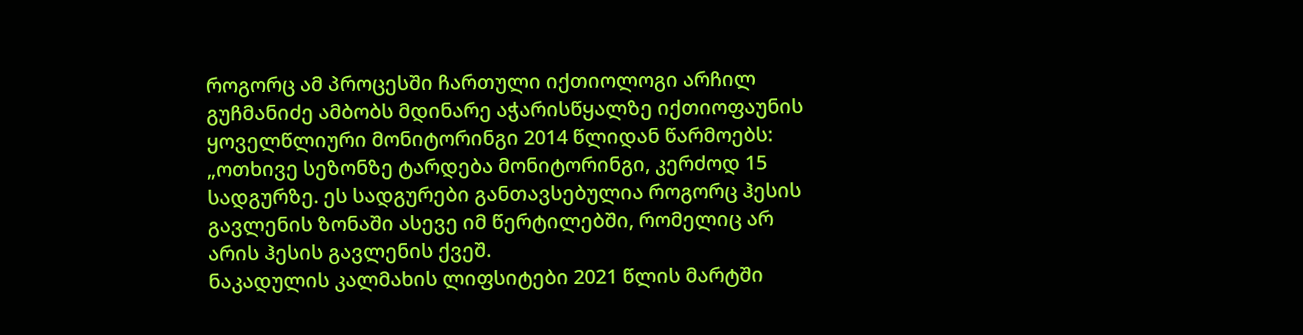როგორც ამ პროცესში ჩართული იქთიოლოგი არჩილ გუჩმანიძე ამბობს მდინარე აჭარისწყალზე იქთიოფაუნის ყოველწლიური მონიტორინგი 2014 წლიდან წარმოებს:
„ოთხივე სეზონზე ტარდება მონიტორინგი, კერძოდ 15 სადგურზე. ეს სადგურები განთავსებულია როგორც ჰესის გავლენის ზონაში ასევე იმ წერტილებში, რომელიც არ არის ჰესის გავლენის ქვეშ.
ნაკადულის კალმახის ლიფსიტები 2021 წლის მარტში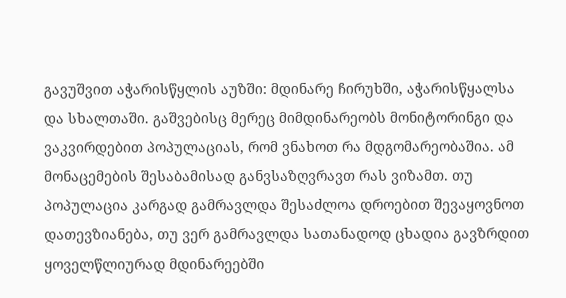გავუშვით აჭარისწყლის აუზში: მდინარე ჩირუხში, აჭარისწყალსა და სხალთაში. გაშვებისც მერეც მიმდინარეობს მონიტორინგი და ვაკვირდებით პოპულაციას, რომ ვნახოთ რა მდგომარეობაშია. ამ მონაცემების შესაბამისად განვსაზღვრავთ რას ვიზამთ. თუ პოპულაცია კარგად გამრავლდა შესაძლოა დროებით შევაყოვნოთ დათევზიანება, თუ ვერ გამრავლდა სათანადოდ ცხადია გავზრდით ყოველწლიურად მდინარეებში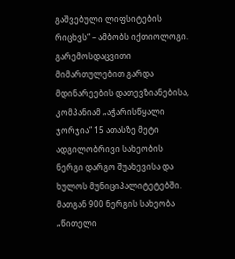გაშვებული ლიფსიტების რიცხვს“ – ამბობს იქთიოლოგი.
გარემოსდაცვითი მიმართულებით გარდა მდინარეების დათევზიანებისა, კომპანიამ „აჭარისწყალი ჯორჯია“ 15 ათასზე მეტი ადგილობრივი სახეობის ნერგი დარგო შუახევისა და ხულოს მუნიციპალიტეტებში.
მათგან 900 ნერგის სახეობა „წითელი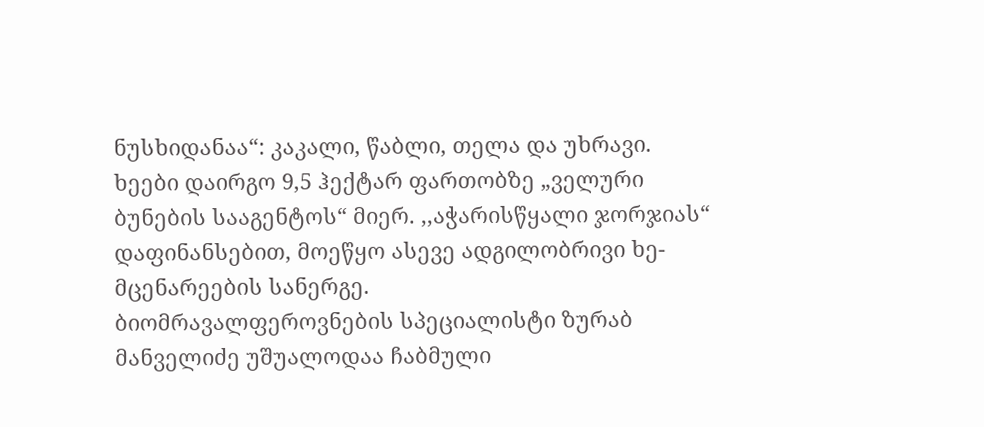ნუსხიდანაა“: კაკალი, წაბლი, თელა და უხრავი.
ხეები დაირგო 9,5 ჰექტარ ფართობზე „ველური ბუნების სააგენტოს“ მიერ. ,,აჭარისწყალი ჯორჯიას“ დაფინანსებით, მოეწყო ასევე ადგილობრივი ხე-მცენარეების სანერგე.
ბიომრავალფეროვნების სპეციალისტი ზურაბ მანველიძე უშუალოდაა ჩაბმული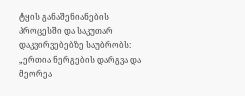ტყის განაშენიანების პროცესში და საკუთარ დაკვირვებებზე საუბრობს:
„ერთია ნერგების დარგვა და მეორეა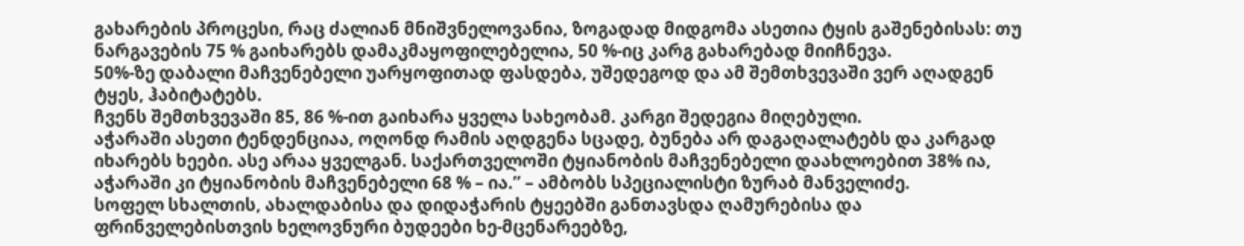გახარების პროცესი, რაც ძალიან მნიშვნელოვანია, ზოგადად მიდგომა ასეთია ტყის გაშენებისას: თუ ნარგავების 75 % გაიხარებს დამაკმაყოფილებელია, 50 %-იც კარგ გახარებად მიიჩნევა.
50%-ზე დაბალი მაჩვენებელი უარყოფითად ფასდება, უშედეგოდ და ამ შემთხვევაში ვერ აღადგენ ტყეს, ჰაბიტატებს.
ჩვენს შემთხვევაში 85, 86 %-ით გაიხარა ყველა სახეობამ. კარგი შედეგია მიღებული.
აჭარაში ასეთი ტენდენციაა, ოღონდ რამის აღდგენა სცადე, ბუნება არ დაგაღალატებს და კარგად იხარებს ხეები. ასე არაა ყველგან. საქართველოში ტყიანობის მაჩვენებელი დაახლოებით 38% ია, აჭარაში კი ტყიანობის მაჩვენებელი 68 % – ია.’’ – ამბობს სპეციალისტი ზურაბ მანველიძე.
სოფელ სხალთის, ახალდაბისა და დიდაჭარის ტყეებში განთავსდა ღამურებისა და ფრინველებისთვის ხელოვნური ბუდეები ხე-მცენარეებზე,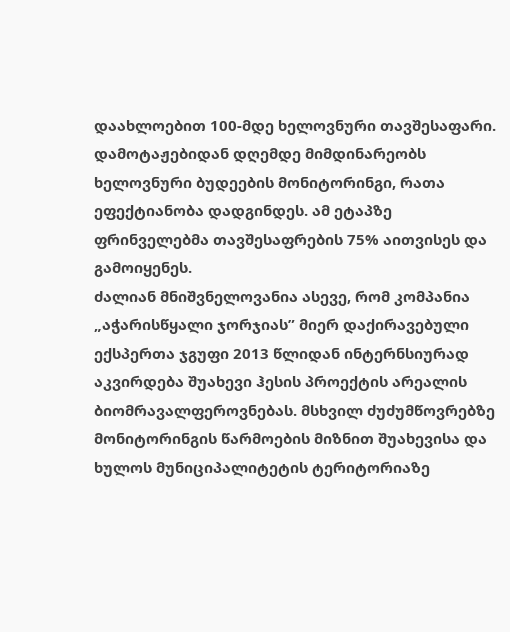დაახლოებით 100-მდე ხელოვნური თავშესაფარი.
დამოტაჟებიდან დღემდე მიმდინარეობს ხელოვნური ბუდეების მონიტორინგი, რათა ეფექტიანობა დადგინდეს. ამ ეტაპზე ფრინველებმა თავშესაფრების 75% აითვისეს და გამოიყენეს.
ძალიან მნიშვნელოვანია ასევე, რომ კომპანია „აჭარისწყალი ჯორჯიას” მიერ დაქირავებული ექსპერთა ჯგუფი 2013 წლიდან ინტერნსიურად აკვირდება შუახევი ჰესის პროექტის არეალის ბიომრავალფეროვნებას. მსხვილ ძუძუმწოვრებზე მონიტორინგის წარმოების მიზნით შუახევისა და ხულოს მუნიციპალიტეტის ტერიტორიაზე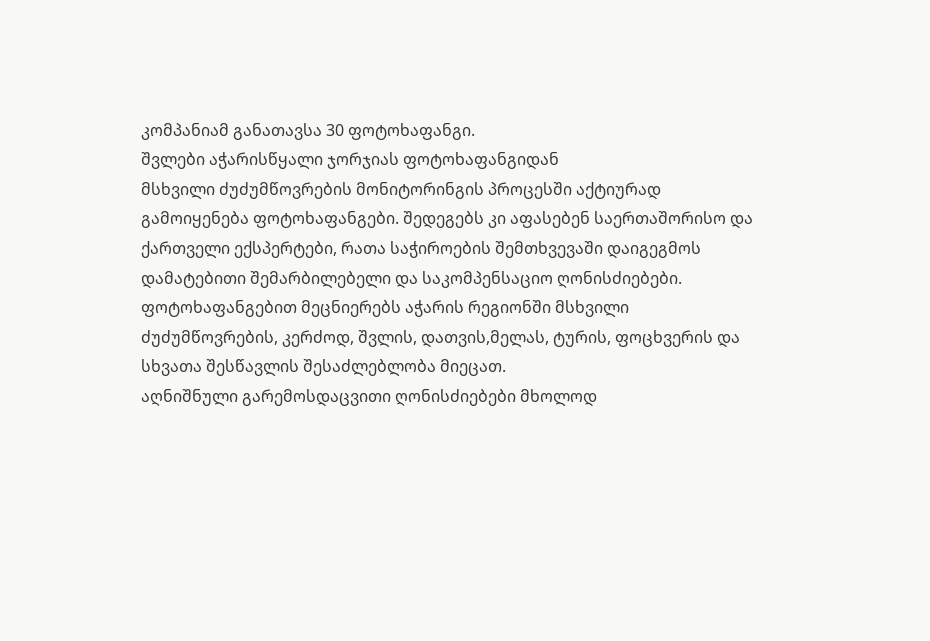კომპანიამ განათავსა 30 ფოტოხაფანგი.
შვლები აჭარისწყალი ჯორჯიას ფოტოხაფანგიდან
მსხვილი ძუძუმწოვრების მონიტორინგის პროცესში აქტიურად გამოიყენება ფოტოხაფანგები. შედეგებს კი აფასებენ საერთაშორისო და ქართველი ექსპერტები, რათა საჭიროების შემთხვევაში დაიგეგმოს დამატებითი შემარბილებელი და საკომპენსაციო ღონისძიებები.
ფოტოხაფანგებით მეცნიერებს აჭარის რეგიონში მსხვილი ძუძუმწოვრების, კერძოდ, შვლის, დათვის,მელას, ტურის, ფოცხვერის და სხვათა შესწავლის შესაძლებლობა მიეცათ.
აღნიშნული გარემოსდაცვითი ღონისძიებები მხოლოდ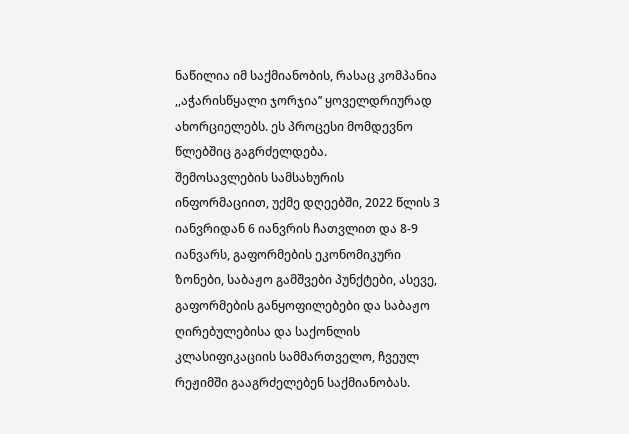ნაწილია იმ საქმიანობის, რასაც კომპანია ,,აჭარისწყალი ჯორჯია’’ ყოველდრიურად ახორციელებს. ეს პროცესი მომდევნო წლებშიც გაგრძელდება.
შემოსავლების სამსახურის ინფორმაციით, უქმე დღეებში, 2022 წლის 3 იანვრიდან 6 იანვრის ჩათვლით და 8-9 იანვარს, გაფორმების ეკონომიკური ზონები, საბაჟო გამშვები პუნქტები, ასევე, გაფორმების განყოფილებები და საბაჟო ღირებულებისა და საქონლის კლასიფიკაციის სამმართველო, ჩვეულ რეჟიმში გააგრძელებენ საქმიანობას.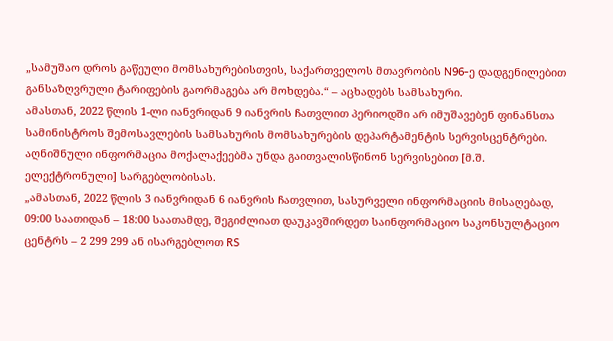„სამუშაო დროს გაწეული მომსახურებისთვის, საქართველოს მთავრობის N96-ე დადგენილებით განსაზღვრული ტარიფების გაორმაგება არ მოხდება.“ – აცხადებს სამსახური.
ამასთან, 2022 წლის 1-ლი იანვრიდან 9 იანვრის ჩათვლით პერიოდში არ იმუშავებენ ფინანსთა სამინისტროს შემოსავლების სამსახურის მომსახურების დეპარტამენტის სერვისცენტრები.
აღნიშნული ინფორმაცია მოქალაქეებმა უნდა გაითვალისწინონ სერვისებით [მ.შ. ელექტრონული] სარგებლობისას.
„ამასთან, 2022 წლის 3 იანვრიდან 6 იანვრის ჩათვლით, სასურველი ინფორმაციის მისაღებად, 09:00 საათიდან – 18:00 საათამდე, შეგიძლიათ დაუკავშირდეთ საინფორმაციო საკონსულტაციო ცენტრს – 2 299 299 ან ისარგებლოთ RS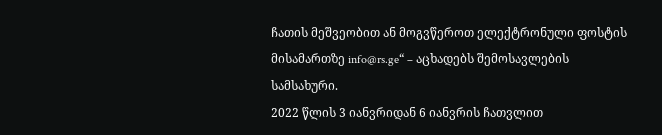ჩათის მეშვეობით ან მოგვწეროთ ელექტრონული ფოსტის მისამართზე info@rs.ge“ – აცხადებს შემოსავლების სამსახური.
2022 წლის 3 იანვრიდან 6 იანვრის ჩათვლით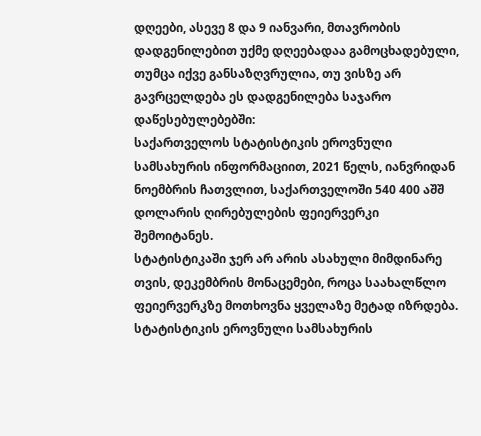დღეები, ასევე 8 და 9 იანვარი, მთავრობის დადგენილებით უქმე დღეებადაა გამოცხადებული, თუმცა იქვე განსაზღვრულია, თუ ვისზე არ გავრცელდება ეს დადგენილება საჯარო დაწესებულებებში:
საქართველოს სტატისტიკის ეროვნული სამსახურის ინფორმაციით, 2021 წელს, იანვრიდან ნოემბრის ჩათვლით, საქართველოში 540 400 აშშ დოლარის ღირებულების ფეიერვერკი შემოიტანეს.
სტატისტიკაში ჯერ არ არის ასახული მიმდინარე თვის, დეკემბრის მონაცემები, როცა საახალწლო ფეიერვერკზე მოთხოვნა ყველაზე მეტად იზრდება.
სტატისტიკის ეროვნული სამსახურის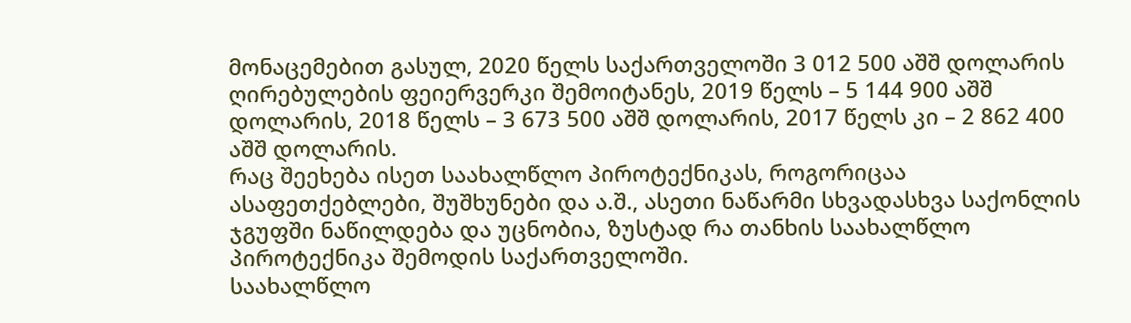მონაცემებით გასულ, 2020 წელს საქართველოში 3 012 500 აშშ დოლარის ღირებულების ფეიერვერკი შემოიტანეს, 2019 წელს – 5 144 900 აშშ დოლარის, 2018 წელს – 3 673 500 აშშ დოლარის, 2017 წელს კი – 2 862 400 აშშ დოლარის.
რაც შეეხება ისეთ საახალწლო პიროტექნიკას, როგორიცაა ასაფეთქებლები, შუშხუნები და ა.შ., ასეთი ნაწარმი სხვადასხვა საქონლის ჯგუფში ნაწილდება და უცნობია, ზუსტად რა თანხის საახალწლო პიროტექნიკა შემოდის საქართველოში.
საახალწლო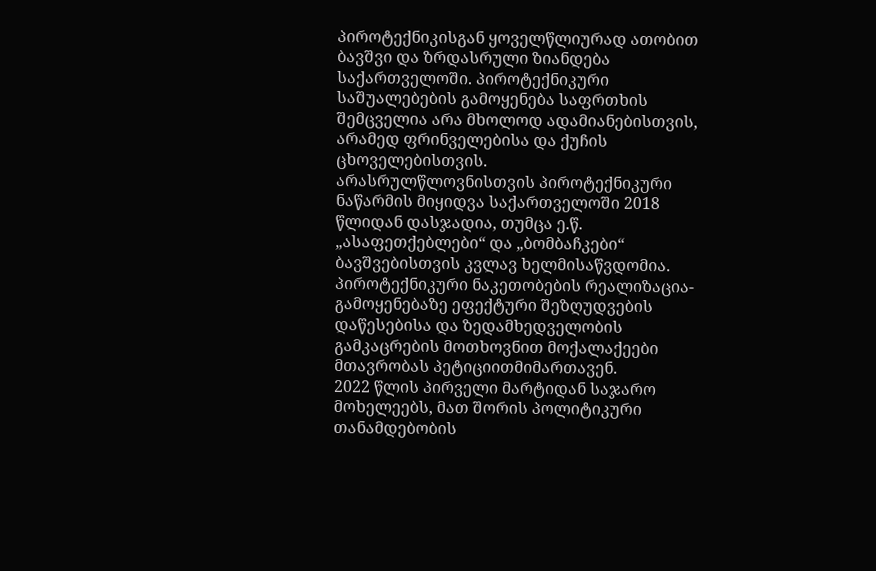პიროტექნიკისგან ყოველწლიურად ათობით ბავშვი და ზრდასრული ზიანდება საქართველოში. პიროტექნიკური საშუალებების გამოყენება საფრთხის შემცველია არა მხოლოდ ადამიანებისთვის, არამედ ფრინველებისა და ქუჩის ცხოველებისთვის.
არასრულწლოვნისთვის პიროტექნიკური ნაწარმის მიყიდვა საქართველოში 2018 წლიდან დასჯადია, თუმცა ე.წ. „ასაფეთქებლები“ და „ბომბაჩკები“ ბავშვებისთვის კვლავ ხელმისაწვდომია.
პიროტექნიკური ნაკეთობების რეალიზაცია-გამოყენებაზე ეფექტური შეზღუდვების დაწესებისა და ზედამხედველობის გამკაცრების მოთხოვნით მოქალაქეები მთავრობას პეტიციითმიმართავენ.
2022 წლის პირველი მარტიდან საჯარო მოხელეებს, მათ შორის პოლიტიკური თანამდებობის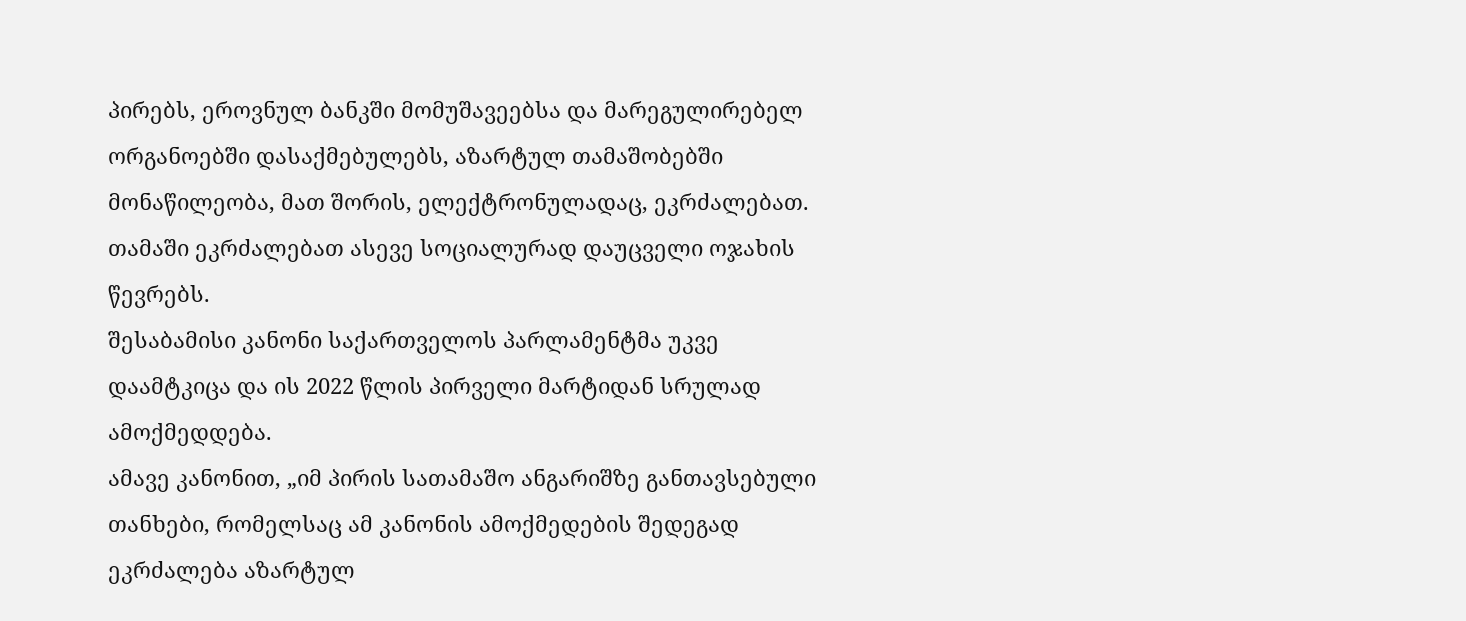პირებს, ეროვნულ ბანკში მომუშავეებსა და მარეგულირებელ ორგანოებში დასაქმებულებს, აზარტულ თამაშობებში მონაწილეობა, მათ შორის, ელექტრონულადაც, ეკრძალებათ. თამაში ეკრძალებათ ასევე სოციალურად დაუცველი ოჯახის წევრებს.
შესაბამისი კანონი საქართველოს პარლამენტმა უკვე დაამტკიცა და ის 2022 წლის პირველი მარტიდან სრულად ამოქმედდება.
ამავე კანონით, „იმ პირის სათამაშო ანგარიშზე განთავსებული თანხები, რომელსაც ამ კანონის ამოქმედების შედეგად ეკრძალება აზარტულ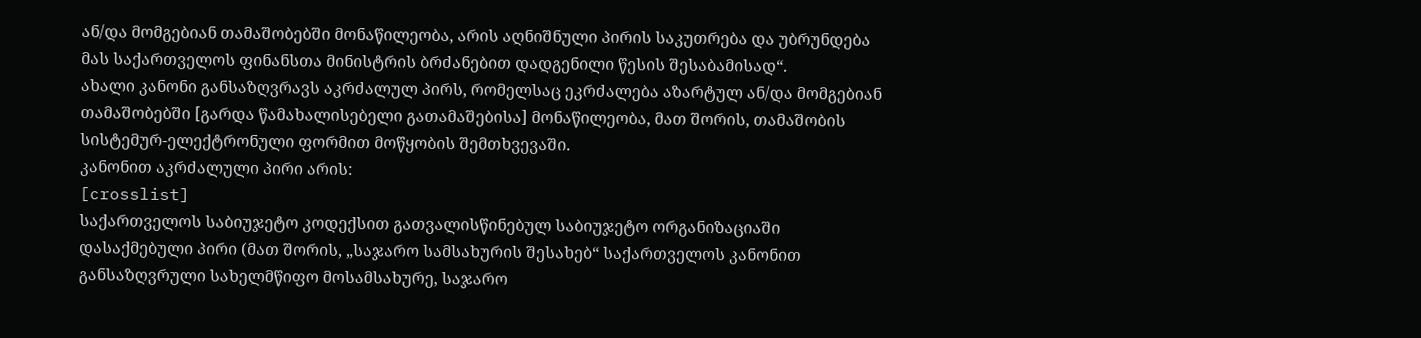ან/და მომგებიან თამაშობებში მონაწილეობა, არის აღნიშნული პირის საკუთრება და უბრუნდება მას საქართველოს ფინანსთა მინისტრის ბრძანებით დადგენილი წესის შესაბამისად“.
ახალი კანონი განსაზღვრავს აკრძალულ პირს, რომელსაც ეკრძალება აზარტულ ან/და მომგებიან თამაშობებში [გარდა წამახალისებელი გათამაშებისა] მონაწილეობა, მათ შორის, თამაშობის სისტემურ-ელექტრონული ფორმით მოწყობის შემთხვევაში.
კანონით აკრძალული პირი არის:
[crosslist]
საქართველოს საბიუჯეტო კოდექსით გათვალისწინებულ საბიუჯეტო ორგანიზაციაში დასაქმებული პირი (მათ შორის, „საჯარო სამსახურის შესახებ“ საქართველოს კანონით განსაზღვრული სახელმწიფო მოსამსახურე, საჯარო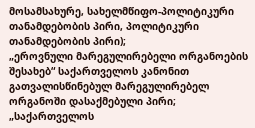მოსამსახურე, სახელმწიფო-პოლიტიკური თანამდებობის პირი, პოლიტიკური თანამდებობის პირი);
„ეროვნული მარეგულირებელი ორგანოების შესახებ“ საქართველოს კანონით გათვალისწინებულ მარეგულირებელ ორგანოში დასაქმებული პირი;
„საქართველოს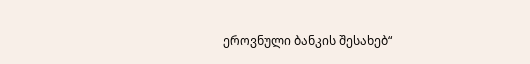ეროვნული ბანკის შესახებ“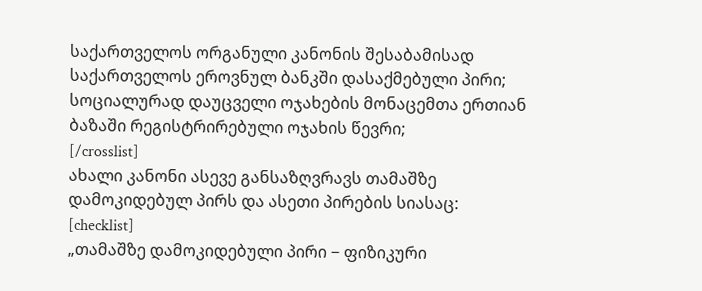საქართველოს ორგანული კანონის შესაბამისად საქართველოს ეროვნულ ბანკში დასაქმებული პირი;
სოციალურად დაუცველი ოჯახების მონაცემთა ერთიან ბაზაში რეგისტრირებული ოჯახის წევრი;
[/crosslist]
ახალი კანონი ასევე განსაზღვრავს თამაშზე დამოკიდებულ პირს და ასეთი პირების სიასაც:
[checklist]
„თამაშზე დამოკიდებული პირი − ფიზიკური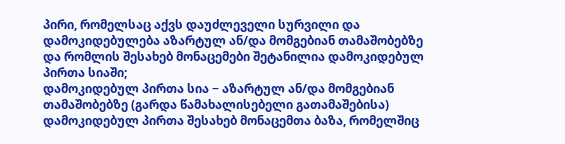პირი, რომელსაც აქვს დაუძლეველი სურვილი და დამოკიდებულება აზარტულ ან/და მომგებიან თამაშობებზე და რომლის შესახებ მონაცემები შეტანილია დამოკიდებულ პირთა სიაში;
დამოკიდებულ პირთა სია − აზარტულ ან/და მომგებიან თამაშობებზე (გარდა წამახალისებელი გათამაშებისა) დამოკიდებულ პირთა შესახებ მონაცემთა ბაზა, რომელშიც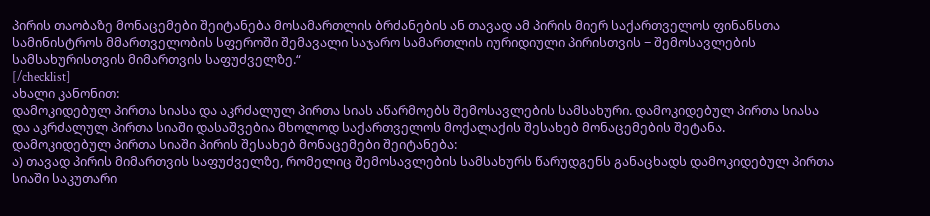პირის თაობაზე მონაცემები შეიტანება მოსამართლის ბრძანების ან თავად ამ პირის მიერ საქართველოს ფინანსთა სამინისტროს მმართველობის სფეროში შემავალი საჯარო სამართლის იურიდიული პირისთვის − შემოსავლების სამსახურისთვის მიმართვის საფუძველზე.“
[/checklist]
ახალი კანონით:
დამოკიდებულ პირთა სიასა და აკრძალულ პირთა სიას აწარმოებს შემოსავლების სამსახური. დამოკიდებულ პირთა სიასა და აკრძალულ პირთა სიაში დასაშვებია მხოლოდ საქართველოს მოქალაქის შესახებ მონაცემების შეტანა.
დამოკიდებულ პირთა სიაში პირის შესახებ მონაცემები შეიტანება:
ა) თავად პირის მიმართვის საფუძველზე, რომელიც შემოსავლების სამსახურს წარუდგენს განაცხადს დამოკიდებულ პირთა სიაში საკუთარი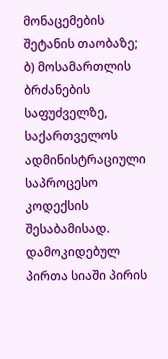მონაცემების შეტანის თაობაზე;
ბ) მოსამართლის ბრძანების საფუძველზე, საქართველოს ადმინისტრაციული საპროცესო კოდექსის შესაბამისად.
დამოკიდებულ პირთა სიაში პირის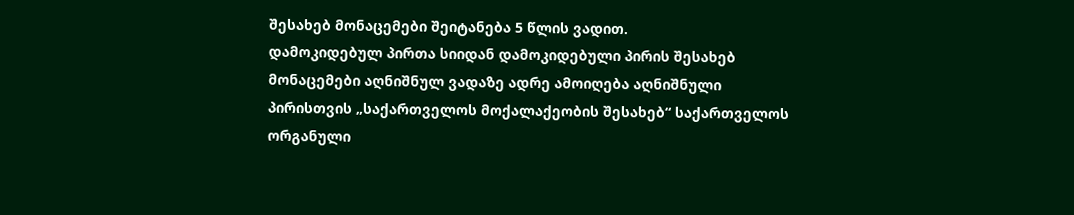შესახებ მონაცემები შეიტანება 5 წლის ვადით.
დამოკიდებულ პირთა სიიდან დამოკიდებული პირის შესახებ მონაცემები აღნიშნულ ვადაზე ადრე ამოიღება აღნიშნული პირისთვის „საქართველოს მოქალაქეობის შესახებ“ საქართველოს ორგანული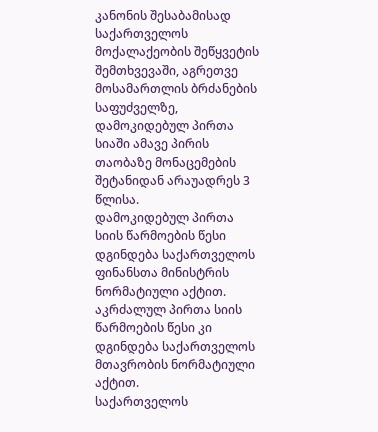კანონის შესაბამისად საქართველოს მოქალაქეობის შეწყვეტის შემთხვევაში, აგრეთვე მოსამართლის ბრძანების საფუძველზე, დამოკიდებულ პირთა სიაში ამავე პირის თაობაზე მონაცემების შეტანიდან არაუადრეს 3 წლისა.
დამოკიდებულ პირთა სიის წარმოების წესი დგინდება საქართველოს ფინანსთა მინისტრის ნორმატიული აქტით. აკრძალულ პირთა სიის წარმოების წესი კი დგინდება საქართველოს მთავრობის ნორმატიული აქტით.
საქართველოს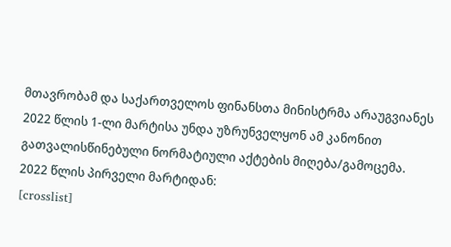მთავრობამ და საქართველოს ფინანსთა მინისტრმა არაუგვიანეს 2022 წლის 1-ლი მარტისა უნდა უზრუნველყონ ამ კანონით გათვალისწინებული ნორმატიული აქტების მიღება/გამოცემა.
2022 წლის პირველი მარტიდან:
[crosslist]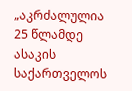„აკრძალულია 25 წლამდე ასაკის საქართველოს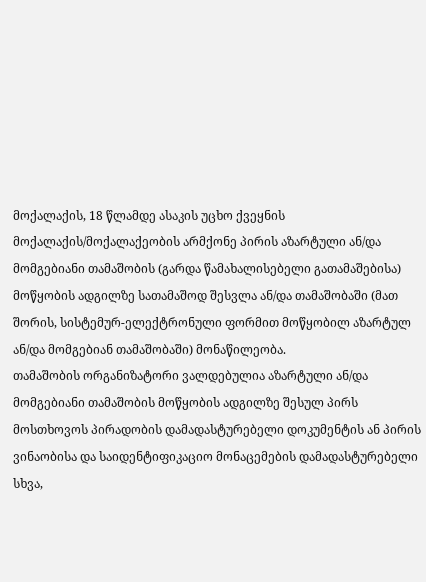მოქალაქის, 18 წლამდე ასაკის უცხო ქვეყნის მოქალაქის/მოქალაქეობის არმქონე პირის აზარტული ან/და მომგებიანი თამაშობის (გარდა წამახალისებელი გათამაშებისა) მოწყობის ადგილზე სათამაშოდ შესვლა ან/და თამაშობაში (მათ შორის, სისტემურ-ელექტრონული ფორმით მოწყობილ აზარტულ ან/და მომგებიან თამაშობაში) მონაწილეობა.
თამაშობის ორგანიზატორი ვალდებულია აზარტული ან/და მომგებიანი თამაშობის მოწყობის ადგილზე შესულ პირს მოსთხოვოს პირადობის დამადასტურებელი დოკუმენტის ან პირის ვინაობისა და საიდენტიფიკაციო მონაცემების დამადასტურებელი სხვა,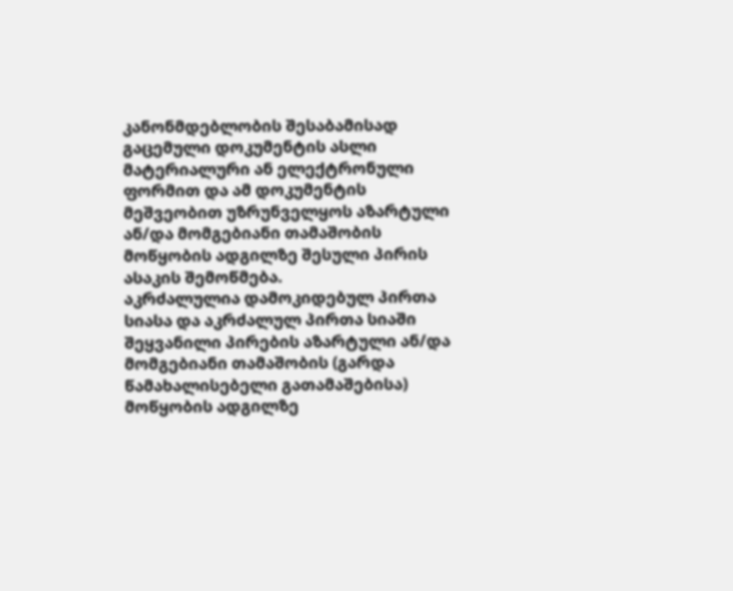კანონმდებლობის შესაბამისად გაცემული დოკუმენტის ასლი მატერიალური ან ელექტრონული ფორმით და ამ დოკუმენტის მეშვეობით უზრუნველყოს აზარტული ან/და მომგებიანი თამაშობის მოწყობის ადგილზე შესული პირის ასაკის შემოწმება.
აკრძალულია დამოკიდებულ პირთა სიასა და აკრძალულ პირთა სიაში შეყვანილი პირების აზარტული ან/და მომგებიანი თამაშობის (გარდა წამახალისებელი გათამაშებისა) მოწყობის ადგილზე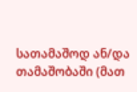სათამაშოდ ან/და თამაშობაში (მათ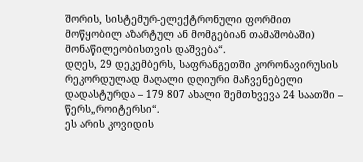შორის, სისტემურ-ელექტრონული ფორმით მოწყობილ აზარტულ ან მომგებიან თამაშობაში) მონაწილეობისთვის დაშვება“.
დღეს, 29 დეკემბერს, საფრანგეთში კორონავირუსის რეკორდულად მაღალი დღიური მაჩვენებელი დადასტურდა – 179 807 ახალი შემთხვევა 24 საათში – წერს„როიტერსი“.
ეს არის კოვიდის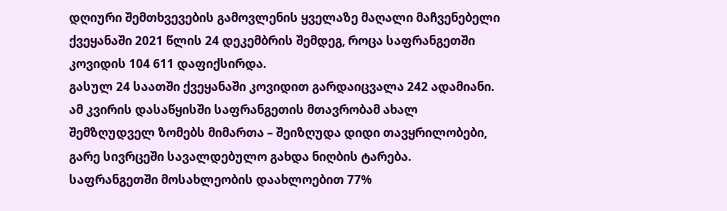დღიური შემთხვევების გამოვლენის ყველაზე მაღალი მაჩვენებელი ქვეყანაში 2021 წლის 24 დეკემბრის შემდეგ, როცა საფრანგეთში კოვიდის 104 611 დაფიქსირდა.
გასულ 24 საათში ქვეყანაში კოვიდით გარდაიცვალა 242 ადამიანი.
ამ კვირის დასაწყისში საფრანგეთის მთავრობამ ახალ შემზღუდველ ზომებს მიმართა – შეიზღუდა დიდი თავყრილობები, გარე სივრცეში სავალდებულო გახდა ნიღბის ტარება.
საფრანგეთში მოსახლეობის დაახლოებით 77%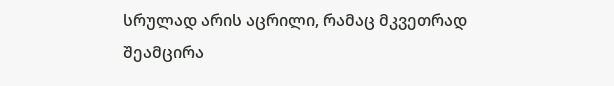სრულად არის აცრილი, რამაც მკვეთრად შეამცირა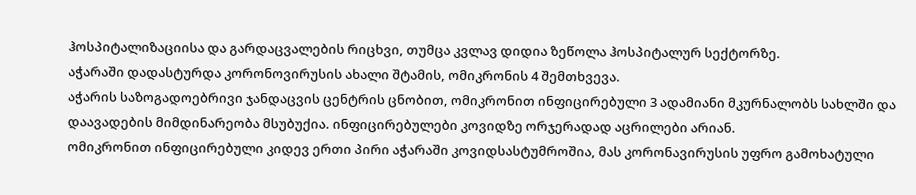ჰოსპიტალიზაციისა და გარდაცვალების რიცხვი, თუმცა კვლავ დიდია ზეწოლა ჰოსპიტალურ სექტორზე.
აჭარაში დადასტურდა კორონოვირუსის ახალი შტამის, ომიკრონის 4 შემთხვევა.
აჭარის საზოგადოებრივი ჯანდაცვის ცენტრის ცნობით, ომიკრონით ინფიცირებული 3 ადამიანი მკურნალობს სახლში და დაავადების მიმდინარეობა მსუბუქია. ინფიცირებულები კოვიდზე ორჯერადად აცრილები არიან.
ომიკრონით ინფიცირებული კიდევ ერთი პირი აჭარაში კოვიდსასტუმროშია, მას კორონავირუსის უფრო გამოხატული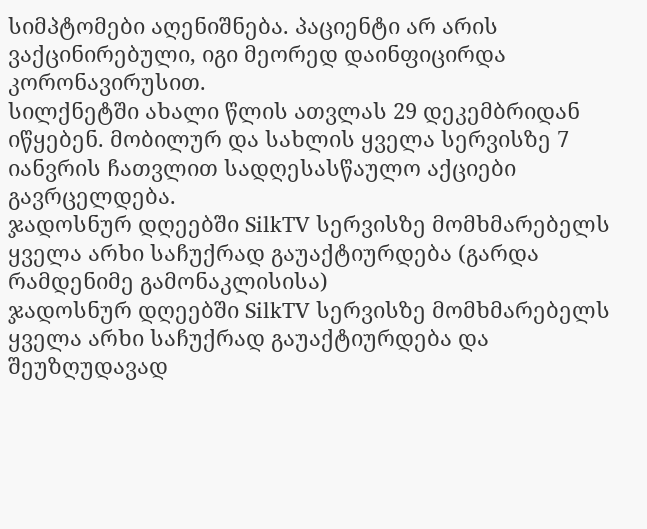სიმპტომები აღენიშნება. პაციენტი არ არის ვაქცინირებული, იგი მეორედ დაინფიცირდა კორონავირუსით.
სილქნეტში ახალი წლის ათვლას 29 დეკემბრიდან იწყებენ. მობილურ და სახლის ყველა სერვისზე 7 იანვრის ჩათვლით სადღესასწაულო აქციები გავრცელდება.
ჯადოსნურ დღეებში SilkTV სერვისზე მომხმარებელს ყველა არხი საჩუქრად გაუაქტიურდება (გარდა რამდენიმე გამონაკლისისა)
ჯადოსნურ დღეებში SilkTV სერვისზე მომხმარებელს ყველა არხი საჩუქრად გაუაქტიურდება და შეუზღუდავად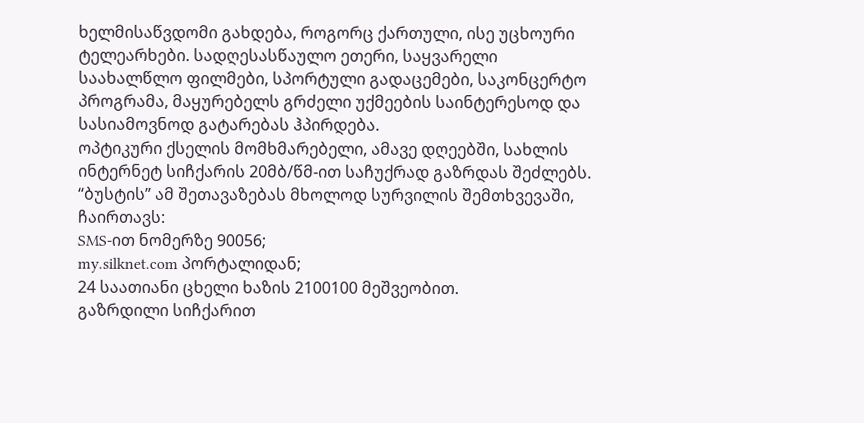ხელმისაწვდომი გახდება, როგორც ქართული, ისე უცხოური ტელეარხები. სადღესასწაულო ეთერი, საყვარელი საახალწლო ფილმები, სპორტული გადაცემები, საკონცერტო პროგრამა, მაყურებელს გრძელი უქმეების საინტერესოდ და სასიამოვნოდ გატარებას ჰპირდება.
ოპტიკური ქსელის მომხმარებელი, ამავე დღეებში, სახლის ინტერნეტ სიჩქარის 20მბ/წმ-ით საჩუქრად გაზრდას შეძლებს. “ბუსტის” ამ შეთავაზებას მხოლოდ სურვილის შემთხვევაში, ჩაირთავს:
SMS-ით ნომერზე 90056;
my.silknet.com პორტალიდან;
24 საათიანი ცხელი ხაზის 2100100 მეშვეობით.
გაზრდილი სიჩქარით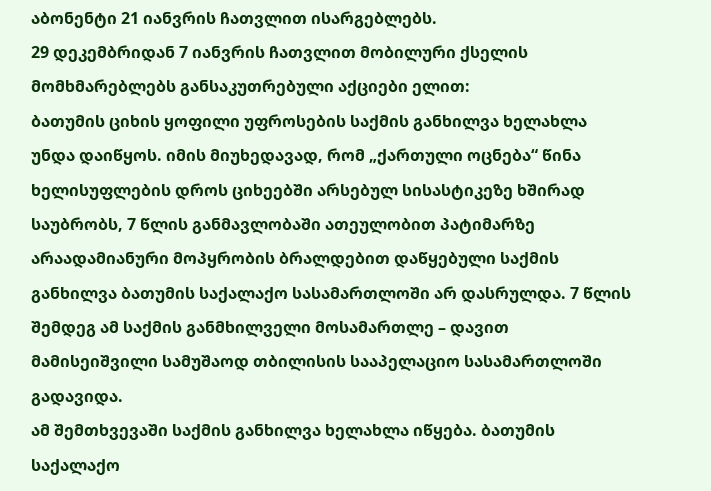აბონენტი 21 იანვრის ჩათვლით ისარგებლებს.
29 დეკემბრიდან 7 იანვრის ჩათვლით მობილური ქსელის მომხმარებლებს განსაკუთრებული აქციები ელით:
ბათუმის ციხის ყოფილი უფროსების საქმის განხილვა ხელახლა უნდა დაიწყოს. იმის მიუხედავად, რომ „ქართული ოცნება“ წინა ხელისუფლების დროს ციხეებში არსებულ სისასტიკეზე ხშირად საუბრობს, 7 წლის განმავლობაში ათეულობით პატიმარზე არაადამიანური მოპყრობის ბრალდებით დაწყებული საქმის განხილვა ბათუმის საქალაქო სასამართლოში არ დასრულდა. 7 წლის შემდეგ ამ საქმის განმხილველი მოსამართლე – დავით მამისეიშვილი სამუშაოდ თბილისის სააპელაციო სასამართლოში გადავიდა.
ამ შემთხვევაში საქმის განხილვა ხელახლა იწყება. ბათუმის საქალაქო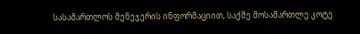სასამართლოს მენეჯერის ინფორმაციით, საქმე მოსამართლე კოტე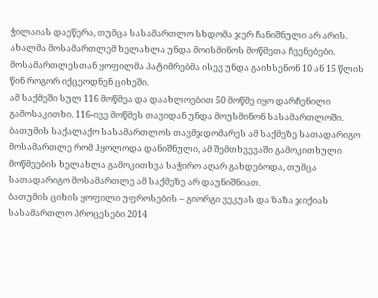ჭილაიას დაეწერა, თუმცა სასამართლო სხდომა ჯერ ჩანიშნული არ არის.
ახალმა მოსამართლემ ხელახლა უნდა მოისმინოს მოწმეთა ჩვენებები. მოსამართლესთან ყოფილმა პატიმრებმა ისევ უნდა გაიხსენონ 10 ან 15 წლის წინ როგორ იქცეოდნენ ციხეში.
ამ საქმეში სულ 116 მოწმეა და დაახლოებით 50 მოწმე იყო დარჩენილი გამოსაკითხი. 116-ივე მოწმეს თავიდან უნდა მოუსმინონ სასამართლოში.
ბათუმის საქალაქო სასამართლოს თავმჯდომარეს ამ საქმეზე სათადარიგო მოსამართლე რომ ჰყოლოდა დანიშნული, ამ შემთხვევაში გამოკითხული მოწმეების ხელახლა გამოკითხვა საჭირო აღარ გახდებოდა, თუმცა სათადარიგო მოსამართლე ამ საქმეზე არ დაუნიშნიათ.
ბათუმის ციხის ყოფილი უფროსების – გიორგი ვეკუას და ზაზა ჯიქიას სასამართლო პროცესები 2014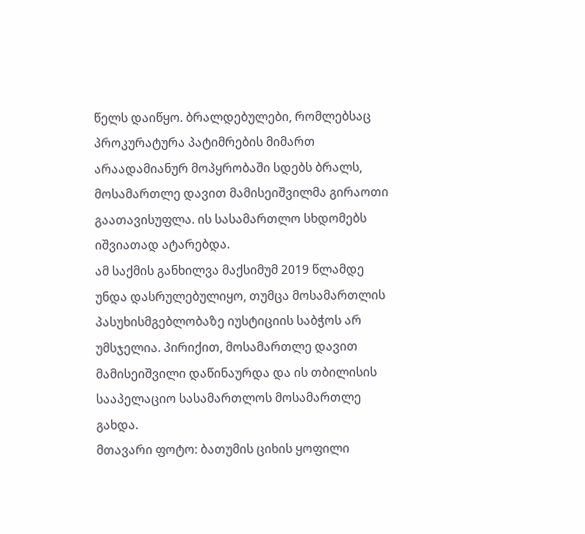წელს დაიწყო. ბრალდებულები, რომლებსაც პროკურატურა პატიმრების მიმართ არაადამიანურ მოპყრობაში სდებს ბრალს, მოსამართლე დავით მამისეიშვილმა გირაოთი გაათავისუფლა. ის სასამართლო სხდომებს იშვიათად ატარებდა.
ამ საქმის განხილვა მაქსიმუმ 2019 წლამდე უნდა დასრულებულიყო, თუმცა მოსამართლის პასუხისმგებლობაზე იუსტიციის საბჭოს არ უმსჯელია. პირიქით, მოსამართლე დავით მამისეიშვილი დაწინაურდა და ის თბილისის სააპელაციო სასამართლოს მოსამართლე გახდა.
მთავარი ფოტო: ბათუმის ციხის ყოფილი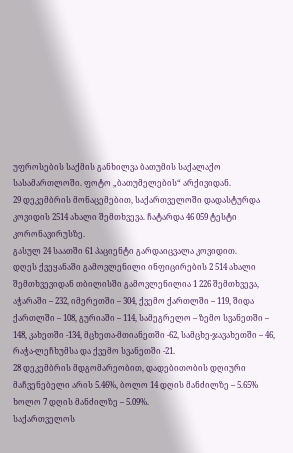უფროსების საქმის განხილვა ბათუმის საქალაქო სასამართლოში. ფოტო „ბათუმელების“ არქივიდან.
29 დეკემბრის მონაცემებით, საქართველოში დადასტურდა კოვიდის 2514 ახალი შემთხვევა. ჩატარდა 46 059 ტესტი კორონავირუსზე.
გასულ 24 საათში 61 პაციენტი გარდაიცვალა კოვიდით.
დღეს ქვეყანაში გამოვლენილი ინფიცირების 2 514 ახალი შემთხვევიდან თბილისში გამოვლენილია 1 226 შემთხვევა, აჭარაში – 232, იმერეთში – 304, ქვემო ქართლში – 119, შიდა ქართლში – 108, გურიაში – 114, სამეგრელო – ზემო სვანეთში – 148, კახეთში -134, მცხეთა-მთიანეთში -62, სამცხე-ჯავახეთში – 46, რაჭა-ლეჩხუმსა და ქვემო სვანეთში -21.
28 დეკემბრის მდგომარეობით, დადებითობის დღიური მაჩვენებელი არის 5.46%, ბოლო 14 დღის მანძილზე – 5.65% ხოლო 7 დღის მანძილზე – 5.09%.
საქართველოს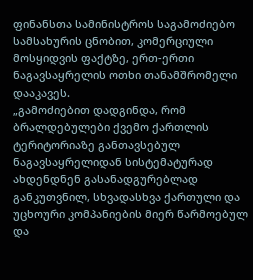ფინანსთა სამინისტროს საგამოძიებო სამსახურის ცნობით, კომერციული მოსყიდვის ფაქტზე, ერთ-ერთი ნაგავსაყრელის ოთხი თანამშრომელი დააკავეს.
„გამოძიებით დადგინდა, რომ ბრალდებულები ქვემო ქართლის ტერიტორიაზე განთავსებულ ნაგავსაყრელიდან სისტემატურად ახდენდნენ გასანადგურებლად განკუთვნილ, სხვადასხვა ქართული და უცხოური კომპანიების მიერ წარმოებულ და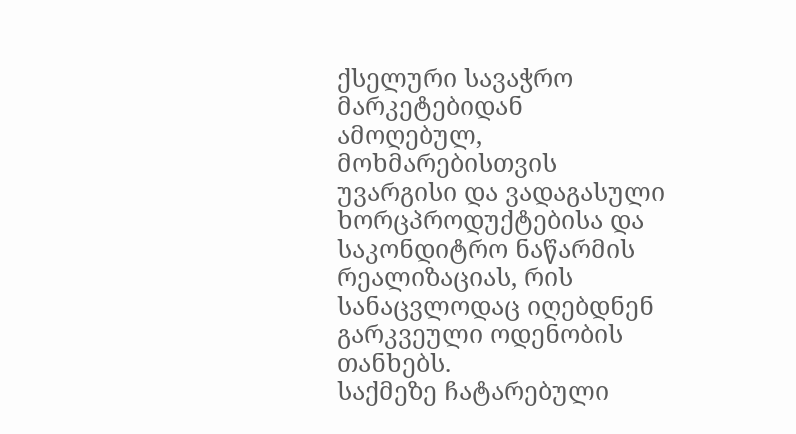ქსელური სავაჭრო მარკეტებიდან ამოღებულ, მოხმარებისთვის უვარგისი და ვადაგასული ხორცპროდუქტებისა და საკონდიტრო ნაწარმის რეალიზაციას, რის სანაცვლოდაც იღებდნენ გარკვეული ოდენობის თანხებს.
საქმეზე ჩატარებული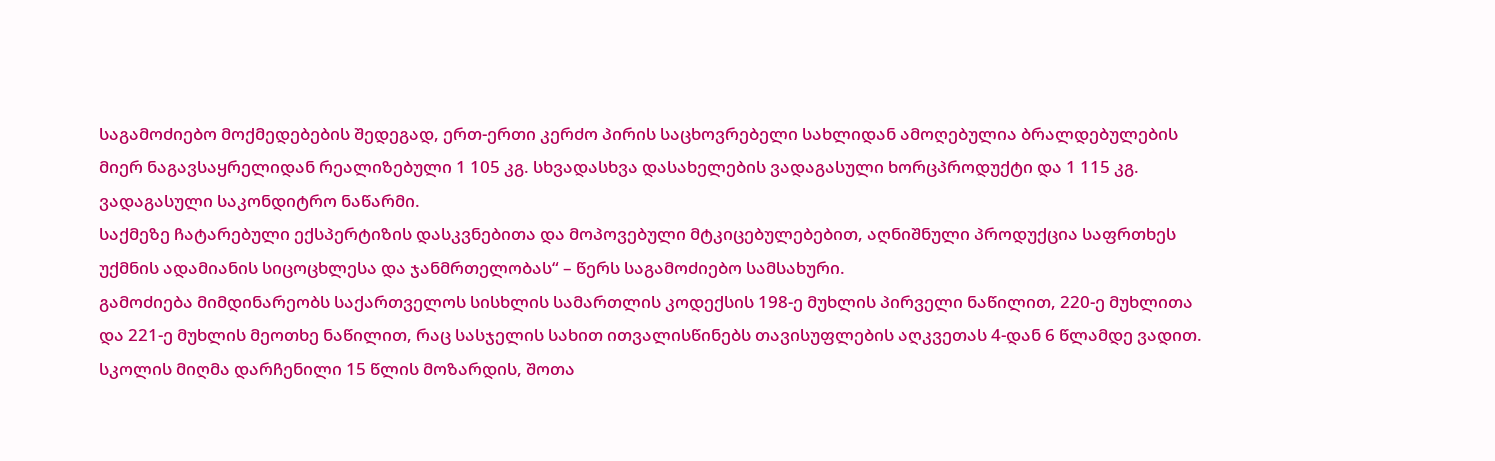საგამოძიებო მოქმედებების შედეგად, ერთ-ერთი კერძო პირის საცხოვრებელი სახლიდან ამოღებულია ბრალდებულების მიერ ნაგავსაყრელიდან რეალიზებული 1 105 კგ. სხვადასხვა დასახელების ვადაგასული ხორცპროდუქტი და 1 115 კგ. ვადაგასული საკონდიტრო ნაწარმი.
საქმეზე ჩატარებული ექსპერტიზის დასკვნებითა და მოპოვებული მტკიცებულებებით, აღნიშნული პროდუქცია საფრთხეს უქმნის ადამიანის სიცოცხლესა და ჯანმრთელობას“ – წერს საგამოძიებო სამსახური.
გამოძიება მიმდინარეობს საქართველოს სისხლის სამართლის კოდექსის 198-ე მუხლის პირველი ნაწილით, 220-ე მუხლითა და 221-ე მუხლის მეოთხე ნაწილით, რაც სასჯელის სახით ითვალისწინებს თავისუფლების აღკვეთას 4-დან 6 წლამდე ვადით.
სკოლის მიღმა დარჩენილი 15 წლის მოზარდის, შოთა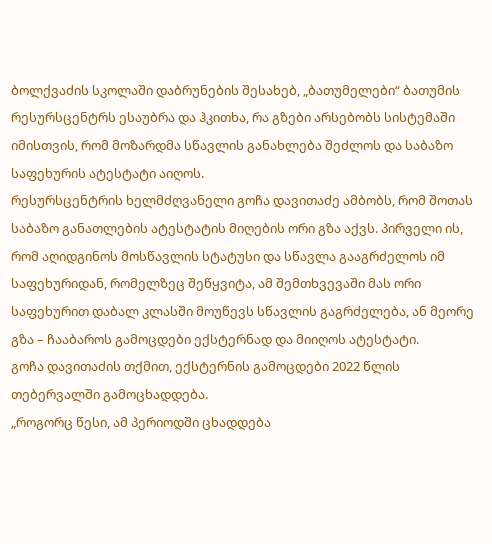ბოლქვაძის სკოლაში დაბრუნების შესახებ, „ბათუმელები“ ბათუმის რესურსცენტრს ესაუბრა და ჰკითხა, რა გზები არსებობს სისტემაში იმისთვის, რომ მოზარდმა სწავლის განახლება შეძლოს და საბაზო საფეხურის ატესტატი აიღოს.
რესურსცენტრის ხელმძღვანელი გოჩა დავითაძე ამბობს, რომ შოთას საბაზო განათლების ატესტატის მიღების ორი გზა აქვს. პირველი ის, რომ აღიდგინოს მოსწავლის სტატუსი და სწავლა გააგრძელოს იმ საფეხურიდან, რომელზეც შეწყვიტა, ამ შემთხვევაში მას ორი საფეხურით დაბალ კლასში მოუწევს სწავლის გაგრძელება, ან მეორე გზა – ჩააბაროს გამოცდები ექსტერნად და მიიღოს ატესტატი.
გოჩა დავითაძის თქმით, ექსტერნის გამოცდები 2022 წლის თებერვალში გამოცხადდება.
„როგორც წესი, ამ პერიოდში ცხადდება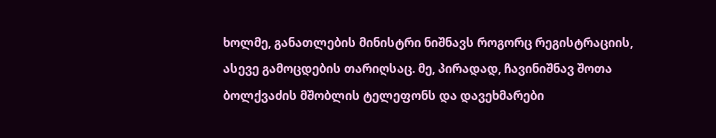ხოლმე, განათლების მინისტრი ნიშნავს როგორც რეგისტრაციის, ასევე გამოცდების თარიღსაც. მე, პირადად, ჩავინიშნავ შოთა ბოლქვაძის მშობლის ტელეფონს და დავეხმარები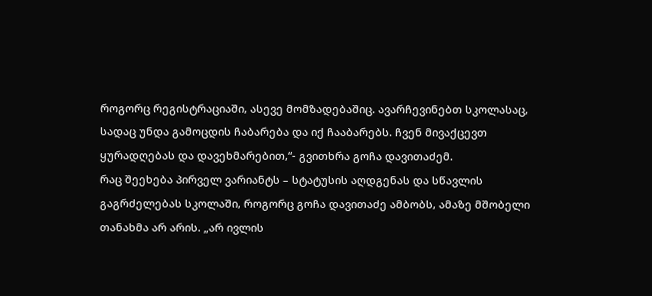როგორც რეგისტრაციაში, ასევე მომზადებაშიც. ავარჩევინებთ სკოლასაც, სადაც უნდა გამოცდის ჩაბარება და იქ ჩააბარებს. ჩვენ მივაქცევთ ყურადღებას და დავეხმარებით,“- გვითხრა გოჩა დავითაძემ.
რაც შეეხება პირველ ვარიანტს – სტატუსის აღდგენას და სწავლის გაგრძელებას სკოლაში, როგორც გოჩა დავითაძე ამბობს, ამაზე მშობელი თანახმა არ არის. „არ ივლის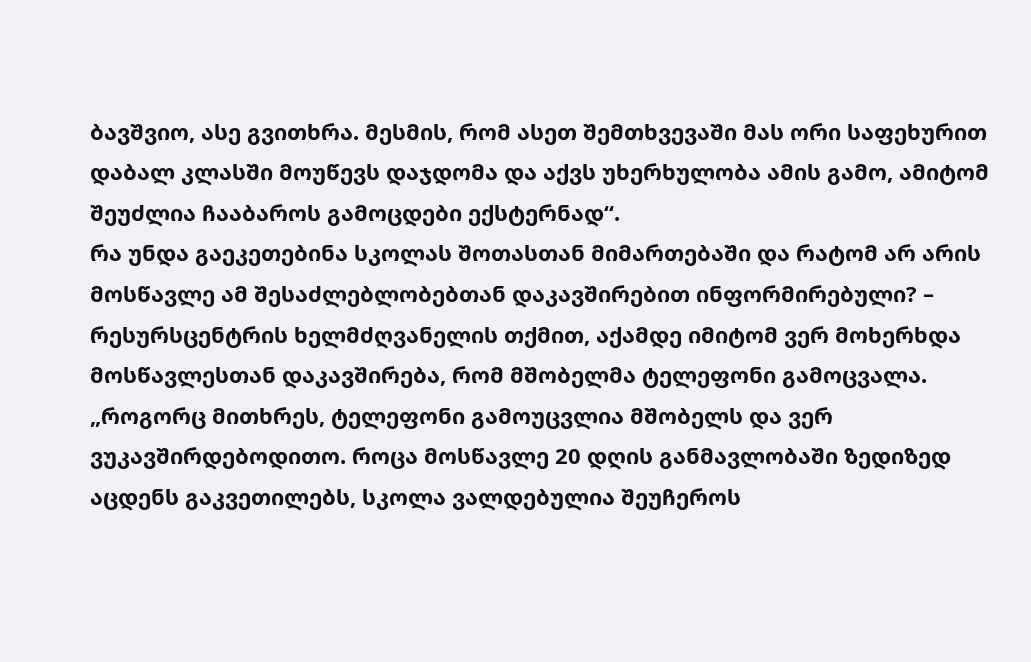ბავშვიო, ასე გვითხრა. მესმის, რომ ასეთ შემთხვევაში მას ორი საფეხურით დაბალ კლასში მოუწევს დაჯდომა და აქვს უხერხულობა ამის გამო, ამიტომ შეუძლია ჩააბაროს გამოცდები ექსტერნად“.
რა უნდა გაეკეთებინა სკოლას შოთასთან მიმართებაში და რატომ არ არის მოსწავლე ამ შესაძლებლობებთან დაკავშირებით ინფორმირებული? – რესურსცენტრის ხელმძღვანელის თქმით, აქამდე იმიტომ ვერ მოხერხდა მოსწავლესთან დაკავშირება, რომ მშობელმა ტელეფონი გამოცვალა.
„როგორც მითხრეს, ტელეფონი გამოუცვლია მშობელს და ვერ ვუკავშირდებოდითო. როცა მოსწავლე 20 დღის განმავლობაში ზედიზედ აცდენს გაკვეთილებს, სკოლა ვალდებულია შეუჩეროს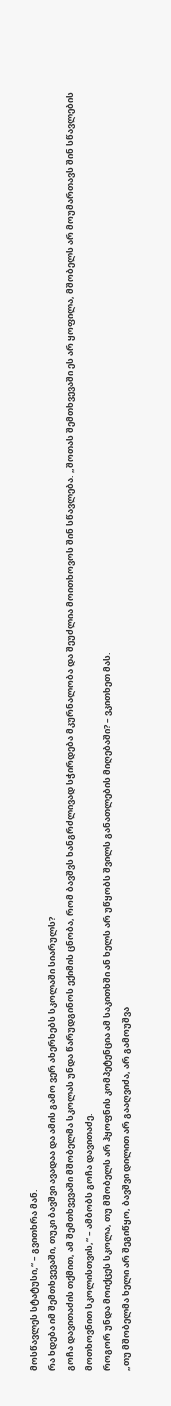მოსწავლეს სტატუსი,“ – გვითხრა მან.
რა ხდება იმ შემთხვევაში, თუკი ბავშვი ავადაა და ამის გამო ვერ ახერხებს სკოლაში სიარულს?
გოჩა დავითაძის თქმით, ამ შემთხვევაში მშობელმა სკოლას უნდა წარუდგინოს ექიმის ცნობა, რომ ბავშვს ხანგრძლივად სჭირდება მკურნალობა და შეუძლია მოითხოვოს შინ სწავლება. „შოთას შემთხვევაში ეს არ ყოფილა, მშობელს არ მოუმართავს შინ სწავლების მოთხოვნით სკოლისთვის,“ – ამბობს გოჩა დავითაძე.
როგორ უნდა მოიქცეს სკოლა, თუ მშობელს არ ჰყოფნის კომპეტენცია ამ საკითხში ან ხელს არ უწყობს შვილს განათლების მიღებაში? – ვკითხეთ მას.
„თუ მშობელმა ხელი არ შეგიწყო, ბავშვი დილით არ გააღვიძა, არ გამოუშვა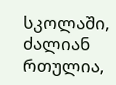სკოლაში, ძალიან რთულია,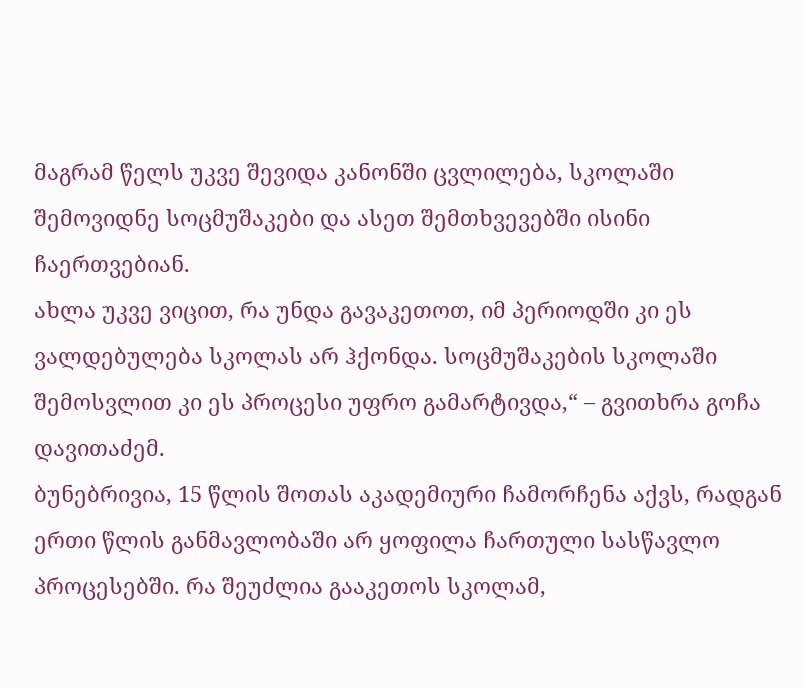მაგრამ წელს უკვე შევიდა კანონში ცვლილება, სკოლაში შემოვიდნე სოცმუშაკები და ასეთ შემთხვევებში ისინი ჩაერთვებიან.
ახლა უკვე ვიცით, რა უნდა გავაკეთოთ, იმ პერიოდში კი ეს ვალდებულება სკოლას არ ჰქონდა. სოცმუშაკების სკოლაში შემოსვლით კი ეს პროცესი უფრო გამარტივდა,“ – გვითხრა გოჩა დავითაძემ.
ბუნებრივია, 15 წლის შოთას აკადემიური ჩამორჩენა აქვს, რადგან ერთი წლის განმავლობაში არ ყოფილა ჩართული სასწავლო პროცესებში. რა შეუძლია გააკეთოს სკოლამ,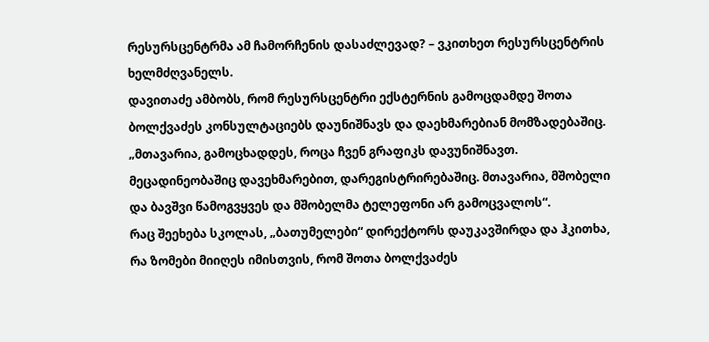რესურსცენტრმა ამ ჩამორჩენის დასაძლევად? – ვკითხეთ რესურსცენტრის ხელმძღვანელს.
დავითაძე ამბობს, რომ რესურსცენტრი ექსტერნის გამოცდამდე შოთა ბოლქვაძეს კონსულტაციებს დაუნიშნავს და დაეხმარებიან მომზადებაშიც.
„მთავარია, გამოცხადდეს, როცა ჩვენ გრაფიკს დავუნიშნავთ. მეცადინეობაშიც დავეხმარებით, დარეგისტრირებაშიც. მთავარია, მშობელი და ბავშვი წამოგვყვეს და მშობელმა ტელეფონი არ გამოცვალოს“.
რაც შეეხება სკოლას, „ბათუმელები“ დირექტორს დაუკავშირდა და ჰკითხა, რა ზომები მიიღეს იმისთვის, რომ შოთა ბოლქვაძეს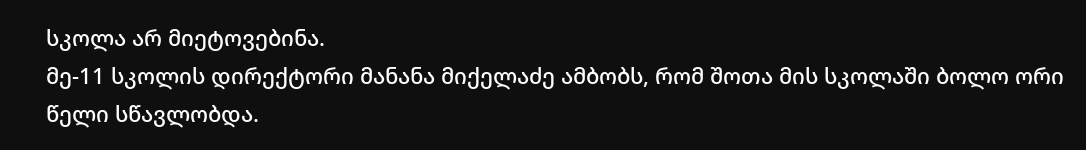სკოლა არ მიეტოვებინა.
მე-11 სკოლის დირექტორი მანანა მიქელაძე ამბობს, რომ შოთა მის სკოლაში ბოლო ორი წელი სწავლობდა.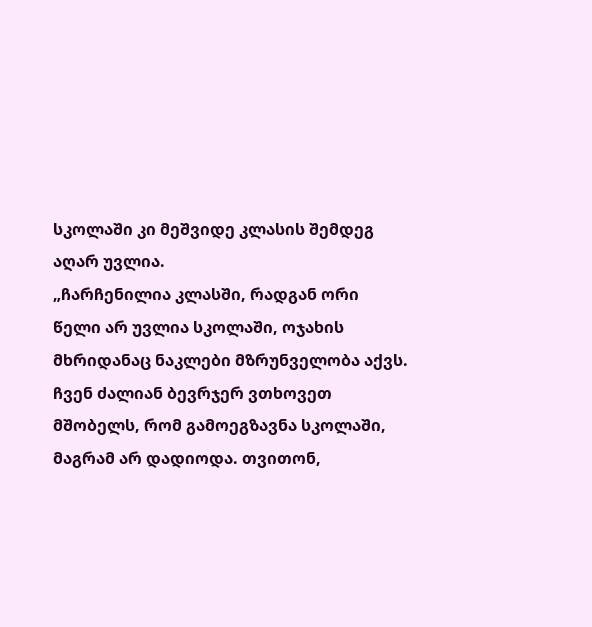სკოლაში კი მეშვიდე კლასის შემდეგ აღარ უვლია.
„ჩარჩენილია კლასში, რადგან ორი წელი არ უვლია სკოლაში, ოჯახის მხრიდანაც ნაკლები მზრუნველობა აქვს. ჩვენ ძალიან ბევრჯერ ვთხოვეთ მშობელს, რომ გამოეგზავნა სკოლაში, მაგრამ არ დადიოდა. თვითონ,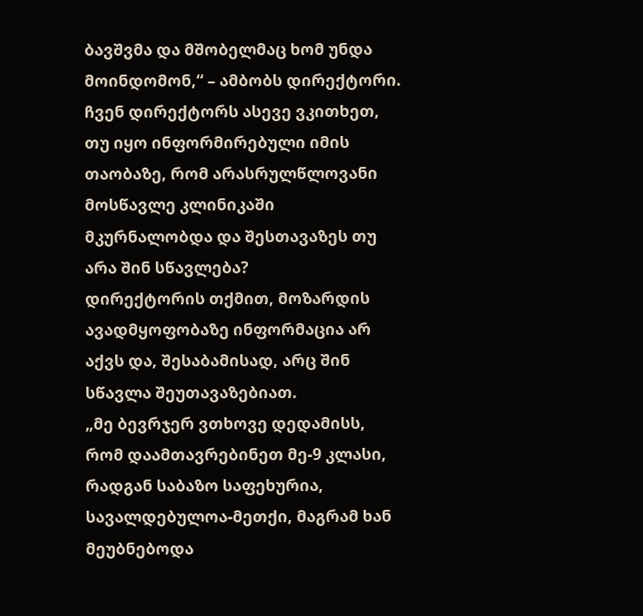ბავშვმა და მშობელმაც ხომ უნდა მოინდომონ,“ – ამბობს დირექტორი.
ჩვენ დირექტორს ასევე ვკითხეთ, თუ იყო ინფორმირებული იმის თაობაზე, რომ არასრულწლოვანი მოსწავლე კლინიკაში მკურნალობდა და შესთავაზეს თუ არა შინ სწავლება?
დირექტორის თქმით, მოზარდის ავადმყოფობაზე ინფორმაცია არ აქვს და, შესაბამისად, არც შინ სწავლა შეუთავაზებიათ.
„მე ბევრჯერ ვთხოვე დედამისს, რომ დაამთავრებინეთ მე-9 კლასი, რადგან საბაზო საფეხურია, სავალდებულოა-მეთქი, მაგრამ ხან მეუბნებოდა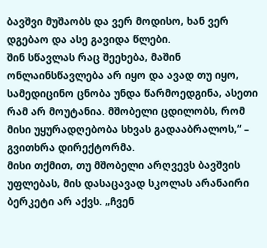ბავშვი მუშაობს და ვერ მოდისო, ხან ვერ დგებაო და ასე გავიდა წლები.
შინ სწავლას რაც შეეხება, მაშინ ონლაინსწავლება არ იყო და ავად თუ იყო, სამედიცინო ცნობა უნდა წარმოედგინა, ასეთი რამ არ მოუტანია. მშობელი ცდილობს, რომ მისი უყურადღებობა სხვას გადააბრალოს,“ – გვითხრა დირექტორმა.
მისი თქმით, თუ მშობელი არღვევს ბავშვის უფლებას, მის დასაცავად სკოლას არანაირი ბერკეტი არ აქვს. „ჩვენ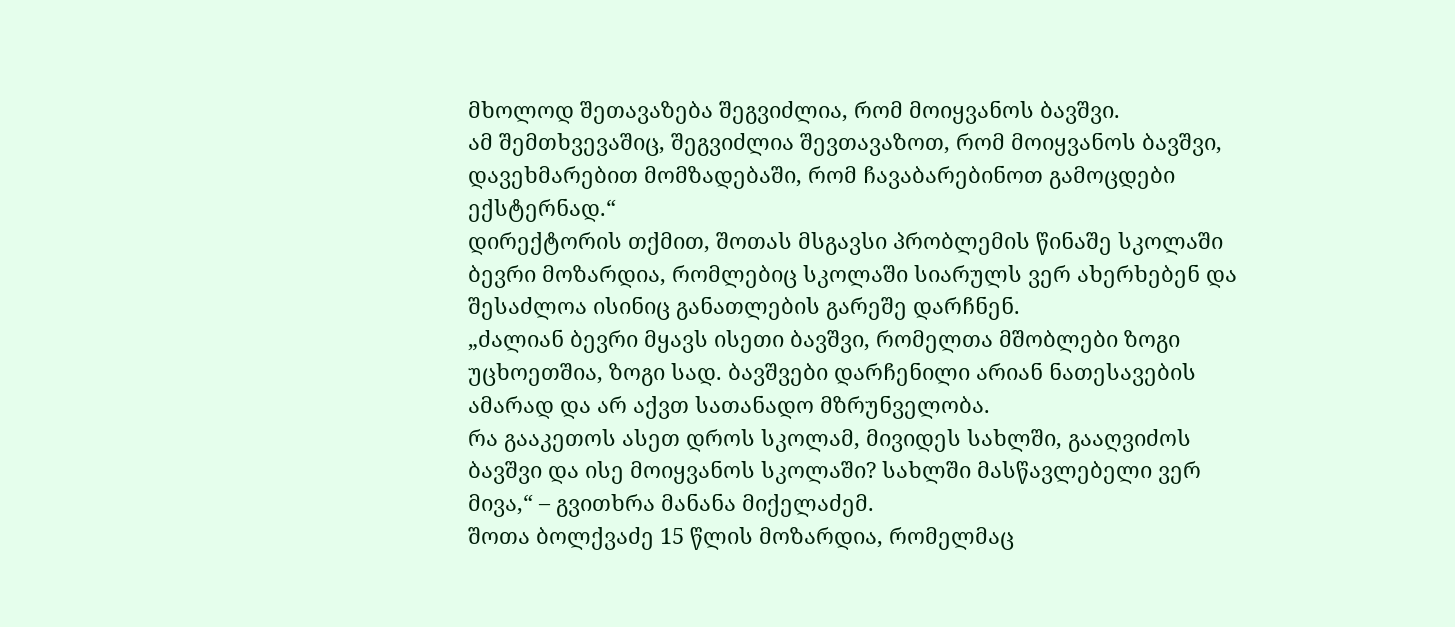მხოლოდ შეთავაზება შეგვიძლია, რომ მოიყვანოს ბავშვი.
ამ შემთხვევაშიც, შეგვიძლია შევთავაზოთ, რომ მოიყვანოს ბავშვი, დავეხმარებით მომზადებაში, რომ ჩავაბარებინოთ გამოცდები ექსტერნად.“
დირექტორის თქმით, შოთას მსგავსი პრობლემის წინაშე სკოლაში ბევრი მოზარდია, რომლებიც სკოლაში სიარულს ვერ ახერხებენ და შესაძლოა ისინიც განათლების გარეშე დარჩნენ.
„ძალიან ბევრი მყავს ისეთი ბავშვი, რომელთა მშობლები ზოგი უცხოეთშია, ზოგი სად. ბავშვები დარჩენილი არიან ნათესავების ამარად და არ აქვთ სათანადო მზრუნველობა.
რა გააკეთოს ასეთ დროს სკოლამ, მივიდეს სახლში, გააღვიძოს ბავშვი და ისე მოიყვანოს სკოლაში? სახლში მასწავლებელი ვერ მივა,“ – გვითხრა მანანა მიქელაძემ.
შოთა ბოლქვაძე 15 წლის მოზარდია, რომელმაც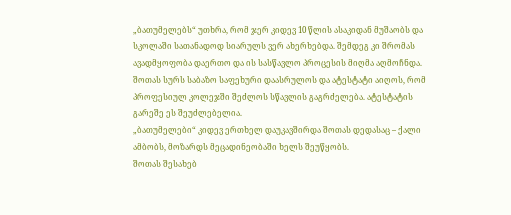„ბათუმელებს“ უთხრა, რომ ჯერ კიდევ 10 წლის ასაკიდან მუშაობს და სკოლაში სათანადოდ სიარულს ვერ ახერხებდა. შემდეგ კი შრომას ავადმყოფობა დაერთო და ის სასწავლო პროცესის მიღმა აღმოჩნდა.
შოთას სურს საბაზო საფეხური დაასრულოს და ატესტატი აიღოს, რომ პროფესიულ კოლეჯში შეძლოს სწავლის გაგრძელება. ატესტატის გარეშე ეს შეუძლებელია.
„ბათუმელები“ კიდევ ერთხელ დაუკავშირდა შოთას დედასაც – ქალი ამბობს, მოზარდს მეცადინეობაში ხელს შეუწყობს.
შოთას შესახებ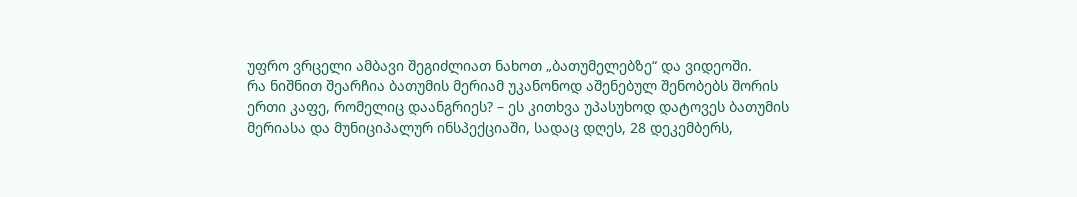უფრო ვრცელი ამბავი შეგიძლიათ ნახოთ „ბათუმელებზე“ და ვიდეოში.
რა ნიშნით შეარჩია ბათუმის მერიამ უკანონოდ აშენებულ შენობებს შორის ერთი კაფე, რომელიც დაანგრიეს? – ეს კითხვა უპასუხოდ დატოვეს ბათუმის მერიასა და მუნიციპალურ ინსპექციაში, სადაც დღეს, 28 დეკემბერს,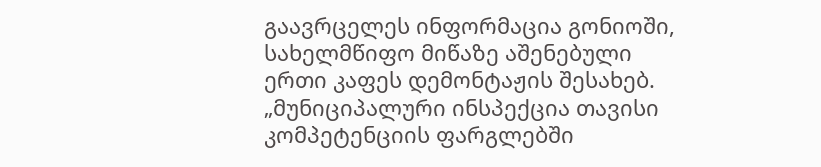გაავრცელეს ინფორმაცია გონიოში, სახელმწიფო მიწაზე აშენებული ერთი კაფეს დემონტაჟის შესახებ.
„მუნიციპალური ინსპექცია თავისი კომპეტენციის ფარგლებში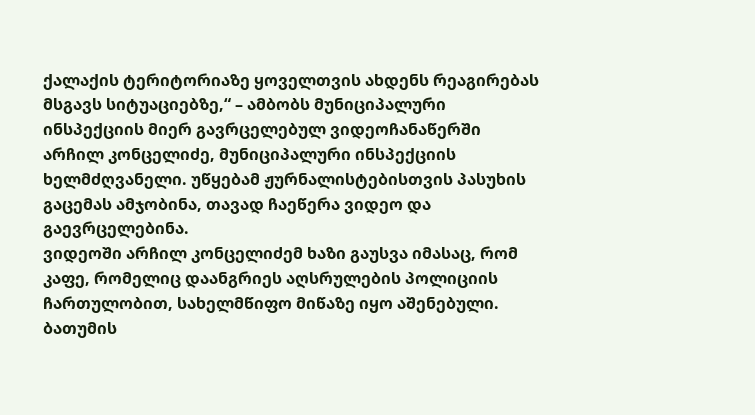ქალაქის ტერიტორიაზე ყოველთვის ახდენს რეაგირებას მსგავს სიტუაციებზე,“ – ამბობს მუნიციპალური ინსპექციის მიერ გავრცელებულ ვიდეოჩანაწერში არჩილ კონცელიძე, მუნიციპალური ინსპექციის ხელმძღვანელი. უწყებამ ჟურნალისტებისთვის პასუხის გაცემას ამჯობინა, თავად ჩაეწერა ვიდეო და გაევრცელებინა.
ვიდეოში არჩილ კონცელიძემ ხაზი გაუსვა იმასაც, რომ კაფე, რომელიც დაანგრიეს აღსრულების პოლიციის ჩართულობით, სახელმწიფო მიწაზე იყო აშენებული.
ბათუმის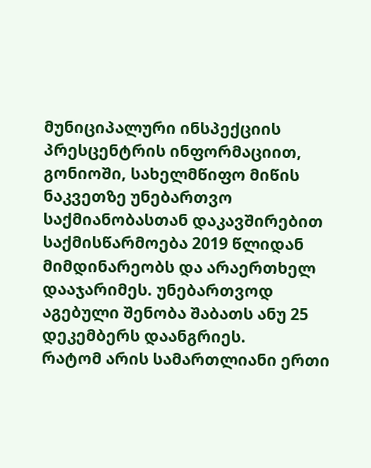მუნიციპალური ინსპექციის პრესცენტრის ინფორმაციით, გონიოში, სახელმწიფო მიწის ნაკვეთზე უნებართვო საქმიანობასთან დაკავშირებით საქმისწარმოება 2019 წლიდან მიმდინარეობს და არაერთხელ დააჯარიმეს. უნებართვოდ აგებული შენობა შაბათს ანუ 25 დეკემბერს დაანგრიეს.
რატომ არის სამართლიანი ერთი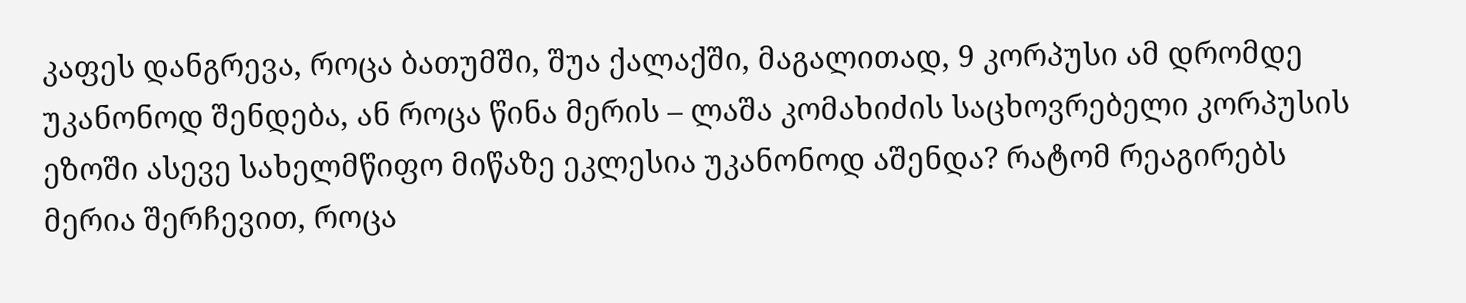კაფეს დანგრევა, როცა ბათუმში, შუა ქალაქში, მაგალითად, 9 კორპუსი ამ დრომდე უკანონოდ შენდება, ან როცა წინა მერის – ლაშა კომახიძის საცხოვრებელი კორპუსის ეზოში ასევე სახელმწიფო მიწაზე ეკლესია უკანონოდ აშენდა? რატომ რეაგირებს მერია შერჩევით, როცა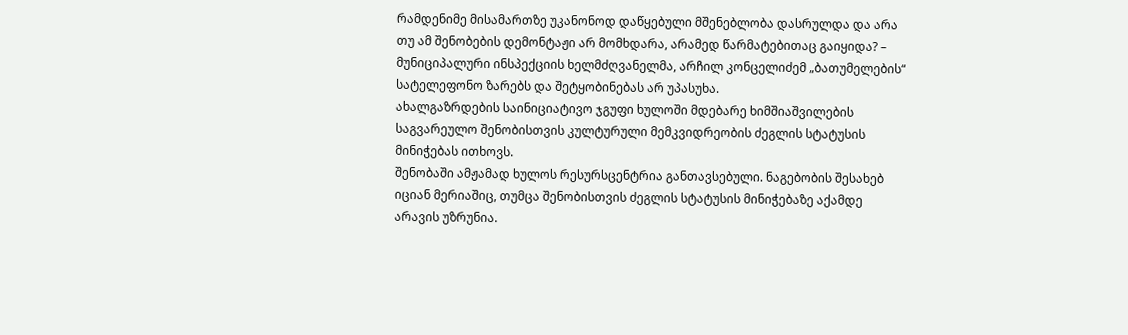რამდენიმე მისამართზე უკანონოდ დაწყებული მშენებლობა დასრულდა და არა თუ ამ შენობების დემონტაჟი არ მომხდარა, არამედ წარმატებითაც გაიყიდა? – მუნიციპალური ინსპექციის ხელმძღვანელმა, არჩილ კონცელიძემ „ბათუმელების“ სატელეფონო ზარებს და შეტყობინებას არ უპასუხა.
ახალგაზრდების საინიციატივო ჯგუფი ხულოში მდებარე ხიმშიაშვილების საგვარეულო შენობისთვის კულტურული მემკვიდრეობის ძეგლის სტატუსის მინიჭებას ითხოვს.
შენობაში ამჟამად ხულოს რესურსცენტრია განთავსებული. ნაგებობის შესახებ იციან მერიაშიც, თუმცა შენობისთვის ძეგლის სტატუსის მინიჭებაზე აქამდე არავის უზრუნია.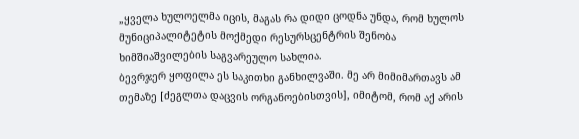„ყველა ხულოელმა იცის, მაგას რა დიდი ცოდნა უნდა, რომ ხულოს მუნიციპალიტეტის მოქმედი რესურსცენტრის შენობა ხიმშიაშვილების საგვარეულო სახლია.
ბევრჯერ ყოფილა ეს საკითხი განხილვაში. მე არ მიმიმართავს ამ თემაზე [ძეგლთა დაცვის ორგანოებისთვის], იმიტომ, რომ აქ არის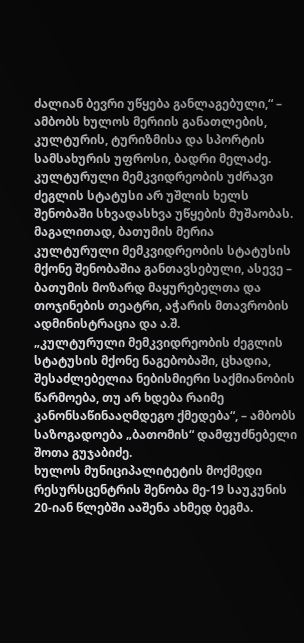ძალიან ბევრი უწყება განლაგებული,“ – ამბობს ხულოს მერიის განათლების, კულტურის, ტურიზმისა და სპორტის სამსახურის უფროსი, ბადრი მელაძე.
კულტურული მემკვიდრეობის უძრავი ძეგლის სტატუსი არ უშლის ხელს შენობაში სხვადასხვა უწყების მუშაობას. მაგალითად, ბათუმის მერია კულტურული მემკვიდრეობის სტატუსის მქონე შენობაშია განთავსებული, ასევე – ბათუმის მოზარდ მაყურებელთა და თოჯინების თეატრი, აჭარის მთავრობის ადმინისტრაცია და ა.შ.
„კულტურული მემკვიდრეობის ძეგლის სტატუსის მქონე ნაგებობაში, ცხადია, შესაძლებელია ნებისმიერი საქმიანობის წარმოება, თუ არ ხდება რაიმე კანონსაწინააღმდეგო ქმედება“, – ამბობს საზოგადოება „ბათომის“ დამფუძნებელი შოთა გუჯაბიძე.
ხულოს მუნიციპალიტეტის მოქმედი რესურსცენტრის შენობა მე-19 საუკუნის 20-იან წლებში ააშენა ახმედ ბეგმა.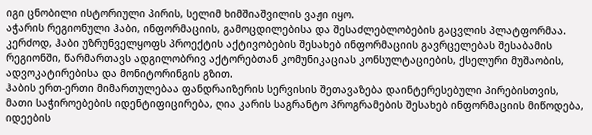იგი ცნობილი ისტორიული პირის, სელიმ ხიმშიაშვილის ვაჟი იყო.
აჭარის რეგიონული ჰაბი, ინფორმაციის, გამოცდილებისა და შესაძლებლობების გაცვლის პლატფორმაა. კერძოდ, ჰაბი უზრუნველყოფს პროექტის აქტივობების შესახებ ინფორმაციის გავრცელებას შესაბამის რეგიონში, წარმართავს ადგილობრივ აქტორებთან კომუნიკაციას კონსულტაციების, ქსელური მუშაობის, ადვოკატირებისა და მონიტორინგის გზით.
ჰაბის ერთ-ერთი მიმართულებაა ფანდრაიზერის სერვისის შეთავაზება დაინტერესებული პირებისთვის, მათი საჭიროებების იდენტიფიცირება, ღია კარის საგრანტო პროგრამების შესახებ ინფორმაციის მიწოდება, იდეების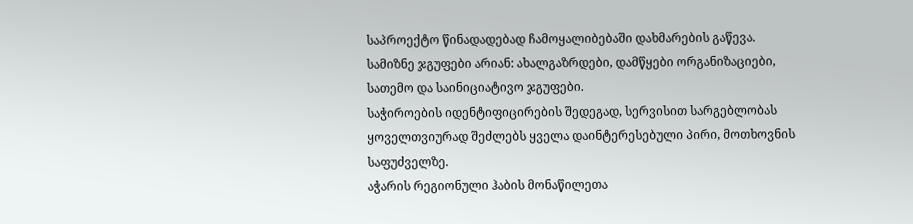საპროექტო წინადადებად ჩამოყალიბებაში დახმარების გაწევა.
სამიზნე ჯგუფები არიან: ახალგაზრდები, დამწყები ორგანიზაციები, სათემო და საინიციატივო ჯგუფები.
საჭიროების იდენტიფიცირების შედეგად, სერვისით სარგებლობას ყოველთვიურად შეძლებს ყველა დაინტერესებული პირი, მოთხოვნის საფუძველზე.
აჭარის რეგიონული ჰაბის მონაწილეთა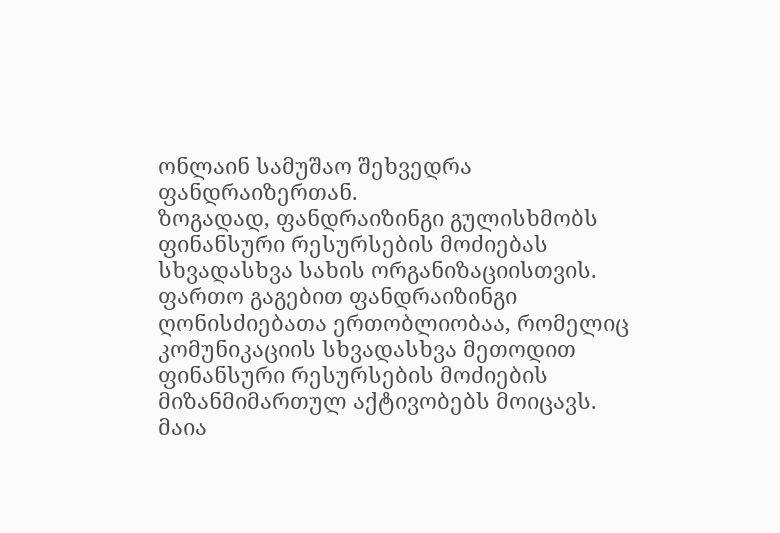ონლაინ სამუშაო შეხვედრა ფანდრაიზერთან.
ზოგადად, ფანდრაიზინგი გულისხმობს ფინანსური რესურსების მოძიებას სხვადასხვა სახის ორგანიზაციისთვის. ფართო გაგებით ფანდრაიზინგი ღონისძიებათა ერთობლიობაა, რომელიც კომუნიკაციის სხვადასხვა მეთოდით ფინანსური რესურსების მოძიების მიზანმიმართულ აქტივობებს მოიცავს.
მაია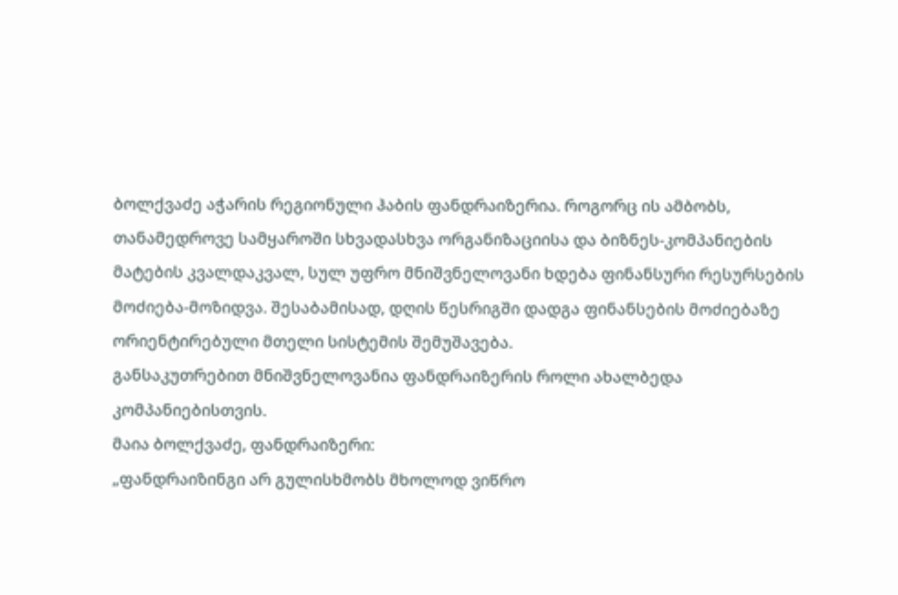ბოლქვაძე აჭარის რეგიონული ჰაბის ფანდრაიზერია. როგორც ის ამბობს, თანამედროვე სამყაროში სხვადასხვა ორგანიზაციისა და ბიზნეს-კომპანიების მატების კვალდაკვალ, სულ უფრო მნიშვნელოვანი ხდება ფინანსური რესურსების მოძიება-მოზიდვა. შესაბამისად, დღის წესრიგში დადგა ფინანსების მოძიებაზე ორიენტირებული მთელი სისტემის შემუშავება.
განსაკუთრებით მნიშვნელოვანია ფანდრაიზერის როლი ახალბედა კომპანიებისთვის.
მაია ბოლქვაძე, ფანდრაიზერი:
„ფანდრაიზინგი არ გულისხმობს მხოლოდ ვიწრო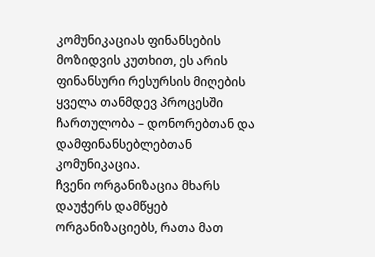კომუნიკაციას ფინანსების მოზიდვის კუთხით, ეს არის ფინანსური რესურსის მიღების ყველა თანმდევ პროცესში ჩართულობა – დონორებთან და დამფინანსებლებთან კომუნიკაცია.
ჩვენი ორგანიზაცია მხარს დაუჭერს დამწყებ ორგანიზაციებს, რათა მათ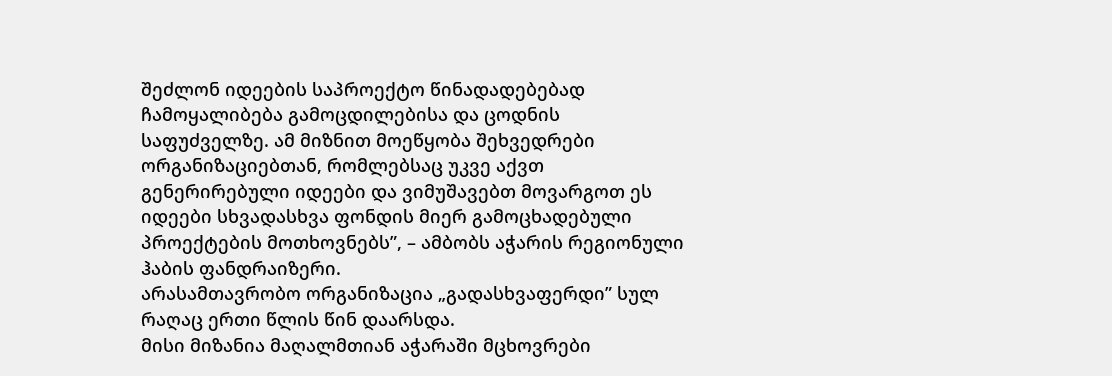შეძლონ იდეების საპროექტო წინადადებებად ჩამოყალიბება გამოცდილებისა და ცოდნის საფუძველზე. ამ მიზნით მოეწყობა შეხვედრები ორგანიზაციებთან, რომლებსაც უკვე აქვთ გენერირებული იდეები და ვიმუშავებთ მოვარგოთ ეს იდეები სხვადასხვა ფონდის მიერ გამოცხადებული პროექტების მოთხოვნებს”, – ამბობს აჭარის რეგიონული ჰაბის ფანდრაიზერი.
არასამთავრობო ორგანიზაცია „გადასხვაფერდი” სულ რაღაც ერთი წლის წინ დაარსდა.
მისი მიზანია მაღალმთიან აჭარაში მცხოვრები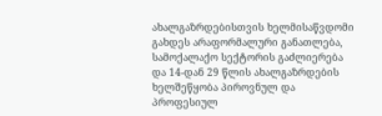ახალგაზრდებისთვის ხელმისაწვდომი გახდეს არაფორმალური განათლება, სამოქალაქო სექტორის გაძლიერება და 14-დან 29 წლის ახალგაზრდების ხელშეწყობა პიროვნულ და პროფესიულ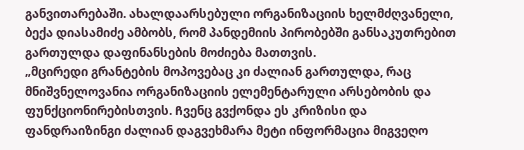განვითარებაში. ახალდაარსებული ორგანიზაციის ხელმძღვანელი, ბექა დიასამიძე ამბობს, რომ პანდემიის პირობებში განსაკუთრებით გართულდა დაფინანსების მოძიება მათთვის.
„მცირედი გრანტების მოპოვებაც კი ძალიან გართულდა, რაც მნიშვნელოვანია ორგანიზაციის ელემენტარული არსებობის და ფუნქციონირებისთვის. Ჩვენც გვქონდა ეს კრიზისი და ფანდრაიზინგი ძალიან დაგვეხმარა მეტი ინფორმაცია მიგვეღო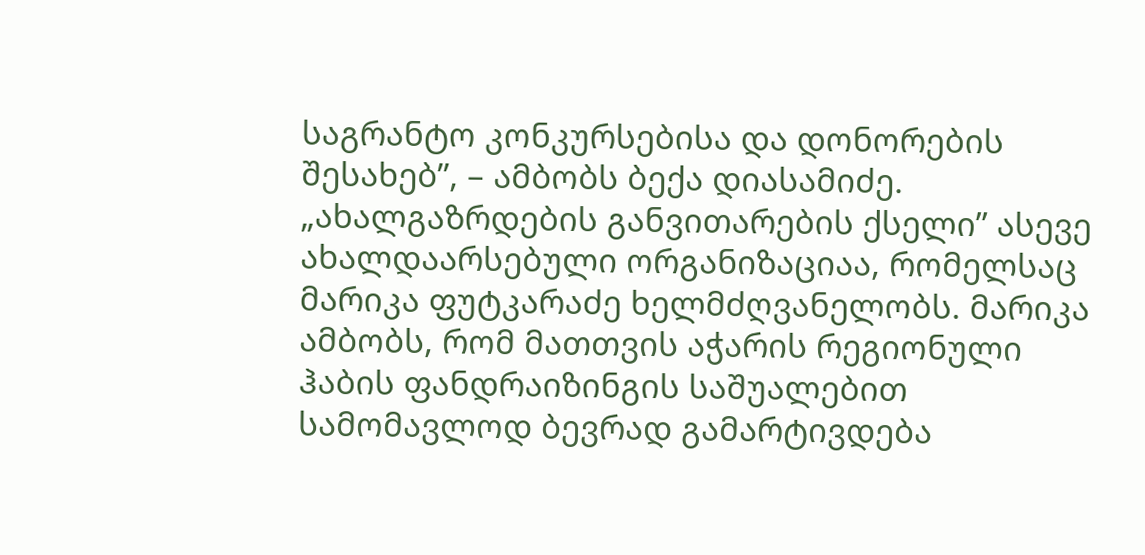საგრანტო კონკურსებისა და დონორების შესახებ”, – ამბობს ბექა დიასამიძე.
„ახალგაზრდების განვითარების ქსელი” ასევე ახალდაარსებული ორგანიზაციაა, რომელსაც მარიკა ფუტკარაძე ხელმძღვანელობს. მარიკა ამბობს, რომ მათთვის აჭარის რეგიონული ჰაბის ფანდრაიზინგის საშუალებით სამომავლოდ ბევრად გამარტივდება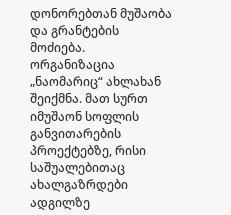დონორებთან მუშაობა და გრანტების მოძიება.
ორგანიზაცია „ნაომარიც“ ახლახან შეიქმნა. მათ სურთ იმუშაონ სოფლის განვითარების პროექტებზე, რისი საშუალებითაც ახალგაზრდები ადგილზე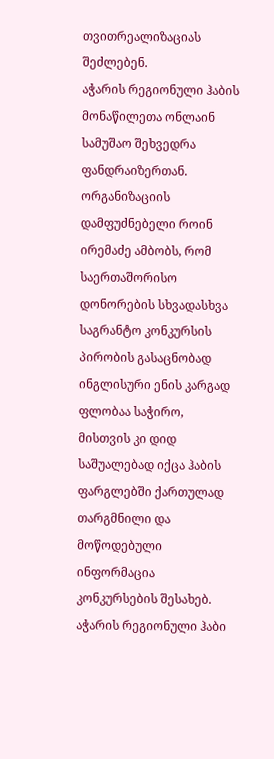თვითრეალიზაციას შეძლებენ.
აჭარის რეგიონული ჰაბის მონაწილეთა ონლაინ სამუშაო შეხვედრა ფანდრაიზერთან.
ორგანიზაციის დამფუძნებელი როინ ირემაძე ამბობს, რომ საერთაშორისო დონორების სხვადასხვა საგრანტო კონკურსის პირობის გასაცნობად ინგლისური ენის კარგად ფლობაა საჭირო, მისთვის კი დიდ საშუალებად იქცა ჰაბის ფარგლებში ქართულად თარგმნილი და მოწოდებული ინფორმაცია კონკურსების შესახებ.
აჭარის რეგიონული ჰაბი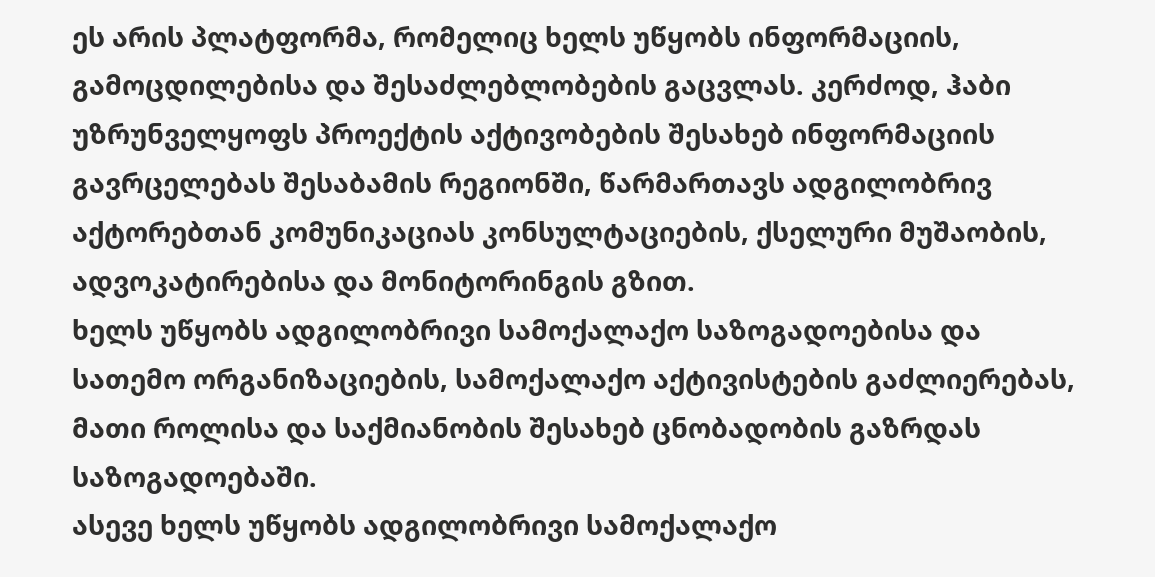ეს არის პლატფორმა, რომელიც ხელს უწყობს ინფორმაციის, გამოცდილებისა და შესაძლებლობების გაცვლას. კერძოდ, ჰაბი უზრუნველყოფს პროექტის აქტივობების შესახებ ინფორმაციის გავრცელებას შესაბამის რეგიონში, წარმართავს ადგილობრივ აქტორებთან კომუნიკაციას კონსულტაციების, ქსელური მუშაობის, ადვოკატირებისა და მონიტორინგის გზით.
ხელს უწყობს ადგილობრივი სამოქალაქო საზოგადოებისა და სათემო ორგანიზაციების, სამოქალაქო აქტივისტების გაძლიერებას, მათი როლისა და საქმიანობის შესახებ ცნობადობის გაზრდას საზოგადოებაში.
ასევე ხელს უწყობს ადგილობრივი სამოქალაქო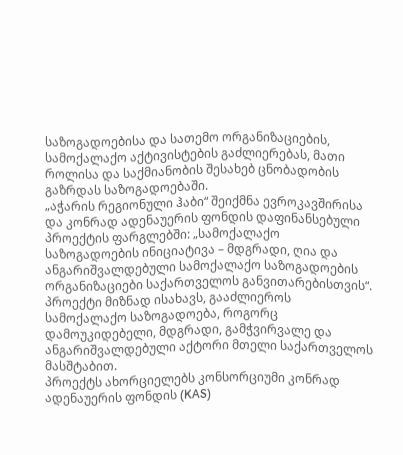საზოგადოებისა და სათემო ორგანიზაციების, სამოქალაქო აქტივისტების გაძლიერებას, მათი როლისა და საქმიანობის შესახებ ცნობადობის გაზრდას საზოგადოებაში.
„აჭარის რეგიონული ჰაბი“ შეიქმნა ევროკავშირისა და კონრად ადენაუერის ფონდის დაფინანსებული პროექტის ფარგლებში: „სამოქალაქო საზოგადოების ინიციატივა – მდგრადი, ღია და ანგარიშვალდებული სამოქალაქო საზოგადოების ორგანიზაციები საქართველოს განვითარებისთვის“.
პროექტი მიზნად ისახავს, გააძლიეროს სამოქალაქო საზოგადოება, როგორც დამოუკიდებელი, მდგრადი, გამჭვირვალე და ანგარიშვალდებული აქტორი მთელი საქართველოს მასშტაბით.
პროექტს ახორციელებს კონსორციუმი კონრად ადენაუერის ფონდის (KAS)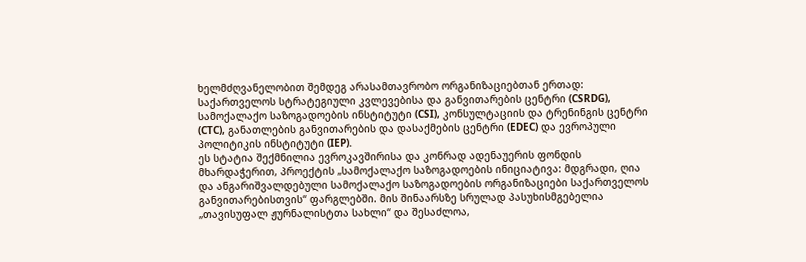ხელმძღვანელობით შემდეგ არასამთავრობო ორგანიზაციებთან ერთად: საქართველოს სტრატეგიული კვლევებისა და განვითარების ცენტრი (CSRDG), სამოქალაქო საზოგადოების ინსტიტუტი (CSI), კონსულტაციის და ტრენინგის ცენტრი (CTC), განათლების განვითარების და დასაქმების ცენტრი (EDEC) და ევროპული პოლიტიკის ინსტიტუტი (IEP).
ეს სტატია შექმნილია ევროკავშირისა და კონრად ადენაუერის ფონდის მხარდაჭერით, პროექტის „სამოქალაქო საზოგადოების ინიციატივა: მდგრადი, ღია და ანგარიშვალდებული სამოქალაქო საზოგადოების ორგანიზაციები საქართველოს განვითარებისთვის“ ფარგლებში. მის შინაარსზე სრულად პასუხისმგებელია „თავისუფალ ჟურნალისტთა სახლი“ და შესაძლოა,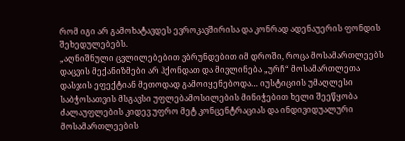რომ იგი არ გამოხატავდეს ევროკავშირისა და კონრად ადენაუერის ფონდის შეხედულებებს.
„აღნიშნული ცვლილებებით ვბრუნდებით იმ დროში, როცა მოსამართლეებს დაცვის მექანიზმები არ ჰქონდათ და მივლინება „ურჩ“ მოსამართლეთა დასჯის ეფექტიან მეთოდად გამოიყენებოდა… იუსტიციის უმაღლესი საბჭოსათვის მსგავსი უფლებამოსილების მინიჭებით ხელი შეეწყობა ძალაუფლების კიდევ უფრო მეტ კონცენტრაციას და ინდივიდუალური მოსამართლეების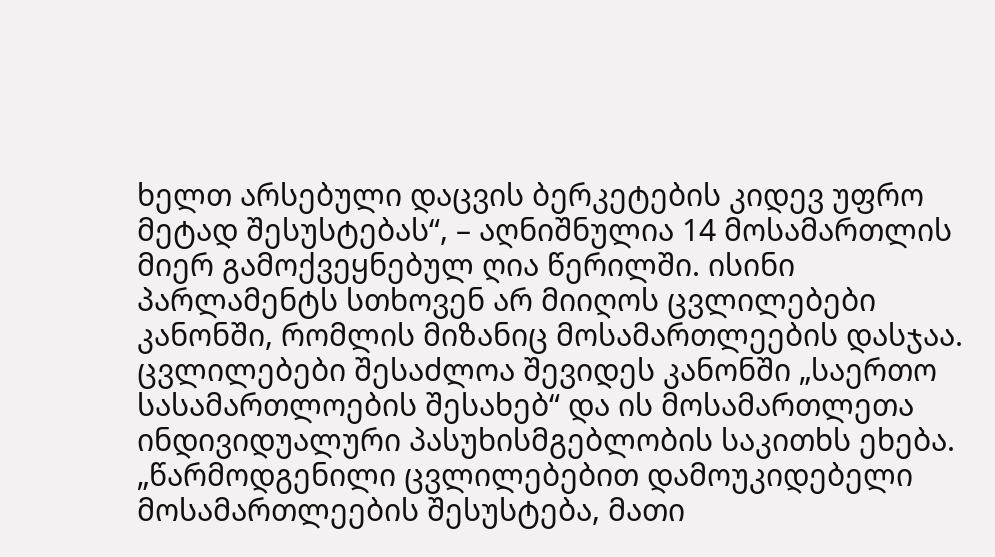ხელთ არსებული დაცვის ბერკეტების კიდევ უფრო მეტად შესუსტებას“, – აღნიშნულია 14 მოსამართლის მიერ გამოქვეყნებულ ღია წერილში. ისინი პარლამენტს სთხოვენ არ მიიღოს ცვლილებები კანონში, რომლის მიზანიც მოსამართლეების დასჯაა.
ცვლილებები შესაძლოა შევიდეს კანონში „საერთო სასამართლოების შესახებ“ და ის მოსამართლეთა ინდივიდუალური პასუხისმგებლობის საკითხს ეხება.
„წარმოდგენილი ცვლილებებით დამოუკიდებელი მოსამართლეების შესუსტება, მათი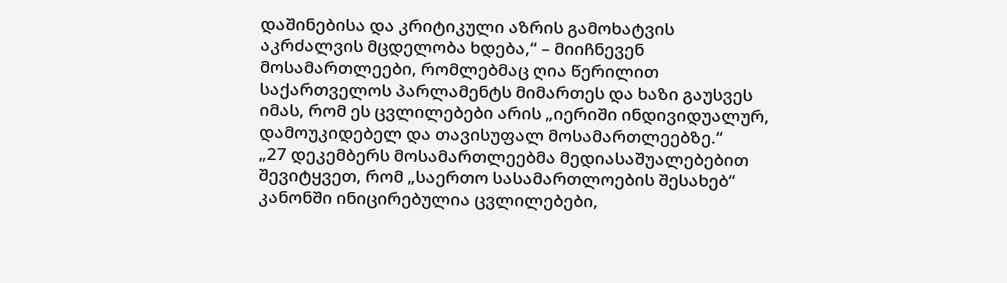დაშინებისა და კრიტიკული აზრის გამოხატვის აკრძალვის მცდელობა ხდება,“ – მიიჩნევენ მოსამართლეები, რომლებმაც ღია წერილით საქართველოს პარლამენტს მიმართეს და ხაზი გაუსვეს იმას, რომ ეს ცვლილებები არის „იერიში ინდივიდუალურ, დამოუკიდებელ და თავისუფალ მოსამართლეებზე.“
„27 დეკემბერს მოსამართლეებმა მედიასაშუალებებით შევიტყვეთ, რომ „საერთო სასამართლოების შესახებ“ კანონში ინიცირებულია ცვლილებები,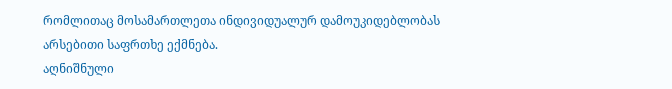რომლითაც მოსამართლეთა ინდივიდუალურ დამოუკიდებლობას არსებითი საფრთხე ექმნება.
აღნიშნული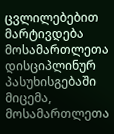ცვლილებებით მარტივდება მოსამართლეთა დისციპლინურ პასუხისგებაში მიცემა, მოსამართლეთა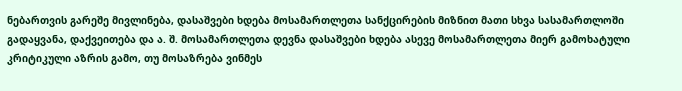ნებართვის გარეშე მივლინება, დასაშვები ხდება მოსამართლეთა სანქცირების მიზნით მათი სხვა სასამართლოში გადაყვანა, დაქვეითება და ა. შ. მოსამართლეთა დევნა დასაშვები ხდება ასევე მოსამართლეთა მიერ გამოხატული კრიტიკული აზრის გამო, თუ მოსაზრება ვინმეს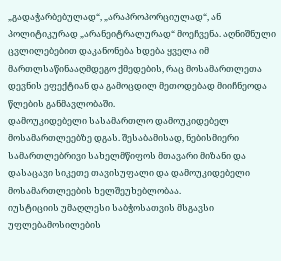„გადაჭარბებულად“, „არაპროპორციულად“, ან პოლიტიკურად „არანეიტრალურად“ მოეჩვენა. აღნიშნული ცვლილებებით დაკანონება ხდება ყველა იმ მართლსაწინააღმდეგო ქმედების, რაც მოსამართლეთა დევნის ეფექტიან და გამოცდილ მეთოდებად მიიჩნეოდა წლების განმავლობაში.
დამოუკიდებელი სასამართლო დამოუკიდებელ მოსამართლეებზე დგას. შესაბამისად, ნებისმიერი სამართლებრივი სახელმწიფოს მთავარი მიზანი და დასაცავი სიკეთე თავისუფალი და დამოუკიდებელი მოსამართლეების ხელშეუხებლობაა.
იუსტიციის უმაღლესი საბჭოსათვის მსგავსი უფლებამოსილების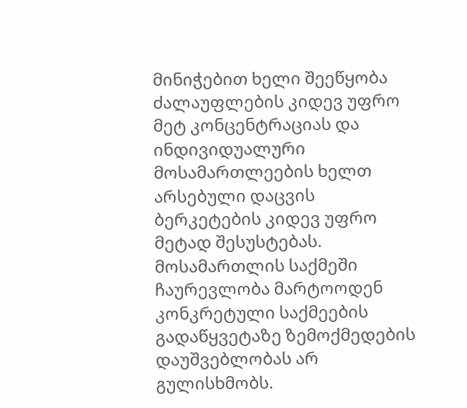მინიჭებით ხელი შეეწყობა ძალაუფლების კიდევ უფრო მეტ კონცენტრაციას და ინდივიდუალური მოსამართლეების ხელთ არსებული დაცვის ბერკეტების კიდევ უფრო მეტად შესუსტებას. მოსამართლის საქმეში ჩაურევლობა მარტოოდენ კონკრეტული საქმეების გადაწყვეტაზე ზემოქმედების დაუშვებლობას არ გულისხმობს.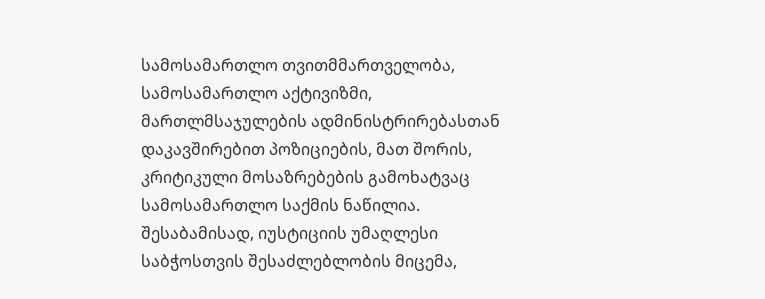სამოსამართლო თვითმმართველობა, სამოსამართლო აქტივიზმი, მართლმსაჯულების ადმინისტრირებასთან დაკავშირებით პოზიციების, მათ შორის, კრიტიკული მოსაზრებების გამოხატვაც სამოსამართლო საქმის ნაწილია. შესაბამისად, იუსტიციის უმაღლესი საბჭოსთვის შესაძლებლობის მიცემა,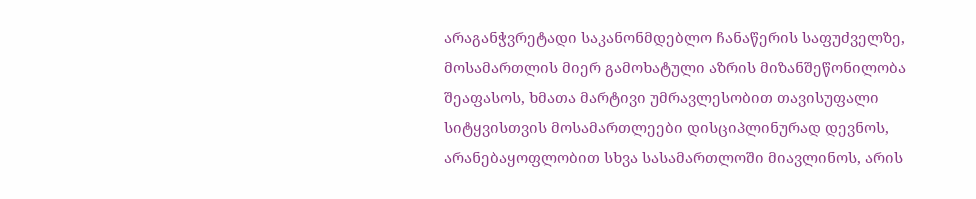არაგანჭვრეტადი საკანონმდებლო ჩანაწერის საფუძველზე, მოსამართლის მიერ გამოხატული აზრის მიზანშეწონილობა შეაფასოს, ხმათა მარტივი უმრავლესობით თავისუფალი სიტყვისთვის მოსამართლეები დისციპლინურად დევნოს, არანებაყოფლობით სხვა სასამართლოში მიავლინოს, არის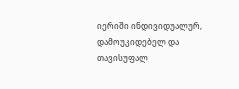იერიში ინდივიდუალურ, დამოუკიდებელ და თავისუფალ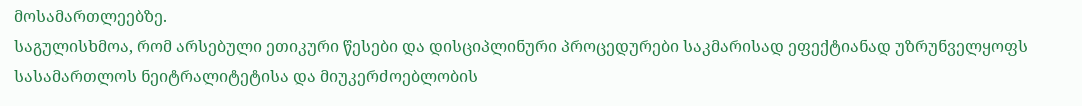მოსამართლეებზე.
საგულისხმოა, რომ არსებული ეთიკური წესები და დისციპლინური პროცედურები საკმარისად ეფექტიანად უზრუნველყოფს სასამართლოს ნეიტრალიტეტისა და მიუკერძოებლობის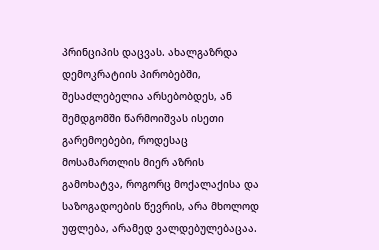პრინციპის დაცვას. ახალგაზრდა დემოკრატიის პირობებში, შესაძლებელია არსებობდეს, ან შემდგომში წარმოიშვას ისეთი გარემოებები, როდესაც მოსამართლის მიერ აზრის გამოხატვა, როგორც მოქალაქისა და საზოგადოების წევრის, არა მხოლოდ უფლება, არამედ ვალდებულებაცაა.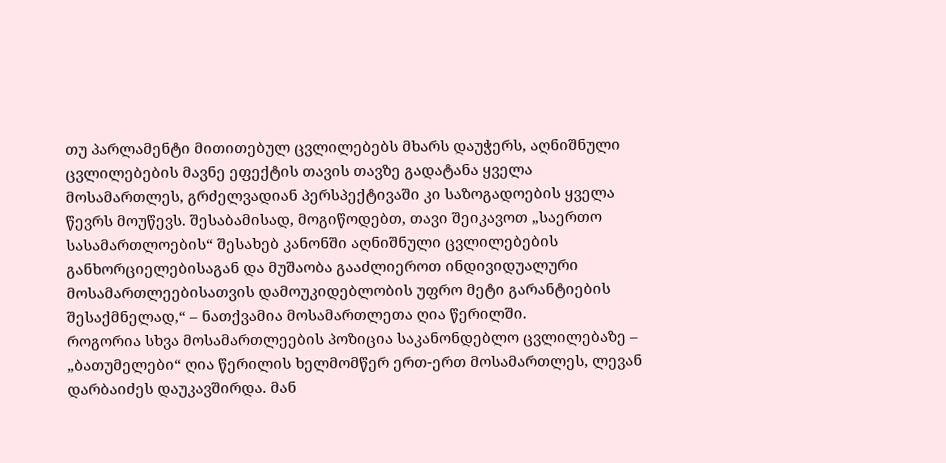თუ პარლამენტი მითითებულ ცვლილებებს მხარს დაუჭერს, აღნიშნული ცვლილებების მავნე ეფექტის თავის თავზე გადატანა ყველა მოსამართლეს, გრძელვადიან პერსპექტივაში კი საზოგადოების ყველა წევრს მოუწევს. შესაბამისად, მოგიწოდებთ, თავი შეიკავოთ „საერთო სასამართლოების“ შესახებ კანონში აღნიშნული ცვლილებების განხორციელებისაგან და მუშაობა გააძლიეროთ ინდივიდუალური მოსამართლეებისათვის დამოუკიდებლობის უფრო მეტი გარანტიების შესაქმნელად,“ – ნათქვამია მოსამართლეთა ღია წერილში.
როგორია სხვა მოსამართლეების პოზიცია საკანონდებლო ცვლილებაზე – „ბათუმელები“ ღია წერილის ხელმომწერ ერთ-ერთ მოსამართლეს, ლევან დარბაიძეს დაუკავშირდა. მან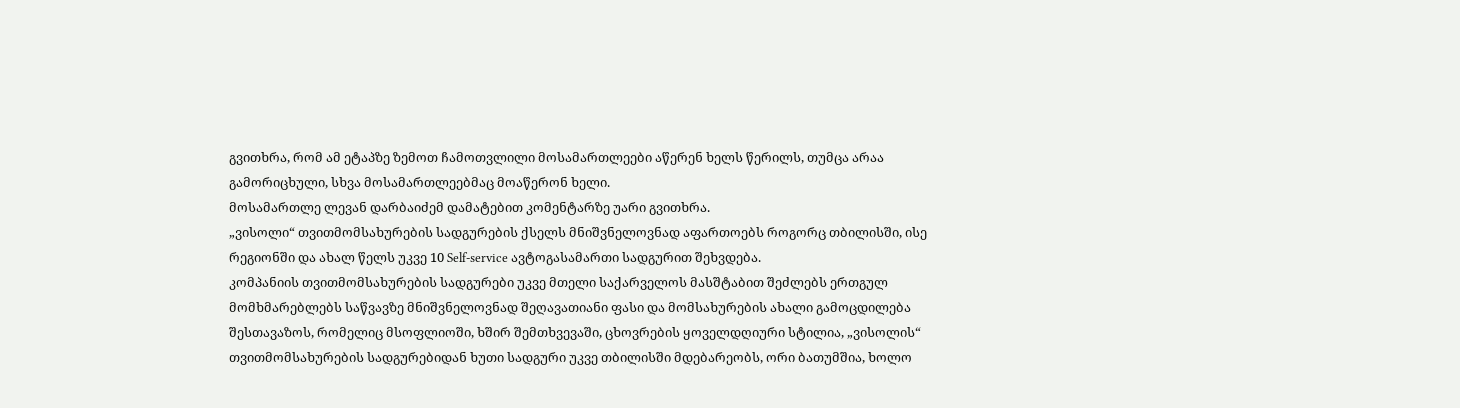გვითხრა, რომ ამ ეტაპზე ზემოთ ჩამოთვლილი მოსამართლეები აწერენ ხელს წერილს, თუმცა არაა გამორიცხული, სხვა მოსამართლეებმაც მოაწერონ ხელი.
მოსამართლე ლევან დარბაიძემ დამატებით კომენტარზე უარი გვითხრა.
„ვისოლი“ თვითმომსახურების სადგურების ქსელს მნიშვნელოვნად აფართოებს როგორც თბილისში, ისე რეგიონში და ახალ წელს უკვე 10 Self-service ავტოგასამართი სადგურით შეხვდება.
კომპანიის თვითმომსახურების სადგურები უკვე მთელი საქარველოს მასშტაბით შეძლებს ერთგულ მომხმარებლებს საწვავზე მნიშვნელოვნად შეღავათიანი ფასი და მომსახურების ახალი გამოცდილება შესთავაზოს, რომელიც მსოფლიოში, ხშირ შემთხვევაში, ცხოვრების ყოველდღიური სტილია, „ვისოლის“ თვითმომსახურების სადგურებიდან ხუთი სადგური უკვე თბილისში მდებარეობს, ორი ბათუმშია, ხოლო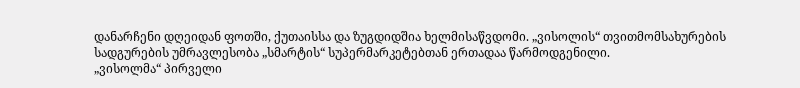დანარჩენი დღეიდან ფოთში, ქუთაისსა და ზუგდიდშია ხელმისაწვდომი. „ვისოლის“ თვითმომსახურების სადგურების უმრავლესობა „სმარტის“ სუპერმარკეტებთან ერთადაა წარმოდგენილი.
„ვისოლმა“ პირველი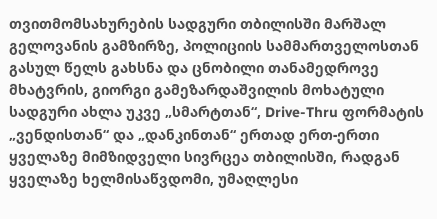თვითმომსახურების სადგური თბილისში მარშალ გელოვანის გამზირზე, პოლიციის სამმართველოსთან გასულ წელს გახსნა და ცნობილი თანამედროვე მხატვრის, გიორგი გამეზარდაშვილის მოხატული სადგური ახლა უკვე „სმარტთან“, Drive-Thru ფორმატის „ვენდისთან“ და „დანკინთან“ ერთად ერთ-ერთი ყველაზე მიმზიდველი სივრცეა თბილისში, რადგან ყველაზე ხელმისაწვდომი, უმაღლესი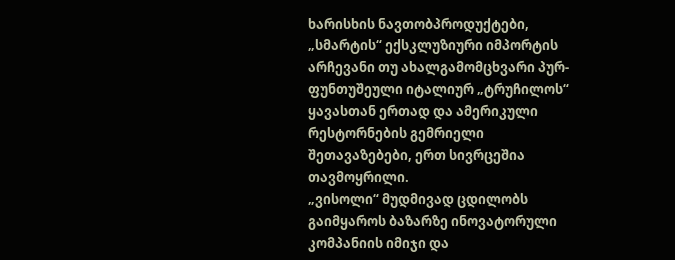ხარისხის ნავთობპროდუქტები, „სმარტის“ ექსკლუზიური იმპორტის არჩევანი თუ ახალგამომცხვარი პურ-ფუნთუშეული იტალიურ „ტრუჩილოს“ ყავასთან ერთად და ამერიკული რესტორნების გემრიელი შეთავაზებები, ერთ სივრცეშია თავმოყრილი.
„ვისოლი“ მუდმივად ცდილობს გაიმყაროს ბაზარზე ინოვატორული კომპანიის იმიჯი და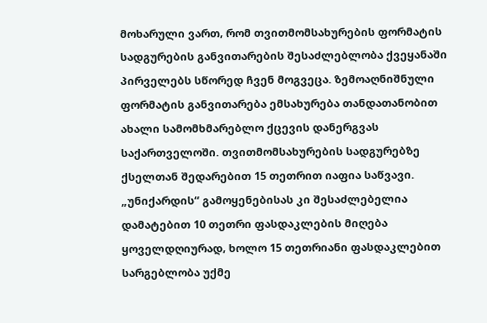მოხარული ვართ, რომ თვითმომსახურების ფორმატის სადგურების განვითარების შესაძლებლობა ქვეყანაში პირველებს სწორედ ჩვენ მოგვეცა. ზემოაღნიშნული ფორმატის განვითარება ემსახურება თანდათანობით ახალი სამომხმარებლო ქცევის დანერგვას საქართველოში. თვითმომსახურების სადგურებზე ქსელთან შედარებით 15 თეთრით იაფია საწვავი. „უნიქარდის“ გამოყენებისას კი შესაძლებელია დამატებით 10 თეთრი ფასდაკლების მიღება ყოველდღიურად, ხოლო 15 თეთრიანი ფასდაკლებით სარგებლობა უქმე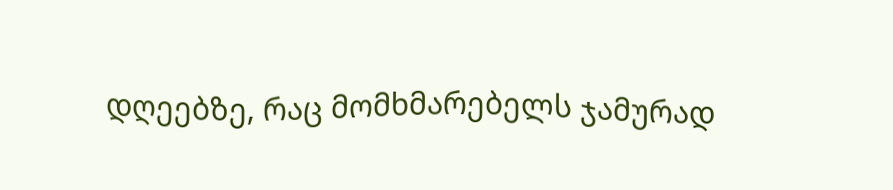დღეებზე, რაც მომხმარებელს ჯამურად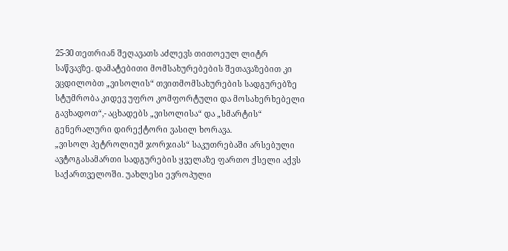25-30 თეთრიან შეღავათს აძლევს თითოეულ ლიტრ საწვავზე. დამატებითი მომსახურებების შეთავაზებით კი ვცდილობთ „ვისოლის“ თვითმომსახურების სადგურებზე სტუმრობა კიდევ უფრო კომფორტული და მოსახერხებელი გავხადოთ“,- აცხადებს „ვისოლისა“ და „სმარტის“ გენერალური დირექტორი ვასილ ხორავა.
„ვისოლ პეტროლიუმ ჯორჯიას“ საკუთრებაში არსებული ავტოგასამართი სადგურების ყველაზე ფართო ქსელი აქვს საქართველოში. უახლესი ევროპული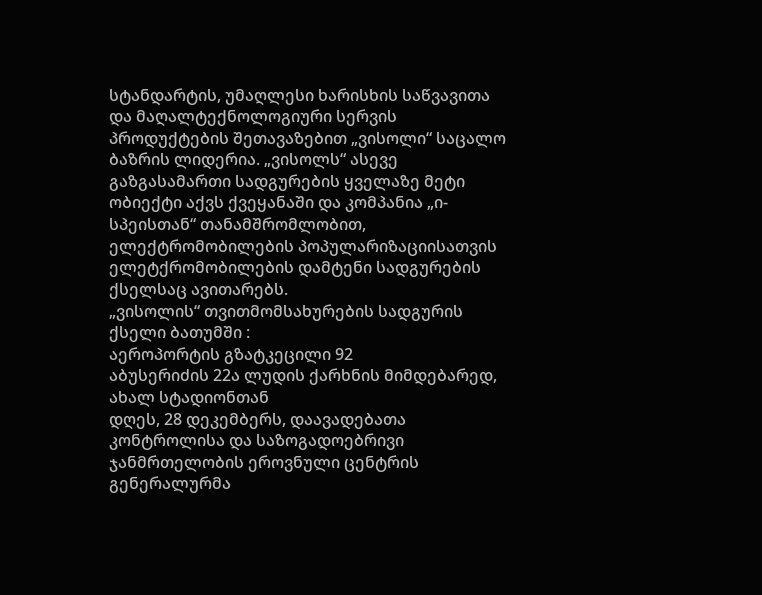სტანდარტის, უმაღლესი ხარისხის საწვავითა და მაღალტექნოლოგიური სერვის პროდუქტების შეთავაზებით „ვისოლი“ საცალო ბაზრის ლიდერია. „ვისოლს“ ასევე გაზგასამართი სადგურების ყველაზე მეტი ობიექტი აქვს ქვეყანაში და კომპანია „ი-სპეისთან“ თანამშრომლობით, ელექტრომობილების პოპულარიზაციისათვის ელეტქრომობილების დამტენი სადგურების ქსელსაც ავითარებს.
„ვისოლის“ თვითმომსახურების სადგურის ქსელი ბათუმში :
აეროპორტის გზატკეცილი 92
აბუსერიძის 22ა ლუდის ქარხნის მიმდებარედ, ახალ სტადიონთან
დღეს, 28 დეკემბერს, დაავადებათა კონტროლისა და საზოგადოებრივი ჯანმრთელობის ეროვნული ცენტრის გენერალურმა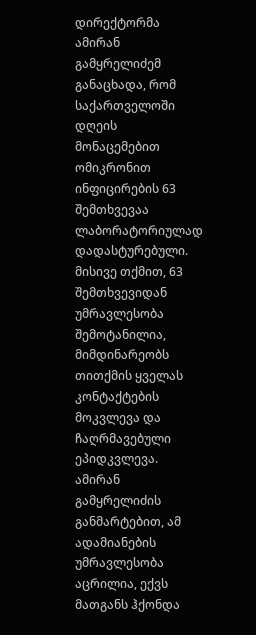დირექტორმა ამირან გამყრელიძემ განაცხადა, რომ საქართველოში დღეის მონაცემებით ომიკრონით ინფიცირების 63 შემთხვევაა ლაბორატორიულად დადასტურებული.
მისივე თქმით, 63 შემთხვევიდან უმრავლესობა შემოტანილია, მიმდინარეობს თითქმის ყველას კონტაქტების მოკვლევა და ჩაღრმავებული ეპიდკვლევა.
ამირან გამყრელიძის განმარტებით, ამ ადამიანების უმრავლესობა აცრილია, ექვს მათგანს ჰქონდა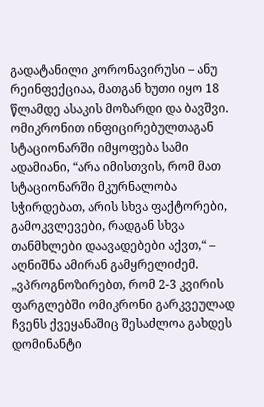გადატანილი კორონავირუსი – ანუ რეინფექციაა, მათგან ხუთი იყო 18 წლამდე ასაკის მოზარდი და ბავშვი.
ომიკრონით ინფიცირებულთაგან სტაციონარში იმყოფება სამი ადამიანი, “არა იმისთვის, რომ მათ სტაციონარში მკურნალობა სჭირდებათ, არის სხვა ფაქტორები, გამოკვლევები, რადგან სხვა თანმხლები დაავადებები აქვთ,“ – აღნიშნა ამირან გამყრელიძემ.
„ვპროგნოზირებთ, რომ 2-3 კვირის ფარგლებში ომიკრონი გარკვეულად ჩვენს ქვეყანაშიც შესაძლოა გახდეს დომინანტი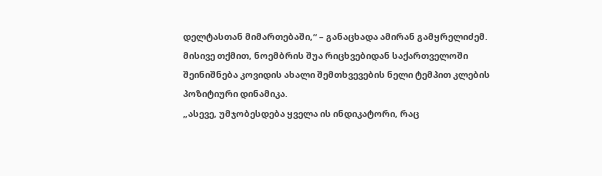დელტასთან მიმართებაში,“ – განაცხადა ამირან გამყრელიძემ.
მისივე თქმით, ნოემბრის შუა რიცხვებიდან საქართველოში შეინიშნება კოვიდის ახალი შემთხვევების ნელი ტემპით კლების პოზიტიური დინამიკა.
„ასევე, უმჯობესდება ყველა ის ინდიკატორი, რაც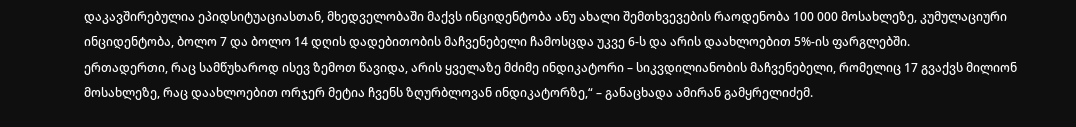დაკავშირებულია ეპიდსიტუაციასთან, მხედველობაში მაქვს ინციდენტობა ანუ ახალი შემთხვევების რაოდენობა 100 000 მოსახლეზე, კუმულაციური ინციდენტობა, ბოლო 7 და ბოლო 14 დღის დადებითობის მაჩვენებელი ჩამოსცდა უკვე 6-ს და არის დაახლოებით 5%-ის ფარგლებში.
ერთადერთი, რაც სამწუხაროდ ისევ ზემოთ წავიდა, არის ყველაზე მძიმე ინდიკატორი – სიკვდილიანობის მაჩვენებელი, რომელიც 17 გვაქვს მილიონ მოსახლეზე, რაც დაახლოებით ორჯერ მეტია ჩვენს ზღურბლოვან ინდიკატორზე,“ – განაცხადა ამირან გამყრელიძემ.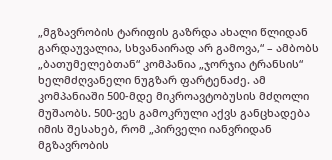„მგზავრობის ტარიფის გაზრდა ახალი წლიდან გარდაუვალია, სხვანაირად არ გამოვა,“ – ამბობს „ბათუმელებთან“ კომპანია „ჯორჯია ტრანსის“ ხელმძღვანელი ნუგზარ ფარტენაძე. ამ კომპანიაში 500-მდე მიკროავტობუსის მძღოლი მუშაობს. 500-ვეს გამოკრული აქვს განცხადება იმის შესახებ, რომ „პირველი იანვრიდან მგზავრობის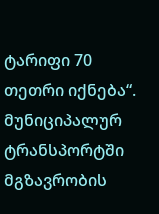ტარიფი 70 თეთრი იქნება“.
მუნიციპალურ ტრანსპორტში მგზავრობის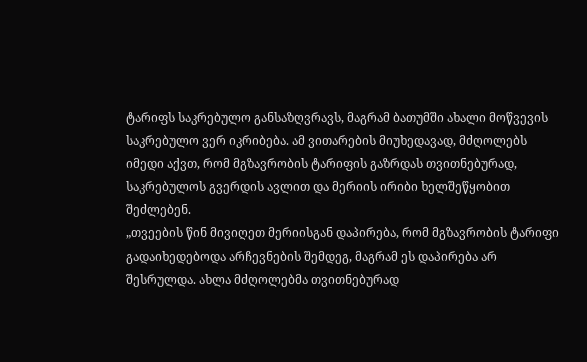ტარიფს საკრებულო განსაზღვრავს, მაგრამ ბათუმში ახალი მოწვევის საკრებულო ვერ იკრიბება. ამ ვითარების მიუხედავად, მძღოლებს იმედი აქვთ, რომ მგზავრობის ტარიფის გაზრდას თვითნებურად, საკრებულოს გვერდის ავლით და მერიის ირიბი ხელშეწყობით შეძლებენ.
„თვეების წინ მივიღეთ მერიისგან დაპირება, რომ მგზავრობის ტარიფი გადაიხედებოდა არჩევნების შემდეგ, მაგრამ ეს დაპირება არ შესრულდა. ახლა მძღოლებმა თვითნებურად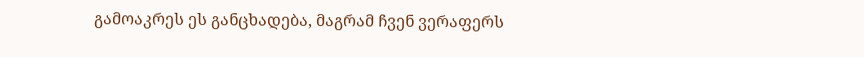გამოაკრეს ეს განცხადება, მაგრამ ჩვენ ვერაფერს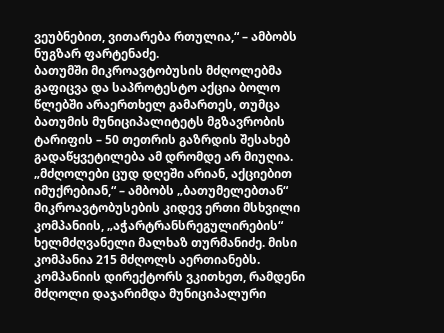ვეუბნებით, ვითარება რთულია,“ – ამბობს ნუგზარ ფარტენაძე.
ბათუმში მიკროავტობუსის მძღოლებმა გაფიცვა და საპროტესტო აქცია ბოლო წლებში არაერთხელ გამართეს, თუმცა ბათუმის მუნიციპალიტეტს მგზავრობის ტარიფის – 50 თეთრის გაზრდის შესახებ გადაწყვეტილება ამ დრომდე არ მიუღია.
„მძღოლები ცუდ დღეში არიან, აქციებით იმუქრებიან,“ – ამბობს „ბათუმელებთან“ მიკროავტობუსების კიდევ ერთი მსხვილი კომპანიის, „აჭარტრანსრეგულირების“ ხელმძღვანელი მალხაზ თურმანიძე. მისი კომპანია 215 მძღოლს აერთიანებს. კომპანიის დირექტორს ვკითხეთ, რამდენი მძღოლი დაჯარიმდა მუნიციპალური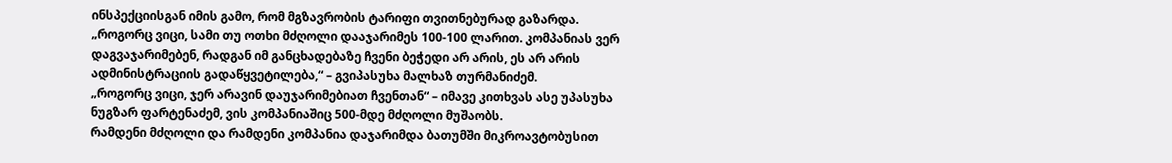ინსპექციისგან იმის გამო, რომ მგზავრობის ტარიფი თვითნებურად გაზარდა.
„როგორც ვიცი, სამი თუ ოთხი მძღოლი დააჯარიმეს 100-100 ლარით. კომპანიას ვერ დაგვაჯარიმებენ, რადგან იმ განცხადებაზე ჩვენი ბეჭედი არ არის, ეს არ არის ადმინისტრაციის გადაწყვეტილება,“ – გვიპასუხა მალხაზ თურმანიძემ.
„როგორც ვიცი, ჯერ არავინ დაუჯარიმებიათ ჩვენთან“ – იმავე კითხვას ასე უპასუხა ნუგზარ ფარტენაძემ, ვის კომპანიაშიც 500-მდე მძღოლი მუშაობს.
რამდენი მძღოლი და რამდენი კომპანია დაჯარიმდა ბათუმში მიკროავტობუსით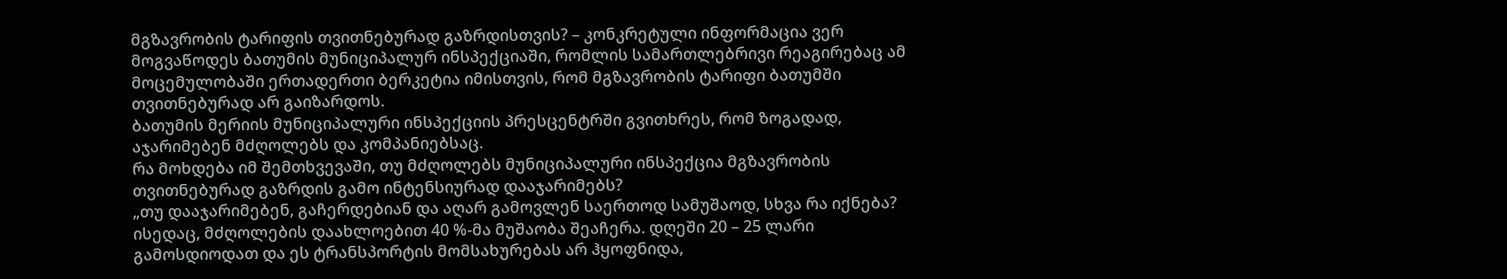მგზავრობის ტარიფის თვითნებურად გაზრდისთვის? – კონკრეტული ინფორმაცია ვერ მოგვაწოდეს ბათუმის მუნიციპალურ ინსპექციაში, რომლის სამართლებრივი რეაგირებაც ამ მოცემულობაში ერთადერთი ბერკეტია იმისთვის, რომ მგზავრობის ტარიფი ბათუმში თვითნებურად არ გაიზარდოს.
ბათუმის მერიის მუნიციპალური ინსპექციის პრესცენტრში გვითხრეს, რომ ზოგადად, აჯარიმებენ მძღოლებს და კომპანიებსაც.
რა მოხდება იმ შემთხვევაში, თუ მძღოლებს მუნიციპალური ინსპექცია მგზავრობის თვითნებურად გაზრდის გამო ინტენსიურად დააჯარიმებს?
„თუ დააჯარიმებენ, გაჩერდებიან და აღარ გამოვლენ საერთოდ სამუშაოდ, სხვა რა იქნება? ისედაც, მძღოლების დაახლოებით 40 %-მა მუშაობა შეაჩერა. დღეში 20 – 25 ლარი გამოსდიოდათ და ეს ტრანსპორტის მომსახურებას არ ჰყოფნიდა,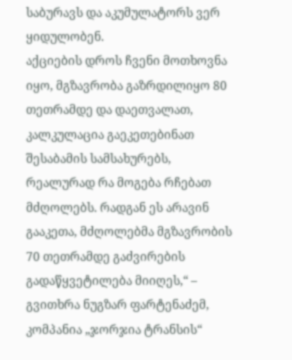საბურავს და აკუმულატორს ვერ ყიდულობენ.
აქციების დროს ჩვენი მოთხოვნა იყო, მგზავრობა გაზრდილიყო 80 თეთრამდე და დაეთვალათ, კალკულაცია გაეკეთებინათ შესაბამის სამსახურებს, რეალურად რა მოგება რჩებათ მძღოლებს. რადგან ეს არავინ გააკეთა, მძღოლებმა მგზავრობის 70 თეთრამდე გაძვირების გადაწყვეტილება მიიღეს,“ – გვითხრა ნუგზარ ფარტენაძემ, კომპანია „ჯორჯია ტრანსის“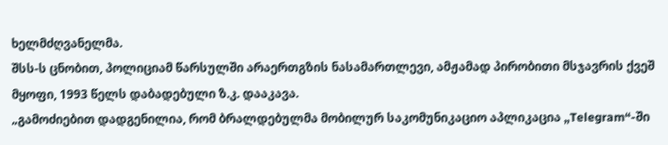ხელმძღვანელმა.
შსს-ს ცნობით, პოლიციამ წარსულში არაერთგზის ნასამართლევი, ამჟამად პირობითი მსჯავრის ქვეშ მყოფი, 1993 წელს დაბადებული ზ.კ. დააკავა.
„გამოძიებით დადგენილია, რომ ბრალდებულმა მობილურ საკომუნიკაციო აპლიკაცია „Telegram“-ში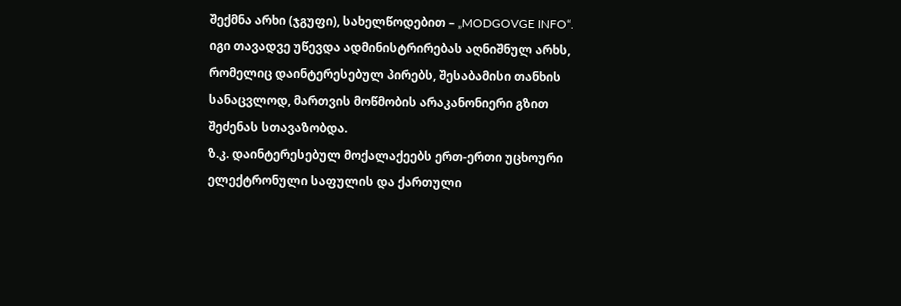შექმნა არხი (ჯგუფი), სახელწოდებით – „MODGOVGE INFO“.
იგი თავადვე უწევდა ადმინისტრირებას აღნიშნულ არხს, რომელიც დაინტერესებულ პირებს, შესაბამისი თანხის სანაცვლოდ, მართვის მოწმობის არაკანონიერი გზით შეძენას სთავაზობდა.
ზ.კ. დაინტერესებულ მოქალაქეებს ერთ-ერთი უცხოური ელექტრონული საფულის და ქართული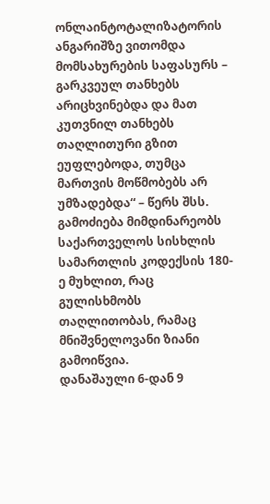ონლაინტოტალიზატორის ანგარიშზე ვითომდა მომსახურების საფასურს – გარკვეულ თანხებს არიცხვინებდა და მათ კუთვნილ თანხებს თაღლითური გზით ეუფლებოდა, თუმცა მართვის მოწმობებს არ უმზადებდა“ – წერს შსს.
გამოძიება მიმდინარეობს საქართველოს სისხლის სამართლის კოდექსის 180-ე მუხლით, რაც გულისხმობს თაღლითობას, რამაც მნიშვნელოვანი ზიანი გამოიწვია.
დანაშაული 6-დან 9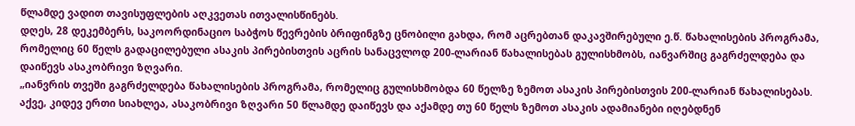წლამდე ვადით თავისუფლების აღკვეთას ითვალისწინებს.
დღეს, 28 დეკემბერს, საკოორდინაციო საბჭოს წევრების ბრიფინგზე ცნობილი გახდა, რომ აცრებთან დაკავშირებული ე.წ. წახალისების პროგრამა, რომელიც 60 წელს გადაცილებული ასაკის პირებისთვის აცრის სანაცვლოდ 200-ლარიან წახალისებას გულისხმობს, იანვარშიც გაგრძელდება და დაიწევს ასაკობრივი ზღვარი.
„იანვრის თვეში გაგრძელდება წახალისების პროგრამა, რომელიც გულისხმობდა 60 წელზე ზემოთ ასაკის პირებისთვის 200-ლარიან წახალისებას. აქვე, კიდევ ერთი სიახლეა, ასაკობრივი ზღვარი 50 წლამდე დაიწევს და აქამდე თუ 60 წელს ზემოთ ასაკის ადამიანები იღებდნენ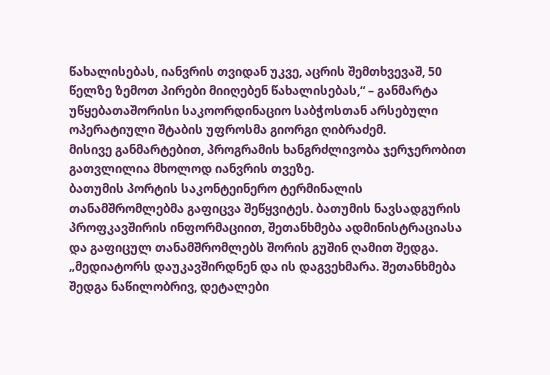წახალისებას, იანვრის თვიდან უკვე, აცრის შემთხვევაშ, 50 წელზე ზემოთ პირები მიიღებენ წახალისებას,“ – განმარტა უწყებათაშორისი საკოორდინაციო საბჭოსთან არსებული ოპერატიული შტაბის უფროსმა გიორგი ღიბრაძემ.
მისივე განმარტებით, პროგრამის ხანგრძლივობა ჯერჯერობით გათვლილია მხოლოდ იანვრის თვეზე.
ბათუმის პორტის საკონტეინერო ტერმინალის თანამშრომლებმა გაფიცვა შეწყვიტეს. ბათუმის ნავსადგურის პროფკავშირის ინფორმაციით, შეთანხმება ადმინისტრაციასა და გაფიცულ თანამშრომლებს შორის გუშინ ღამით შედგა.
„მედიატორს დაუკავშირდნენ და ის დაგვეხმარა. შეთანხმება შედგა ნაწილობრივ, დეტალები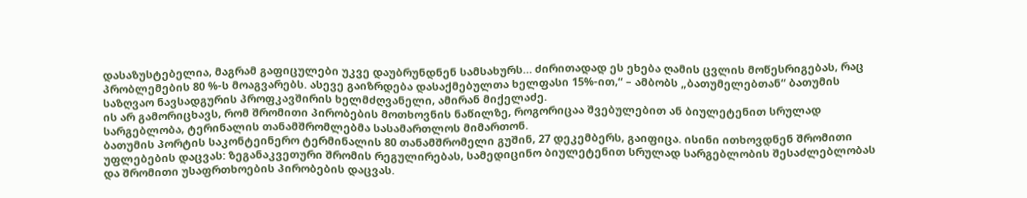დასაზუსტებელია, მაგრამ გაფიცულები უკვე დაუბრუნდნენ სამსახურს… ძირითადად ეს ეხება ღამის ცვლის მოწესრიგებას, რაც პრობლემების 80 %-ს მოაგვარებს. ასევე გაიზრდება დასაქმებულთა ხელფასი 15%-ით,“ – ამბობს „ბათუმელებთან“ ბათუმის საზღვაო ნავსადგურის პროფკავშირის ხელმძღვანელი, ამირან მიქელაძე.
ის არ გამორიცხავს, რომ შრომითი პირობების მოთხოვნის ნაწილზე, როგორიცაა შვებულებით ან ბიულეტენით სრულად სარგებლობა, ტერინალის თანამშრომლებმა სასამართლოს მიმართონ.
ბათუმის პორტის საკონტეინერო ტერმინალის 80 თანამშრომელი გუშინ, 27 დეკემბერს, გაიფიცა. ისინი ითხოვდნენ შრომითი უფლებების დაცვას: ზეგანაკვეთური შრომის რეგულირებას, სამედიცინო ბიულეტენით სრულად სარგებლობის შესაძლებლობას და შრომითი უსაფრთხოების პირობების დაცვას.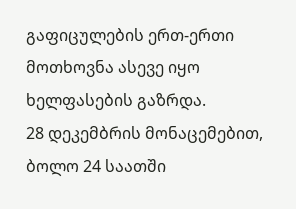გაფიცულების ერთ-ერთი მოთხოვნა ასევე იყო ხელფასების გაზრდა.
28 დეკემბრის მონაცემებით, ბოლო 24 საათში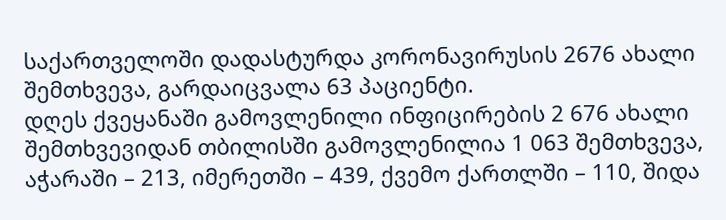საქართველოში დადასტურდა კორონავირუსის 2676 ახალი შემთხვევა, გარდაიცვალა 63 პაციენტი.
დღეს ქვეყანაში გამოვლენილი ინფიცირების 2 676 ახალი შემთხვევიდან თბილისში გამოვლენილია 1 063 შემთხვევა, აჭარაში – 213, იმერეთში – 439, ქვემო ქართლში – 110, შიდა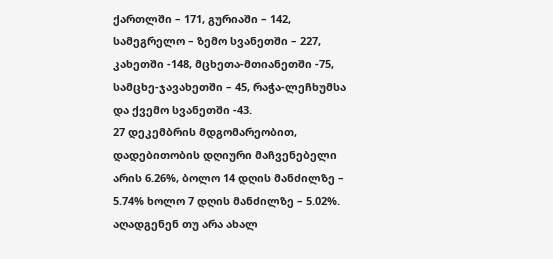ქართლში – 171, გურიაში – 142, სამეგრელო – ზემო სვანეთში – 227, კახეთში -148, მცხეთა-მთიანეთში -75, სამცხე-ჯავახეთში – 45, რაჭა-ლეჩხუმსა და ქვემო სვანეთში -43.
27 დეკემბრის მდგომარეობით, დადებითობის დღიური მაჩვენებელი არის 6.26%, ბოლო 14 დღის მანძილზე – 5.74% ხოლო 7 დღის მანძილზე – 5.02%.
აღადგენენ თუ არა ახალ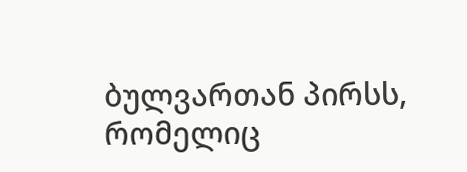ბულვართან პირსს, რომელიც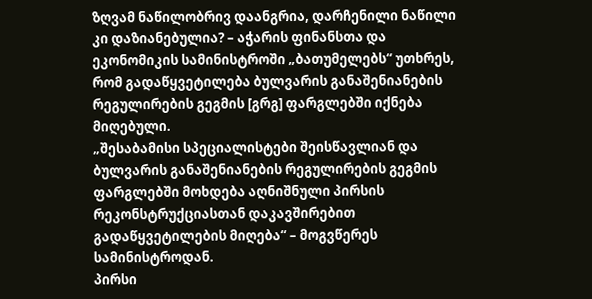ზღვამ ნაწილობრივ დაანგრია, დარჩენილი ნაწილი კი დაზიანებულია? – აჭარის ფინანსთა და ეკონომიკის სამინისტროში „ბათუმელებს“ უთხრეს, რომ გადაწყვეტილება ბულვარის განაშენიანების რეგულირების გეგმის [გრგ] ფარგლებში იქნება მიღებული.
„შესაბამისი სპეციალისტები შეისწავლიან და ბულვარის განაშენიანების რეგულირების გეგმის ფარგლებში მოხდება აღნიშნული პირსის რეკონსტრუქციასთან დაკავშირებით გადაწყვეტილების მიღება“ – მოგვწერეს სამინისტროდან.
პირსი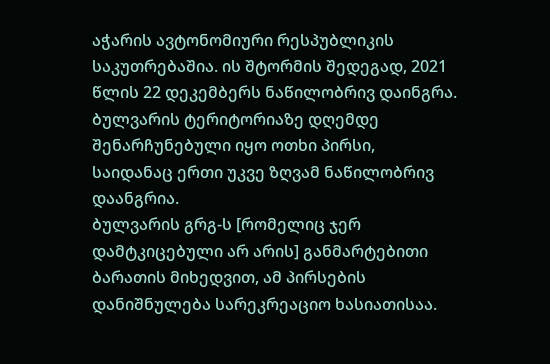აჭარის ავტონომიური რესპუბლიკის საკუთრებაშია. ის შტორმის შედეგად, 2021 წლის 22 დეკემბერს ნაწილობრივ დაინგრა.
ბულვარის ტერიტორიაზე დღემდე შენარჩუნებული იყო ოთხი პირსი, საიდანაც ერთი უკვე ზღვამ ნაწილობრივ დაანგრია.
ბულვარის გრგ-ს [რომელიც ჯერ დამტკიცებული არ არის] განმარტებითი ბარათის მიხედვით, ამ პირსების დანიშნულება სარეკრეაციო ხასიათისაა.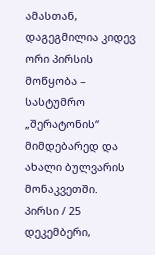ამასთან, დაგეგმილია კიდევ ორი პირსის მოწყობა – სასტუმრო „შერატონის“ მიმდებარედ და ახალი ბულვარის მონაკვეთში.
პირსი / 25 დეკემბერი,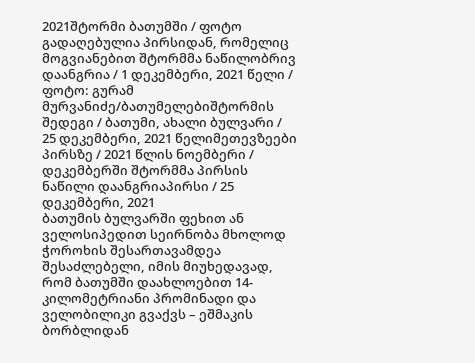2021შტორმი ბათუმში / ფოტო გადაღებულია პირსიდან, რომელიც მოგვიანებით შტორმმა ნაწილობრივ დაანგრია / 1 დეკემბერი, 2021 წელი / ფოტო: გურამ მურვანიძე/ბათუმელებიშტორმის შედეგი / ბათუმი, ახალი ბულვარი / 25 დეკემბერი, 2021 წელიმეთევზეები პირსზე / 2021 წლის ნოემბერი / დეკემბერში შტორმმა პირსის ნაწილი დაანგრიაპირსი / 25 დეკემბერი, 2021
ბათუმის ბულვარში ფეხით ან ველოსიპედით სეირნობა მხოლოდ ჭოროხის შესართავამდეა შესაძლებელი, იმის მიუხედავად, რომ ბათუმში დაახლოებით 14-კილომეტრიანი პრომინადი და ველობილიკი გვაქვს – ეშმაკის ბორბლიდან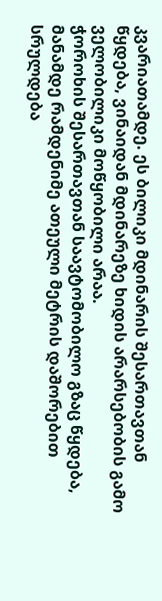კვარიათამდე. ეს ბილიკი მდინარის შესართავთან წყდება, ვინაიდან მდინარეზე ხიდის არარსებობის გამო ველობილიკი მოწყობილი არაა.
ჭოროხის შესართავთან საავტომობილო გზაც წყდება, მანამდე რამდენიმე ათეული მეტრის დაშორებით სრულდება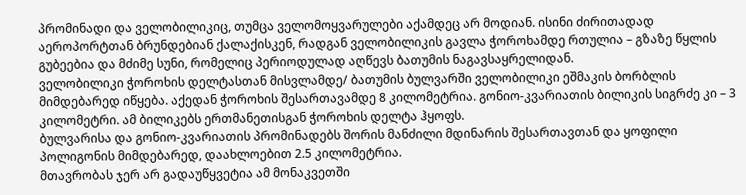პრომინადი და ველობილიკიც, თუმცა ველომოყვარულები აქამდეც არ მოდიან. ისინი ძირითადად აეროპორტთან ბრუნდებიან ქალაქისკენ, რადგან ველობილიკის გავლა ჭოროხამდე რთულია – გზაზე წყლის გუბეებია და მძიმე სუნი, რომელიც პერიოდულად აღწევს ბათუმის ნაგავსაყრელიდან.
ველობილიკი ჭოროხის დელტასთან მისვლამდე/ ბათუმის ბულვარში ველობილიკი ეშმაკის ბორბლის მიმდებარედ იწყება. აქედან ჭოროხის შესართავამდე 8 კილომეტრია. გონიო-კვარიათის ბილიკის სიგრძე კი – 3 კილომეტრი. ამ ბილიკებს ერთმანეთისგან ჭოროხის დელტა ჰყოფს.
ბულვარისა და გონიო-კვარიათის პრომინადებს შორის მანძილი მდინარის შესართავთან და ყოფილი პოლიგონის მიმდებარედ, დაახლოებით 2.5 კილომეტრია.
მთავრობას ჯერ არ გადაუწყვეტია ამ მონაკვეთში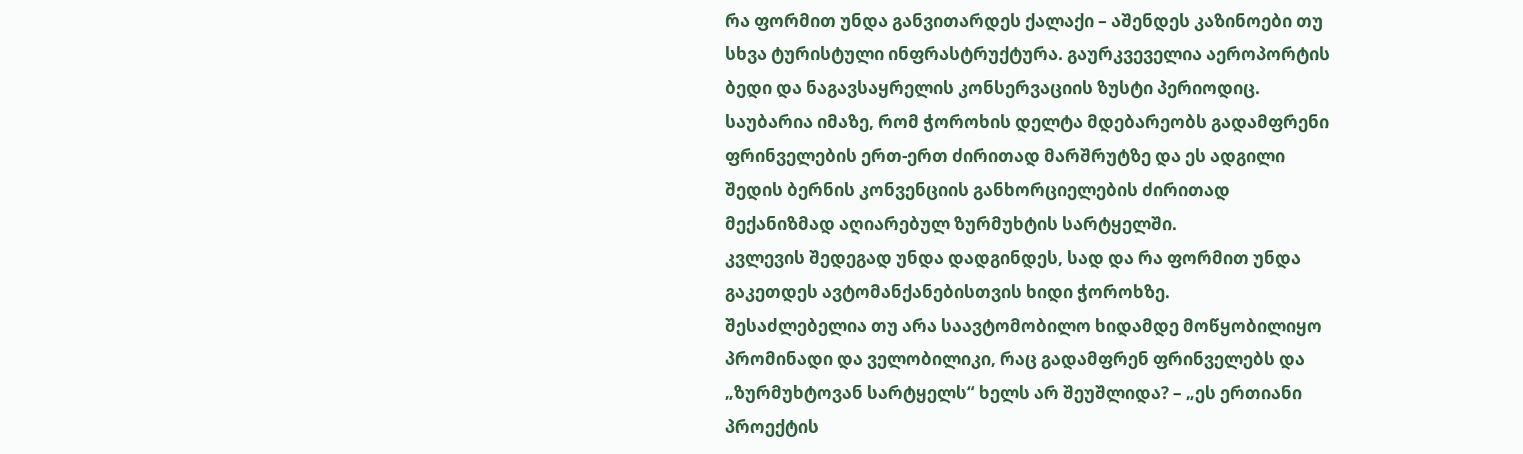რა ფორმით უნდა განვითარდეს ქალაქი – აშენდეს კაზინოები თუ სხვა ტურისტული ინფრასტრუქტურა. გაურკვეველია აეროპორტის ბედი და ნაგავსაყრელის კონსერვაციის ზუსტი პერიოდიც.
საუბარია იმაზე, რომ ჭოროხის დელტა მდებარეობს გადამფრენი ფრინველების ერთ-ერთ ძირითად მარშრუტზე და ეს ადგილი შედის ბერნის კონვენციის განხორციელების ძირითად მექანიზმად აღიარებულ ზურმუხტის სარტყელში.
კვლევის შედეგად უნდა დადგინდეს, სად და რა ფორმით უნდა გაკეთდეს ავტომანქანებისთვის ხიდი ჭოროხზე.
შესაძლებელია თუ არა საავტომობილო ხიდამდე მოწყობილიყო პრომინადი და ველობილიკი, რაც გადამფრენ ფრინველებს და „ზურმუხტოვან სარტყელს“ ხელს არ შეუშლიდა? – „ეს ერთიანი პროექტის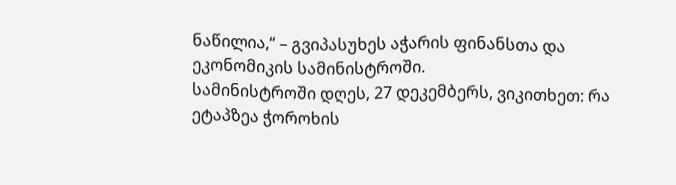ნაწილია,“ – გვიპასუხეს აჭარის ფინანსთა და ეკონომიკის სამინისტროში.
სამინისტროში დღეს, 27 დეკემბერს, ვიკითხეთ: რა ეტაპზეა ჭოროხის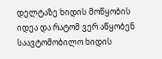დელტაზე ხიდის მოწყობის იდეა და რატომ ვერ აწყობენ საავტომობილო ხიდის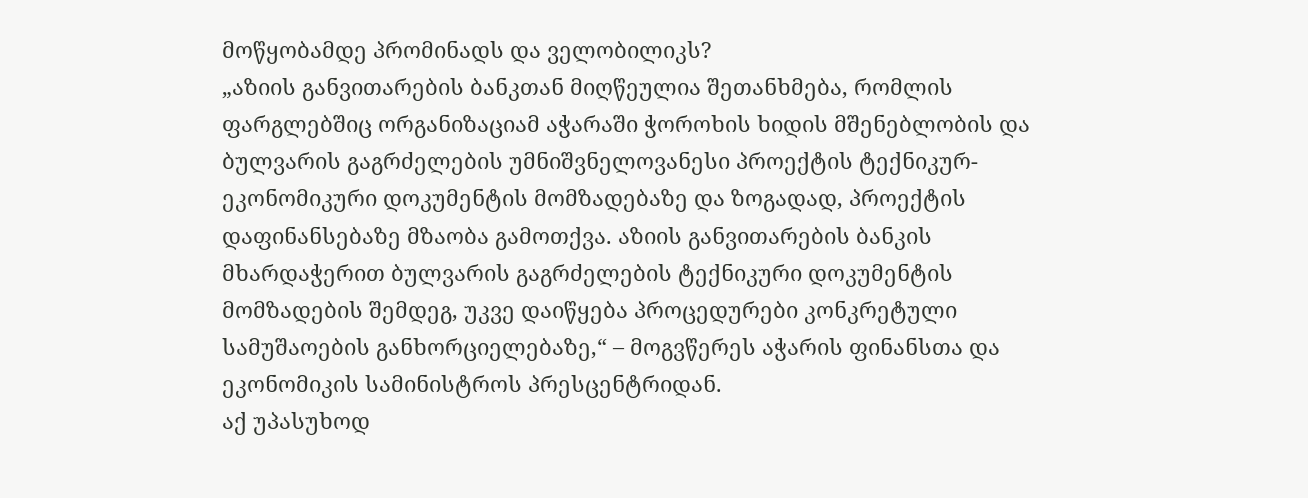მოწყობამდე პრომინადს და ველობილიკს?
„აზიის განვითარების ბანკთან მიღწეულია შეთანხმება, რომლის ფარგლებშიც ორგანიზაციამ აჭარაში ჭოროხის ხიდის მშენებლობის და ბულვარის გაგრძელების უმნიშვნელოვანესი პროექტის ტექნიკურ-ეკონომიკური დოკუმენტის მომზადებაზე და ზოგადად, პროექტის დაფინანსებაზე მზაობა გამოთქვა. აზიის განვითარების ბანკის მხარდაჭერით ბულვარის გაგრძელების ტექნიკური დოკუმენტის მომზადების შემდეგ, უკვე დაიწყება პროცედურები კონკრეტული სამუშაოების განხორციელებაზე,“ – მოგვწერეს აჭარის ფინანსთა და ეკონომიკის სამინისტროს პრესცენტრიდან.
აქ უპასუხოდ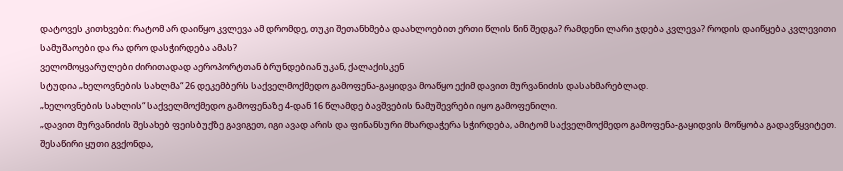დატოვეს კითხვები: რატომ არ დაიწყო კვლევა ამ დრომდე, თუკი შეთანხმება დაახლოებით ერთი წლის წინ შედგა? რამდენი ლარი ჯდება კვლევა? როდის დაიწყება კვლევითი სამუშაოები და რა დრო დასჭირდება ამას?
ველომოყვარულები ძირითადად აეროპორტთან ბრუნდებიან უკან, ქალაქისკენ
სტუდია „ხელოვნების სახლმა“ 26 დეკემბერს საქველმოქმედო გამოფენა-გაყიდვა მოაწყო ექიმ დავით მურვანიძის დასახმარებლად.
„ხელოვნების სახლის“ საქველმოქმედო გამოფენაზე 4-დან 16 წლამდე ბავშვების ნამუშევრები იყო გამოფენილი.
„დავით მურვანიძის შესახებ ფეისბუქზე გავიგეთ, იგი ავად არის და ფინანსური მხარდაჭერა სჭირდება, ამიტომ საქველმოქმედო გამოფენა-გაყიდვის მოწყობა გადავწყვიტეთ.
შესაწირი ყუთი გვქონდა,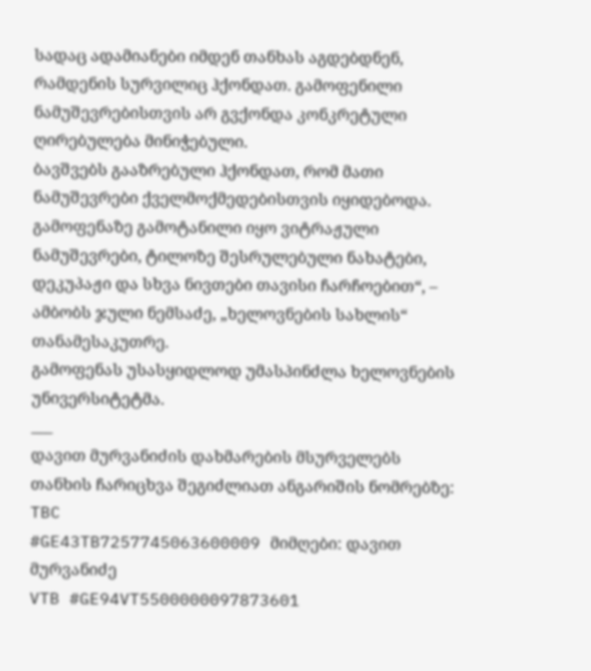სადაც ადამიანები იმდენ თანხას აგდებდნენ, რამდენის სურვილიც ჰქონდათ. გამოფენილი ნამუშევრებისთვის არ გვქონდა კონკრეტული ღირებულება მინიჭებული.
ბავშვებს გააზრებული ჰქონდათ, რომ მათი ნამუშევრები ქველმოქმედებისთვის იყიდებოდა. გამოფენაზე გამოტანილი იყო ვიტრაჟული ნამუშევრები, ტილოზე შესრულებული ნახატები, დეკუპაჟი და სხვა ნივთები თავისი ჩარჩოებით“, – ამბობს ჯული ნემსაძე, „ხელოვნების სახლის“ თანამესაკუთრე.
გამოფენას უსასყიდლოდ უმასპინძლა ხელოვნების უნივერსიტეტმა.
___
დავით მურვანიძის დახმარების მსურველებს თანხის ჩარიცხვა შეგიძლიათ ანგარიშის ნომრებზე:
TBC
#GE43TB7257745063600009 მიმღები: დავით მურვანიძე
VTB #GE94VT5500000097873601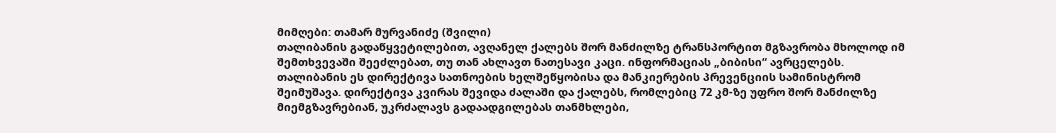მიმღები: თამარ მურვანიძე (შვილი)
თალიბანის გადაწყვეტილებით, ავღანელ ქალებს შორ მანძილზე ტრანსპორტით მგზავრობა მხოლოდ იმ შემთხვევაში შეეძლებათ, თუ თან ახლავთ ნათესავი კაცი. ინფორმაციას „ბიბისი“ ავრცელებს.
თალიბანის ეს დირექტივა სათნოების ხელშეწყობისა და მანკიერების პრევენციის სამინისტრომ შეიმუშავა. დირექტივა კვირას შევიდა ძალაში და ქალებს, რომლებიც 72 კმ-ზე უფრო შორ მანძილზე მიემგზავრებიან, უკრძალავს გადაადგილებას თანმხლები,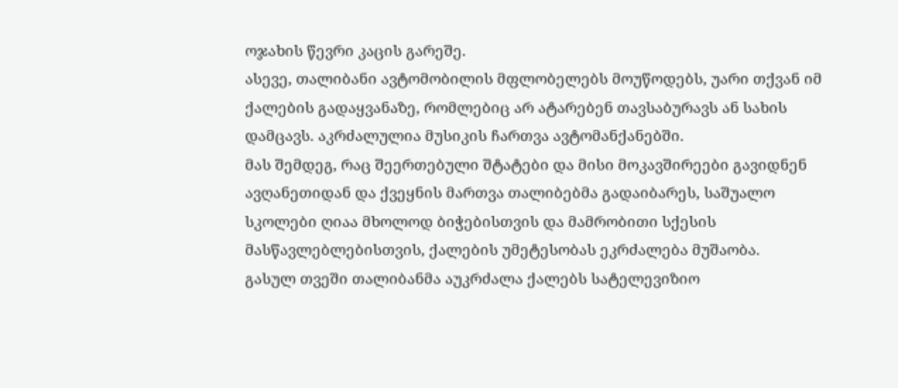ოჯახის წევრი კაცის გარეშე.
ასევე, თალიბანი ავტომობილის მფლობელებს მოუწოდებს, უარი თქვან იმ ქალების გადაყვანაზე, რომლებიც არ ატარებენ თავსაბურავს ან სახის დამცავს. აკრძალულია მუსიკის ჩართვა ავტომანქანებში.
მას შემდეგ, რაც შეერთებული შტატები და მისი მოკავშირეები გავიდნენ ავღანეთიდან და ქვეყნის მართვა თალიბებმა გადაიბარეს, საშუალო სკოლები ღიაა მხოლოდ ბიჭებისთვის და მამრობითი სქესის მასწავლებლებისთვის, ქალების უმეტესობას ეკრძალება მუშაობა.
გასულ თვეში თალიბანმა აუკრძალა ქალებს სატელევიზიო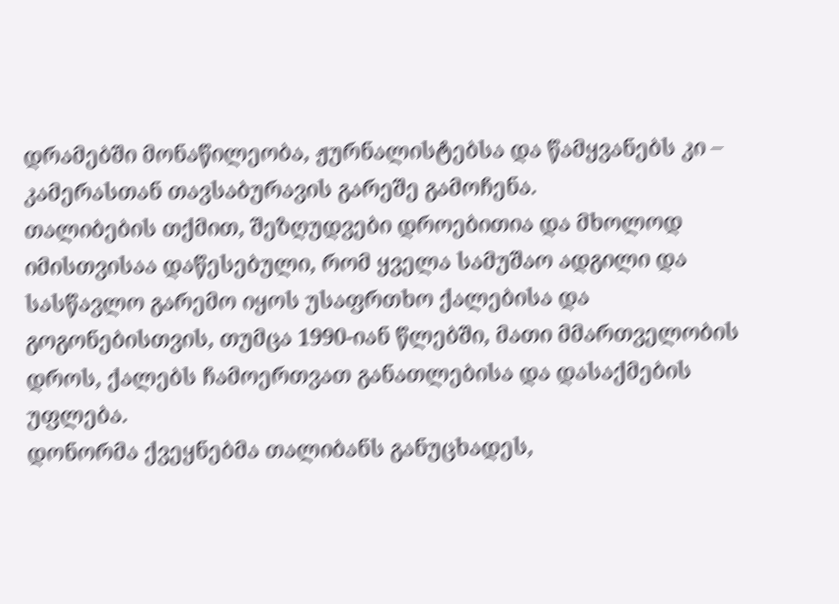დრამებში მონაწილეობა, ჟურნალისტებსა და წამყვანებს კი – კამერასთან თავსაბურავის გარეშე გამოჩენა.
თალიბების თქმით, შეზღუდვები დროებითია და მხოლოდ იმისთვისაა დაწესებული, რომ ყველა სამუშაო ადგილი და სასწავლო გარემო იყოს უსაფრთხო ქალებისა და გოგონებისთვის, თუმცა 1990-იან წლებში, მათი მმართველობის დროს, ქალებს ჩამოერთვათ განათლებისა და დასაქმების უფლება.
დონორმა ქვეყნებმა თალიბანს განუცხადეს,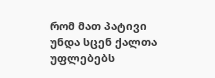რომ მათ პატივი უნდა სცენ ქალთა უფლებებს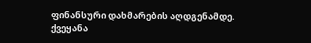ფინანსური დახმარების აღდგენამდე.
ქვეყანა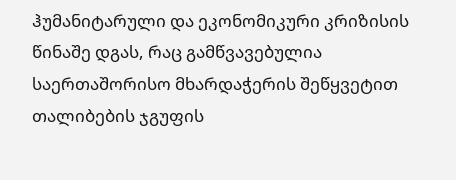ჰუმანიტარული და ეკონომიკური კრიზისის წინაშე დგას, რაც გამწვავებულია საერთაშორისო მხარდაჭერის შეწყვეტით თალიბების ჯგუფის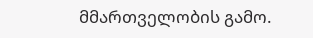მმართველობის გამო.